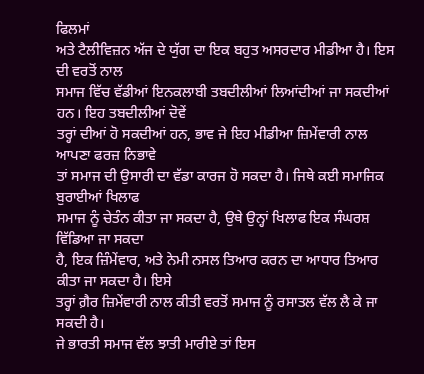ਫਿਲਮਾਂ
ਅਤੇ ਟੈਲੀਵਿਜ਼ਨ ਅੱਜ ਦੇ ਯੁੱਗ ਦਾ ਇਕ ਬਹੁਤ ਅਸਰਦਾਰ ਮੀਡੀਆ ਹੈ। ਇਸ ਦੀ ਵਰਤੋਂ ਨਾਲ
ਸਮਾਜ ਵਿੱਚ ਵੱਡੀਆਂ ਇਨਕਲਾਬੀ ਤਬਦੀਲੀਆਂ ਲਿਆਂਦੀਆਂ ਜਾ ਸਕਦੀਆਂ ਹਨ। ਇਹ ਤਬਦੀਲੀਆਂ ਦੋਵੇਂ
ਤਰ੍ਹਾਂ ਦੀਆਂ ਹੋ ਸਕਦੀਆਂ ਹਨ, ਭਾਵ ਜੇ ਇਹ ਮੀਡੀਆ ਜ਼ਿਮੇਂਵਾਰੀ ਨਾਲ ਆਪਣਾ ਫਰਜ਼ ਨਿਭਾਵੇ
ਤਾਂ ਸਮਾਜ ਦੀ ਉਸਾਰੀ ਦਾ ਵੱਡਾ ਕਾਰਜ ਹੋ ਸਕਦਾ ਹੈ। ਜਿਥੇ ਕਈ ਸਮਾਜਿਕ ਬੁਰਾਈਆਂ ਖਿਲਾਫ
ਸਮਾਜ ਨੂੰ ਚੇਤੰਨ ਕੀਤਾ ਜਾ ਸਕਦਾ ਹੈ, ਉਥੇ ਉਨ੍ਹਾਂ ਖਿਲਾਫ ਇਕ ਸੰਘਰਸ਼ ਵਿੱਡਿਆ ਜਾ ਸਕਦਾ
ਹੈ, ਇਕ ਜ਼ਿੰਮੇਂਵਾਰ, ਅਤੇ ਨੇਮੀ ਨਸਲ ਤਿਆਰ ਕਰਨ ਦਾ ਆਧਾਰ ਤਿਆਰ ਕੀਤਾ ਜਾ ਸਕਦਾ ਹੈ। ਇਸੇ
ਤਰ੍ਹਾਂ ਗ਼ੈਰ ਜ਼ਿਮੇਂਵਾਰੀ ਨਾਲ ਕੀਤੀ ਵਰਤੋਂ ਸਮਾਜ ਨੂੰ ਰਸਾਤਲ ਵੱਲ ਲੈ ਕੇ ਜਾ ਸਕਦੀ ਹੈ।
ਜੇ ਭਾਰਤੀ ਸਮਾਜ ਵੱਲ ਝਾਤੀ ਮਾਰੀਏ ਤਾਂ ਇਸ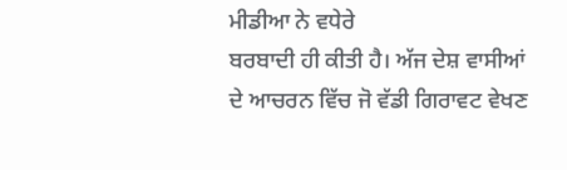ਮੀਡੀਆ ਨੇ ਵਧੇਰੇ
ਬਰਬਾਦੀ ਹੀ ਕੀਤੀ ਹੈ। ਅੱਜ ਦੇਸ਼ ਵਾਸੀਆਂ ਦੇ ਆਚਰਨ ਵਿੱਚ ਜੋ ਵੱਡੀ ਗਿਰਾਵਟ ਵੇਖਣ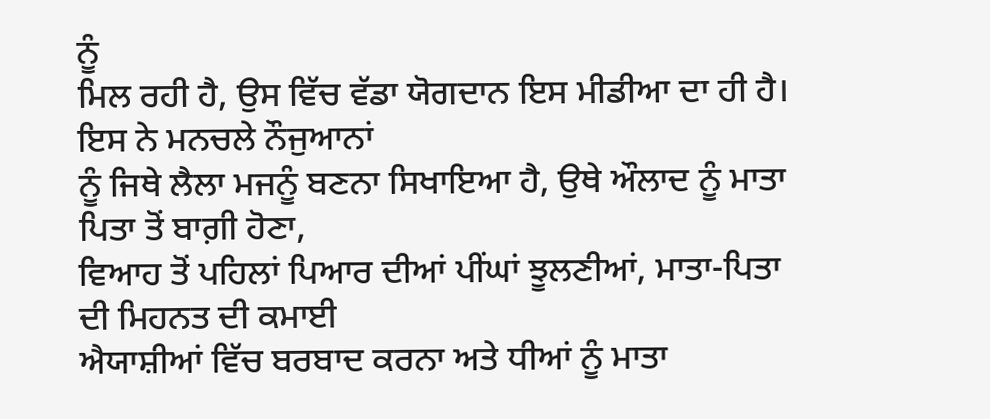ਨੂੰ
ਮਿਲ ਰਹੀ ਹੈ, ਉਸ ਵਿੱਚ ਵੱਡਾ ਯੋਗਦਾਨ ਇਸ ਮੀਡੀਆ ਦਾ ਹੀ ਹੈ। ਇਸ ਨੇ ਮਨਚਲੇ ਨੌਜੁਆਨਾਂ
ਨੂੰ ਜਿਥੇ ਲੈਲਾ ਮਜਨੂੰ ਬਣਨਾ ਸਿਖਾਇਆ ਹੈ, ਉਥੇ ਔਲਾਦ ਨੂੰ ਮਾਤਾ ਪਿਤਾ ਤੋਂ ਬਾਗ਼ੀ ਹੋਣਾ,
ਵਿਆਹ ਤੋਂ ਪਹਿਲਾਂ ਪਿਆਰ ਦੀਆਂ ਪੀਂਘਾਂ ਝੂਲਣੀਆਂ, ਮਾਤਾ-ਪਿਤਾ ਦੀ ਮਿਹਨਤ ਦੀ ਕਮਾਈ
ਐਯਾਸ਼ੀਆਂ ਵਿੱਚ ਬਰਬਾਦ ਕਰਨਾ ਅਤੇ ਧੀਆਂ ਨੂੰ ਮਾਤਾ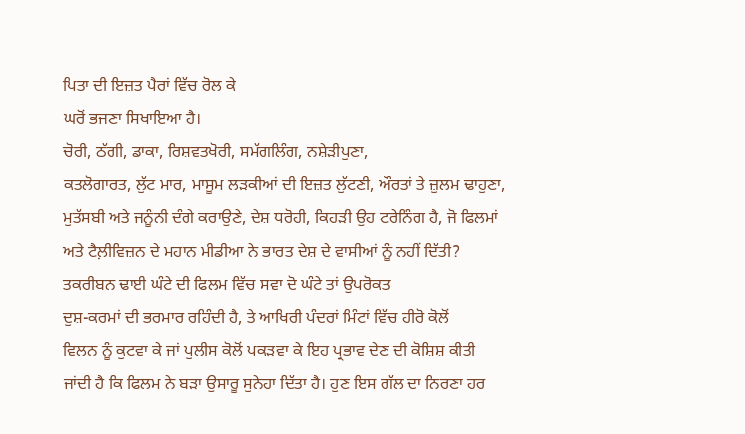ਪਿਤਾ ਦੀ ਇਜ਼ਤ ਪੈਰਾਂ ਵਿੱਚ ਰੋਲ ਕੇ
ਘਰੋਂ ਭਜਣਾ ਸਿਖਾਇਆ ਹੈ।
ਚੋਰੀ, ਠੱਗੀ, ਡਾਕਾ, ਰਿਸ਼ਵਤਖੋਰੀ, ਸਮੱਗਲਿੰਗ, ਨਸ਼ੇੜੀਪੁਣਾ,
ਕਤਲੋਗਾਰਤ, ਲੁੱਟ ਮਾਰ, ਮਾਸੂਮ ਲੜਕੀਆਂ ਦੀ ਇਜ਼ਤ ਲੁੱਟਣੀ, ਔਰਤਾਂ ਤੇ ਜ਼ੁਲਮ ਢਾਹੁਣਾ,
ਮੁਤੱਸਬੀ ਅਤੇ ਜਨੂੰਨੀ ਦੰਗੇ ਕਰਾਉਣੇ, ਦੇਸ਼ ਧਰੋਹੀ, ਕਿਹੜੀ ਉਹ ਟਰੇਨਿੰਗ ਹੈ, ਜੋ ਫਿਲਮਾਂ
ਅਤੇ ਟੈਲ਼ੀਵਿਜ਼ਨ ਦੇ ਮਹਾਨ ਮੀਡੀਆ ਨੇ ਭਾਰਤ ਦੇਸ਼ ਦੇ ਵਾਸੀਆਂ ਨੂੰ ਨਹੀਂ ਦਿੱਤੀ?
ਤਕਰੀਬਨ ਢਾਈ ਘੰਟੇ ਦੀ ਫਿਲਮ ਵਿੱਚ ਸਵਾ ਦੋ ਘੰਟੇ ਤਾਂ ਉਪਰੋਕਤ
ਦੁਸ਼-ਕਰਮਾਂ ਦੀ ਭਰਮਾਰ ਰਹਿੰਦੀ ਹੈ, ਤੇ ਆਖਿਰੀ ਪੰਦਰਾਂ ਮਿੰਟਾਂ ਵਿੱਚ ਹੀਰੋ ਕੋਲੋਂ
ਵਿਲਨ ਨੂੰ ਕੁਟਵਾ ਕੇ ਜਾਂ ਪੁਲੀਸ ਕੋਲੋਂ ਪਕੜਵਾ ਕੇ ਇਹ ਪ੍ਰਭਾਵ ਦੇਣ ਦੀ ਕੋਸ਼ਿਸ਼ ਕੀਤੀ
ਜਾਂਦੀ ਹੈ ਕਿ ਫਿਲਮ ਨੇ ਬੜਾ ਉਸਾਰੂ ਸੁਨੇਹਾ ਦਿੱਤਾ ਹੈ। ਹੁਣ ਇਸ ਗੱਲ ਦਾ ਨਿਰਣਾ ਹਰ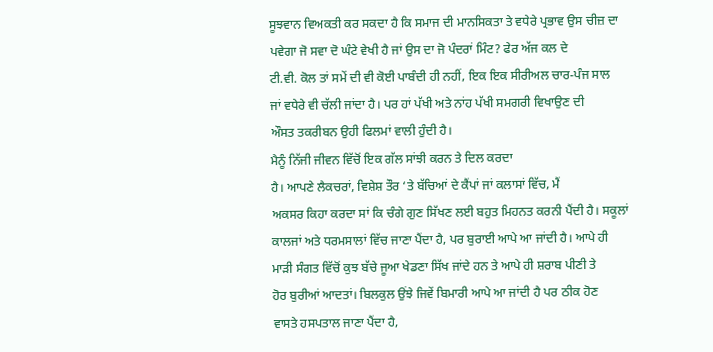ਸੂਝਵਾਨ ਵਿਅਕਤੀ ਕਰ ਸਕਦਾ ਹੈ ਕਿ ਸਮਾਜ ਦੀ ਮਾਨਸਿਕਤਾ ਤੇ ਵਧੇਰੇ ਪ੍ਰਭਾਵ ਉਸ ਚੀਜ਼ ਦਾ
ਪਵੇਗਾ ਜੋ ਸਵਾ ਦੋ ਘੰਟੇ ਵੇਖੀ ਹੈ ਜਾਂ ਉਸ ਦਾ ਜੋ ਪੰਦਰਾਂ ਮਿੰਟ? ਫੇਰ ਅੱਜ ਕਲ ਦੇ
ਟੀ.ਵੀ. ਕੋਲ ਤਾਂ ਸਮੇਂ ਦੀ ਵੀ ਕੋਈ ਪਾਬੰਦੀ ਹੀ ਨਹੀਂ, ਇਕ ਇਕ ਸੀਰੀਅਲ ਚਾਰ-ਪੰਜ ਸਾਲ
ਜਾਂ ਵਧੇਰੇ ਵੀ ਚੱਲੀ ਜਾਂਦਾ ਹੈ। ਪਰ ਹਾਂ ਪੱਖੀ ਅਤੇ ਨਾਂਹ ਪੱਖੀ ਸਮਗਰੀ ਵਿਖਾਉਣ ਦੀ
ਔਸਤ ਤਕਰੀਬਨ ਉਹੀ ਫਿਲਮਾਂ ਵਾਲੀ ਹੁੰਦੀ ਹੈ।
ਮੈਨੂੰ ਨਿੱਜੀ ਜੀਵਨ ਵਿੱਚੋਂ ਇਕ ਗੱਲ ਸਾਂਝੀ ਕਰਨ ਤੇ ਦਿਲ ਕਰਦਾ
ਹੈ। ਆਪਣੇ ਲੈਕਚਰਾਂ, ਵਿਸ਼ੇਸ਼ ਤੌਰ ‘ਤੇ ਬੱਚਿਆਂ ਦੇ ਕੈਂਪਾਂ ਜਾਂ ਕਲਾਸਾਂ ਵਿੱਚ, ਮੈਂ
ਅਕਸਰ ਕਿਹਾ ਕਰਦਾ ਸਾਂ ਕਿ ਚੰਗੇ ਗੁਣ ਸਿੱਖਣ ਲਈ ਬਹੁਤ ਮਿਹਨਤ ਕਰਨੀ ਪੈਂਦੀ ਹੈ। ਸਕੂਲਾਂ
ਕਾਲਜਾਂ ਅਤੇ ਧਰਮਸਾਲਾਂ ਵਿੱਚ ਜਾਣਾ ਪੈਂਦਾ ਹੈ, ਪਰ ਬੁਰਾਈ ਆਪੇ ਆ ਜਾਂਦੀ ਹੈ। ਆਪੇ ਹੀ
ਮਾੜੀ ਸੰਗਤ ਵਿੱਚੋਂ ਕੁਝ ਬੱਚੇ ਜੂਆ ਖੇਡਣਾ ਸਿੱਖ ਜਾਂਦੇ ਹਨ ਤੇ ਆਪੇ ਹੀ ਸ਼ਰਾਬ ਪੀਣੀ ਤੇ
ਹੋਰ ਬੁਰੀਆਂ ਆਦਤਾਂ। ਬਿਲਕੁਲ ਉਂਝੇ ਜਿਵੇਂ ਬਿਮਾਰੀ ਆਪੇ ਆ ਜਾਂਦੀ ਹੈ ਪਰ ਠੀਕ ਹੋਣ
ਵਾਸਤੇ ਹਸਪਤਾਲ ਜਾਣਾ ਪੈਂਦਾ ਹੈ,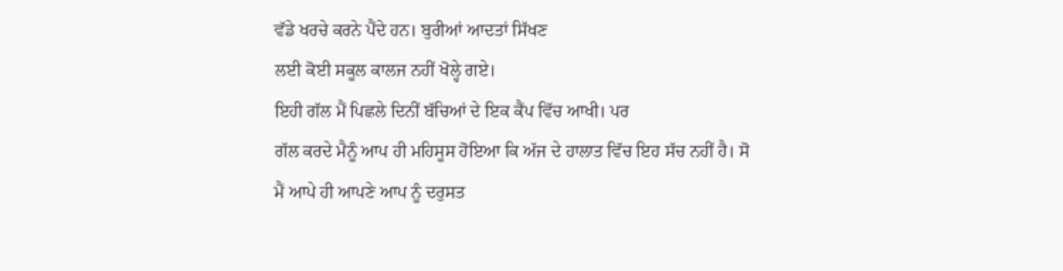ਵੱਡੇ ਖਰਚੇ ਕਰਨੇ ਪੈਂਦੇ ਹਨ। ਬੁਰੀਆਂ ਆਦਤਾਂ ਸਿੱਖਣ
ਲਈ ਕੋਈ ਸਕੂਲ ਕਾਲਜ ਨਹੀਂ ਖੋਲ੍ਹੇ ਗਏ।
ਇਹੀ ਗੱਲ ਮੈਂ ਪਿਛਲੇ ਦਿਨੀਂ ਬੱਚਿਆਂ ਦੇ ਇਕ ਕੈਂਪ ਵਿੱਚ ਆਖੀ। ਪਰ
ਗੱਲ ਕਰਦੇ ਮੈਨੂੰ ਆਪ ਹੀ ਮਹਿਸੂਸ ਹੋਇਆ ਕਿ ਅੱਜ ਦੇ ਹਾਲਾਤ ਵਿੱਚ ਇਹ ਸੱਚ ਨਹੀਂ ਹੈ। ਸੋ
ਮੈਂ ਆਪੇ ਹੀ ਆਪਣੇ ਆਪ ਨੂੰ ਦਰੁਸਤ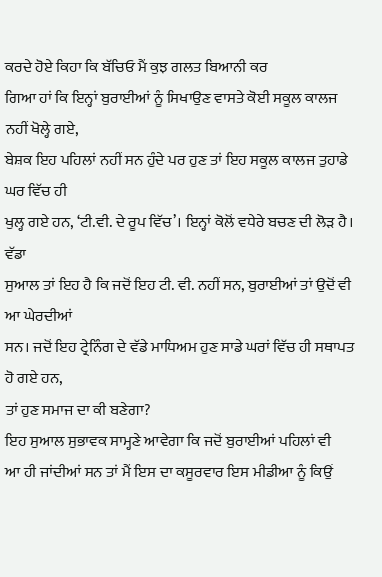ਕਰਦੇ ਹੋਏ ਕਿਹਾ ਕਿ ਬੱਚਿਓ ਮੈਂ ਕੁਝ ਗਲਤ ਬਿਆਨੀ ਕਰ
ਗਿਆ ਹਾਂ ਕਿ ਇਨ੍ਹਾਂ ਬੁਰਾਈਆਂ ਨੂੰ ਸਿਖਾਉਣ ਵਾਸਤੇ ਕੋਈ ਸਕੂਲ ਕਾਲਜ ਨਹੀਂ ਖੋਲ੍ਹੇ ਗਏ,
ਬੇਸ਼ਕ ਇਹ ਪਹਿਲਾਂ ਨਹੀਂ ਸਨ ਹੁੰਦੇ ਪਰ ਹੁਣ ਤਾਂ ਇਹ ਸਕੂਲ ਕਾਲਜ ਤੁਹਾਡੇ ਘਰ ਵਿੱਚ ਹੀ
ਖੁਲ੍ਹ ਗਏ ਹਨ, ‘ਟੀ.ਵੀ. ਦੇ ਰੂਪ ਵਿੱਚ’। ਇਨ੍ਹਾਂ ਕੋਲੋਂ ਵਧੇਰੇ ਬਚਣ ਦੀ ਲੋੜ ਹੈ। ਵੱਡਾ
ਸੁਆਲ ਤਾਂ ਇਹ ਹੈ ਕਿ ਜਦੋਂ ਇਹ ਟੀ. ਵੀ. ਨਹੀਂ ਸਨ, ਬੁਰਾਈਆਂ ਤਾਂ ਉਦੋਂ ਵੀ ਆ ਘੇਰਦੀਆਂ
ਸਨ। ਜਦੋਂ ਇਹ ਟ੍ਰੇਨਿੰਗ ਦੇ ਵੱਡੇ ਮਾਧਿਅਮ ਹੁਣ ਸਾਡੇ ਘਰਾਂ ਵਿੱਚ ਹੀ ਸਥਾਪਤ ਹੋ ਗਏ ਹਨ,
ਤਾਂ ਹੁਣ ਸਮਾਜ ਦਾ ਕੀ ਬਣੇਗਾ?
ਇਹ ਸੁਆਲ ਸੁਭਾਵਕ ਸਾਮ੍ਹਣੇ ਆਵੇਗਾ ਕਿ ਜਦੋਂ ਬੁਰਾਈਆਂ ਪਹਿਲਾਂ ਵੀ
ਆ ਹੀ ਜਾਂਦੀਆਂ ਸਨ ਤਾਂ ਮੈਂ ਇਸ ਦਾ ਕਸੂਰਵਾਰ ਇਸ ਮੀਡੀਆ ਨੂੰ ਕਿਉਂ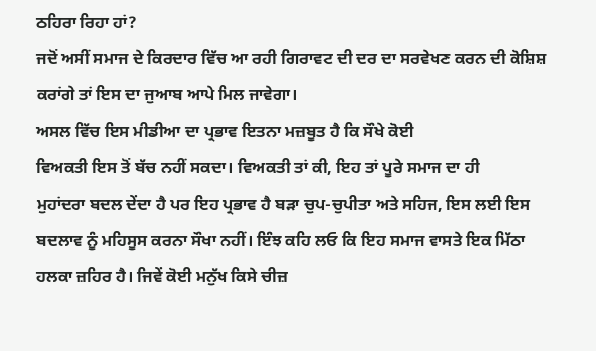ਠਹਿਰਾ ਰਿਹਾ ਹਾਂ?
ਜਦੋਂ ਅਸੀਂ ਸਮਾਜ ਦੇ ਕਿਰਦਾਰ ਵਿੱਚ ਆ ਰਹੀ ਗਿਰਾਵਟ ਦੀ ਦਰ ਦਾ ਸਰਵੇਖਣ ਕਰਨ ਦੀ ਕੋਸ਼ਿਸ਼
ਕਰਾਂਗੇ ਤਾਂ ਇਸ ਦਾ ਜੁਆਬ ਆਪੇ ਮਿਲ ਜਾਵੇਗਾ।
ਅਸਲ ਵਿੱਚ ਇਸ ਮੀਡੀਆ ਦਾ ਪ੍ਰਭਾਵ ਇਤਨਾ ਮਜ਼ਬੂਤ ਹੈ ਕਿ ਸੌਖੇ ਕੋਈ
ਵਿਅਕਤੀ ਇਸ ਤੋਂ ਬੱਚ ਨਹੀਂ ਸਕਦਾ। ਵਿਅਕਤੀ ਤਾਂ ਕੀ, ਇਹ ਤਾਂ ਪੂਰੇ ਸਮਾਜ ਦਾ ਹੀ
ਮੁਹਾਂਦਰਾ ਬਦਲ ਦੇਂਦਾ ਹੈ ਪਰ ਇਹ ਪ੍ਰਭਾਵ ਹੈ ਬੜਾ ਚੁਪ-ਚੁਪੀਤਾ ਅਤੇ ਸਹਿਜ, ਇਸ ਲਈ ਇਸ
ਬਦਲਾਵ ਨੂੰ ਮਹਿਸੂਸ ਕਰਨਾ ਸੌਖਾ ਨਹੀਂ। ਇੰਝ ਕਹਿ ਲਓ ਕਿ ਇਹ ਸਮਾਜ ਵਾਸਤੇ ਇਕ ਮਿੱਠਾ
ਹਲਕਾ ਜ਼ਹਿਰ ਹੈ। ਜਿਵੇਂ ਕੋਈ ਮਨੁੱਖ ਕਿਸੇ ਚੀਜ਼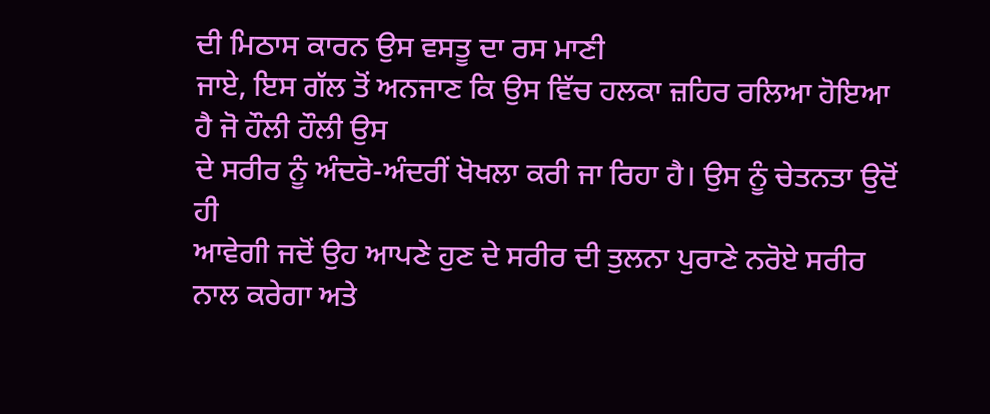ਦੀ ਮਿਠਾਸ ਕਾਰਨ ਉਸ ਵਸਤੂ ਦਾ ਰਸ ਮਾਣੀ
ਜਾਏ, ਇਸ ਗੱਲ ਤੋਂ ਅਨਜਾਣ ਕਿ ਉਸ ਵਿੱਚ ਹਲਕਾ ਜ਼ਹਿਰ ਰਲਿਆ ਹੋਇਆ ਹੈ ਜੋ ਹੌਲੀ ਹੌਲੀ ਉਸ
ਦੇ ਸਰੀਰ ਨੂੰ ਅੰਦਰੋ-ਅੰਦਰੀਂ ਖੋਖਲਾ ਕਰੀ ਜਾ ਰਿਹਾ ਹੈ। ਉਸ ਨੂੰ ਚੇਤਨਤਾ ਉਦੋਂ ਹੀ
ਆਵੇਗੀ ਜਦੋਂ ਉਹ ਆਪਣੇ ਹੁਣ ਦੇ ਸਰੀਰ ਦੀ ਤੁਲਨਾ ਪੁਰਾਣੇ ਨਰੋਏ ਸਰੀਰ ਨਾਲ ਕਰੇਗਾ ਅਤੇ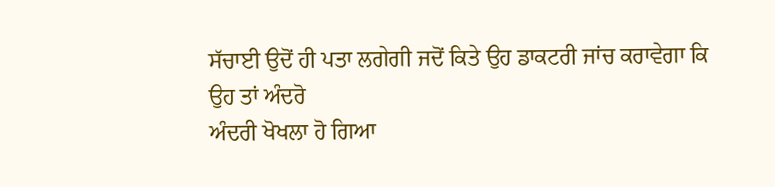ਸੱਚਾਈ ਉਦੋਂ ਹੀ ਪਤਾ ਲਗੇਗੀ ਜਦੋਂ ਕਿਤੇ ਉਹ ਡਾਕਟਰੀ ਜਾਂਚ ਕਰਾਵੇਗਾ ਕਿ ਉਹ ਤਾਂ ਅੰਦਰੋ
ਅੰਦਰੀ ਖੋਖਲਾ ਹੋ ਗਿਆ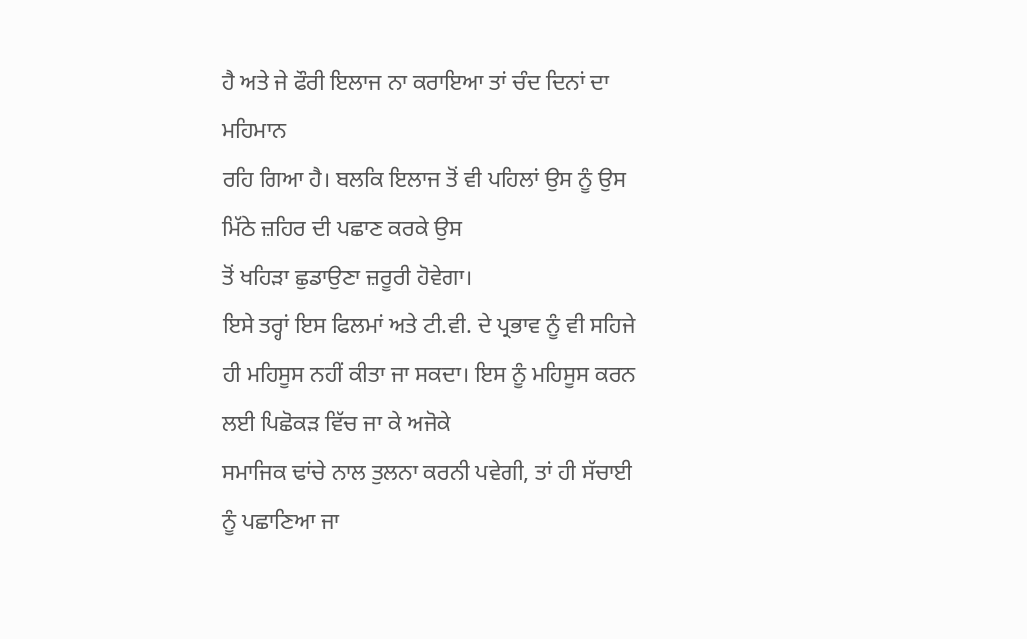ਹੈ ਅਤੇ ਜੇ ਫੌਰੀ ਇਲਾਜ ਨਾ ਕਰਾਇਆ ਤਾਂ ਚੰਦ ਦਿਨਾਂ ਦਾ ਮਹਿਮਾਨ
ਰਹਿ ਗਿਆ ਹੈ। ਬਲਕਿ ਇਲਾਜ ਤੋਂ ਵੀ ਪਹਿਲਾਂ ਉਸ ਨੂੰ ਉਸ ਮਿੱਠੇ ਜ਼ਹਿਰ ਦੀ ਪਛਾਣ ਕਰਕੇ ਉਸ
ਤੋਂ ਖਹਿੜਾ ਛੁਡਾਉਣਾ ਜ਼ਰੂਰੀ ਹੋਵੇਗਾ।
ਇਸੇ ਤਰ੍ਹਾਂ ਇਸ ਫਿਲਮਾਂ ਅਤੇ ਟੀ.ਵੀ. ਦੇ ਪ੍ਰਭਾਵ ਨੂੰ ਵੀ ਸਹਿਜੇ
ਹੀ ਮਹਿਸੂਸ ਨਹੀਂ ਕੀਤਾ ਜਾ ਸਕਦਾ। ਇਸ ਨੂੰ ਮਹਿਸੂਸ ਕਰਨ ਲਈ ਪਿਛੋਕੜ ਵਿੱਚ ਜਾ ਕੇ ਅਜੋਕੇ
ਸਮਾਜਿਕ ਢਾਂਚੇ ਨਾਲ ਤੁਲਨਾ ਕਰਨੀ ਪਵੇਗੀ, ਤਾਂ ਹੀ ਸੱਚਾਈ ਨੂੰ ਪਛਾਣਿਆ ਜਾ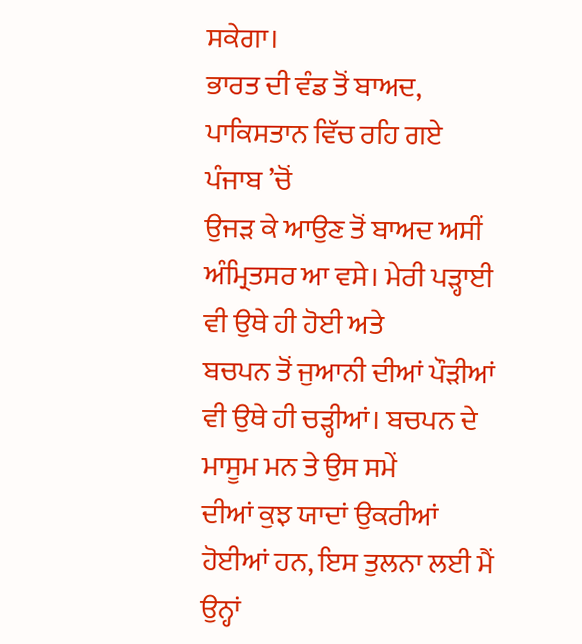ਸਕੇਗਾ।
ਭਾਰਤ ਦੀ ਵੰਡ ਤੋਂ ਬਾਅਦ, ਪਾਕਿਸਤਾਨ ਵਿੱਚ ਰਹਿ ਗਏ ਪੰਜਾਬ ’ਚੋਂ
ਉਜੜ ਕੇ ਆਉਣ ਤੋਂ ਬਾਅਦ ਅਸੀਂ ਅੰਮ੍ਰਿਤਸਰ ਆ ਵਸੇ। ਮੇਰੀ ਪੜ੍ਹਾਈ ਵੀ ਉਥੇ ਹੀ ਹੋਈ ਅਤੇ
ਬਚਪਨ ਤੋਂ ਜੁਆਨੀ ਦੀਆਂ ਪੌੜੀਆਂ ਵੀ ਉਥੇ ਹੀ ਚੜ੍ਹੀਆਂ। ਬਚਪਨ ਦੇ ਮਾਸੂਮ ਮਨ ਤੇ ਉਸ ਸਮੇਂ
ਦੀਆਂ ਕੁਝ ਯਾਦਾਂ ਉਕਰੀਆਂ ਹੋਈਆਂ ਹਨ, ਇਸ ਤੁਲਨਾ ਲਈ ਮੈਂ ਉਨ੍ਹਾਂ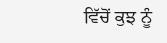ਵਿੱਚੋਂ ਕੁਝ ਨੂੰ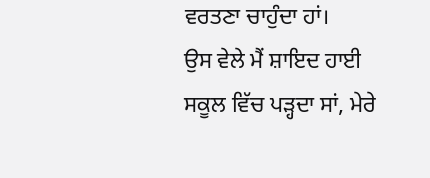ਵਰਤਣਾ ਚਾਹੁੰਦਾ ਹਾਂ।
ਉਸ ਵੇਲੇ ਮੈਂ ਸ਼ਾਇਦ ਹਾਈ ਸਕੂਲ ਵਿੱਚ ਪੜ੍ਹਦਾ ਸਾਂ, ਮੇਰੇ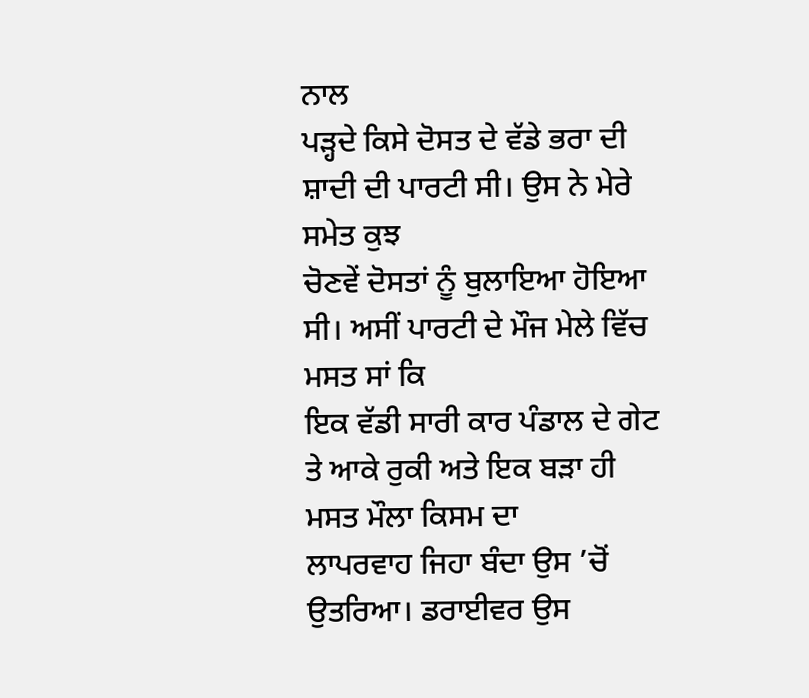ਨਾਲ
ਪੜ੍ਹਦੇ ਕਿਸੇ ਦੋਸਤ ਦੇ ਵੱਡੇ ਭਰਾ ਦੀ ਸ਼ਾਦੀ ਦੀ ਪਾਰਟੀ ਸੀ। ਉਸ ਨੇ ਮੇਰੇ ਸਮੇਤ ਕੁਝ
ਚੋਣਵੇਂ ਦੋਸਤਾਂ ਨੂੰ ਬੁਲਾਇਆ ਹੋਇਆ ਸੀ। ਅਸੀਂ ਪਾਰਟੀ ਦੇ ਮੌਜ ਮੇਲੇ ਵਿੱਚ ਮਸਤ ਸਾਂ ਕਿ
ਇਕ ਵੱਡੀ ਸਾਰੀ ਕਾਰ ਪੰਡਾਲ ਦੇ ਗੇਟ ਤੇ ਆਕੇ ਰੁਕੀ ਅਤੇ ਇਕ ਬੜਾ ਹੀ ਮਸਤ ਮੌਲਾ ਕਿਸਮ ਦਾ
ਲਾਪਰਵਾਹ ਜਿਹਾ ਬੰਦਾ ਉਸ ’ਚੋਂ ਉਤਰਿਆ। ਡਰਾਈਵਰ ਉਸ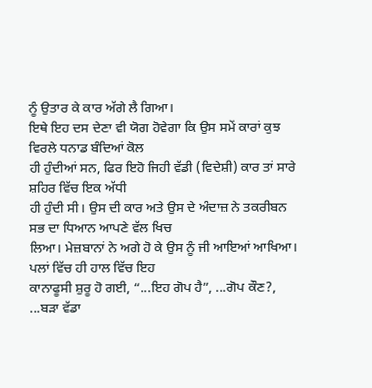ਨੂੰ ਉਤਾਰ ਕੇ ਕਾਰ ਅੱਗੇ ਲੈ ਗਿਆ।
ਇਥੇ ਇਹ ਦਸ ਦੇਣਾ ਵੀ ਯੋਗ ਹੋਵੇਗਾ ਕਿ ਉਸ ਸਮੇਂ ਕਾਰਾਂ ਕੁਝ ਵਿਰਲੇ ਧਨਾਡ ਬੰਦਿਆਂ ਕੋਲ
ਹੀ ਹੁੰਦੀਆਂ ਸਨ, ਫਿਰ ਇਹੋ ਜਿਹੀ ਵੱਡੀ (ਵਿਦੇਸ਼ੀ) ਕਾਰ ਤਾਂ ਸਾਰੇ ਸ਼ਹਿਰ ਵਿੱਚ ਇਕ ਅੱਧੀ
ਹੀ ਹੁੰਦੀ ਸੀ। ਉਸ ਦੀ ਕਾਰ ਅਤੇ ਉਸ ਦੇ ਅੰਦਾਜ਼ ਨੇ ਤਕਰੀਬਨ ਸਭ ਦਾ ਧਿਆਨ ਆਪਣੇ ਵੱਲ ਖਿਚ
ਲਿਆ। ਮੇਜ਼ਬਾਨਾਂ ਨੇ ਅਗੇ ਹੋ ਕੇ ਉਸ ਨੂੰ ਜੀ ਆਇਆਂ ਆਖਿਆ। ਪਲਾਂ ਵਿੱਚ ਹੀ ਹਾਲ ਵਿੱਚ ਇਹ
ਕਾਨਾਫੂਸੀ ਸ਼ੁਰੂ ਹੋ ਗਈ, “...ਇਹ ਗੋਪ ਹੈ”, ...ਗੋਪ ਕੌਣ?, ...ਬੜਾ ਵੱਡਾ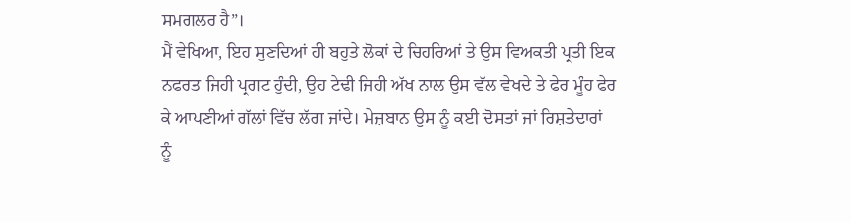ਸਮਗਲਰ ਹੈ”।
ਮੈਂ ਵੇਖਿਆ, ਇਹ ਸੁਣਦਿਆਂ ਹੀ ਬਹੁਤੇ ਲੋਕਾਂ ਦੇ ਚਿਹਰਿਆਂ ਤੇ ਉਸ ਵਿਅਕਤੀ ਪ੍ਰਤੀ ਇਕ
ਨਫਰਤ ਜਿਹੀ ਪ੍ਰਗਟ ਹੁੰਦੀ, ਉਹ ਟੇਢੀ ਜਿਹੀ ਅੱਖ ਨਾਲ ਉਸ ਵੱਲ ਵੇਖਦੇ ਤੇ ਫੇਰ ਮੂੰਹ ਫੇਰ
ਕੇ ਆਪਣੀਆਂ ਗੱਲਾਂ ਵਿੱਚ ਲੱਗ ਜਾਂਦੇ। ਮੇਜ਼ਬਾਨ ਉਸ ਨੂੰ ਕਈ ਦੋਸਤਾਂ ਜਾਂ ਰਿਸ਼ਤੇਦਾਰਾਂ
ਨੂੰ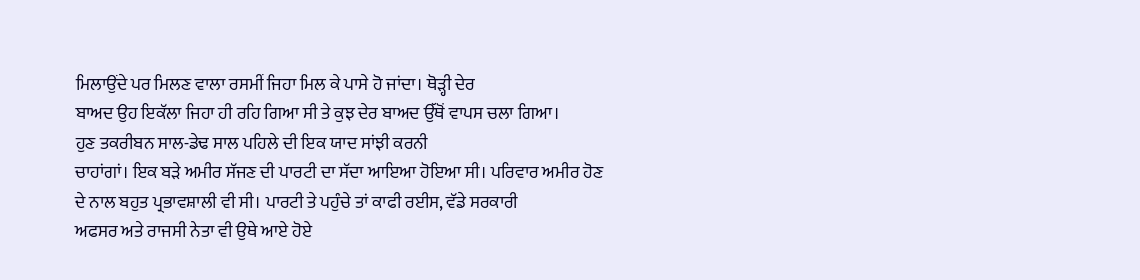ਮਿਲਾਉਂਦੇ ਪਰ ਮਿਲਣ ਵਾਲਾ ਰਸਮੀਂ ਜਿਹਾ ਮਿਲ ਕੇ ਪਾਸੇ ਹੋ ਜਾਂਦਾ। ਥੋੜ੍ਹੀ ਦੇਰ
ਬਾਅਦ ਉਹ ਇਕੱਲਾ ਜਿਹਾ ਹੀ ਰਹਿ ਗਿਆ ਸੀ ਤੇ ਕੁਝ ਦੇਰ ਬਾਅਦ ਉੱਥੋਂ ਵਾਪਸ ਚਲਾ ਗਿਆ।
ਹੁਣ ਤਕਰੀਬਨ ਸਾਲ-ਡੇਢ ਸਾਲ ਪਹਿਲੇ ਦੀ ਇਕ ਯਾਦ ਸਾਂਝੀ ਕਰਨੀ
ਚਾਹਾਂਗਾਂ। ਇਕ ਬੜੇ ਅਮੀਰ ਸੱਜਣ ਦੀ ਪਾਰਟੀ ਦਾ ਸੱਦਾ ਆਇਆ ਹੋਇਆ ਸੀ। ਪਰਿਵਾਰ ਅਮੀਰ ਹੋਣ
ਦੇ ਨਾਲ ਬਹੁਤ ਪ੍ਰਭਾਵਸ਼ਾਲੀ ਵੀ ਸੀ। ਪਾਰਟੀ ਤੇ ਪਹੁੰਚੇ ਤਾਂ ਕਾਫੀ ਰਈਸ, ਵੱਡੇ ਸਰਕਾਰੀ
ਅਫਸਰ ਅਤੇ ਰਾਜਸੀ ਨੇਤਾ ਵੀ ਉਥੇ ਆਏ ਹੋਏ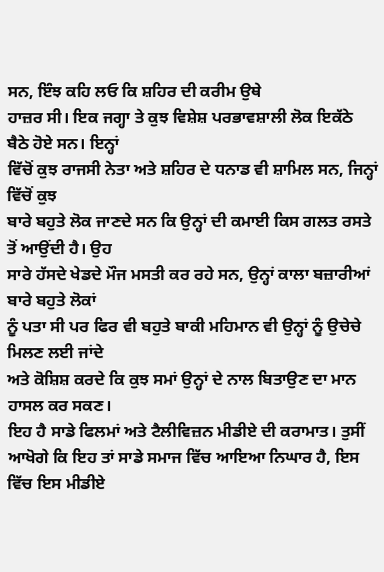ਸਨ, ਇੰਝ ਕਹਿ ਲਓ ਕਿ ਸ਼ਹਿਰ ਦੀ ਕਰੀਮ ਉਥੇ
ਹਾਜ਼ਰ ਸੀ। ਇਕ ਜਗ੍ਹਾ ਤੇ ਕੁਝ ਵਿਸ਼ੇਸ਼ ਪਰਭਾਵਸ਼ਾਲੀ ਲੋਕ ਇਕੱਠੇ ਬੈਠੇ ਹੋਏ ਸਨ। ਇਨ੍ਹਾਂ
ਵਿੱਚੋਂ ਕੁਝ ਰਾਜਸੀ ਨੇਤਾ ਅਤੇ ਸ਼ਹਿਰ ਦੇ ਧਨਾਡ ਵੀ ਸ਼ਾਮਿਲ ਸਨ, ਜਿਨ੍ਹਾਂ ਵਿੱਚੋਂ ਕੁਝ
ਬਾਰੇ ਬਹੁਤੇ ਲੋਕ ਜਾਣਦੇ ਸਨ ਕਿ ਉਨ੍ਹਾਂ ਦੀ ਕਮਾਈ ਕਿਸ ਗਲਤ ਰਸਤੇ ਤੋਂ ਆਉਂਦੀ ਹੈ। ਉਹ
ਸਾਰੇ ਹੱਸਦੇ ਖੇਡਦੇ ਮੌਜ ਮਸਤੀ ਕਰ ਰਹੇ ਸਨ, ਉਨ੍ਹਾਂ ਕਾਲਾ ਬਜ਼ਾਰੀਆਂ ਬਾਰੇ ਬਹੁਤੇ ਲੋਕਾਂ
ਨੂੰ ਪਤਾ ਸੀ ਪਰ ਫਿਰ ਵੀ ਬਹੁਤੇ ਬਾਕੀ ਮਹਿਮਾਨ ਵੀ ਉਨ੍ਹਾਂ ਨੂੰ ਉਚੇਚੇ ਮਿਲਣ ਲਈ ਜਾਂਦੇ
ਅਤੇ ਕੋਸ਼ਿਸ਼ ਕਰਦੇ ਕਿ ਕੁਝ ਸਮਾਂ ਉਨ੍ਹਾਂ ਦੇ ਨਾਲ ਬਿਤਾਉਣ ਦਾ ਮਾਨ ਹਾਸਲ ਕਰ ਸਕਣ।
ਇਹ ਹੈ ਸਾਡੇ ਫਿਲਮਾਂ ਅਤੇ ਟੈਲੀਵਿਜ਼ਨ ਮੀਡੀਏ ਦੀ ਕਰਾਮਾਤ। ਤੁਸੀਂ
ਆਖੋਗੇ ਕਿ ਇਹ ਤਾਂ ਸਾਡੇ ਸਮਾਜ ਵਿੱਚ ਆਇਆ ਨਿਘਾਰ ਹੈ, ਇਸ ਵਿੱਚ ਇਸ ਮੀਡੀਏ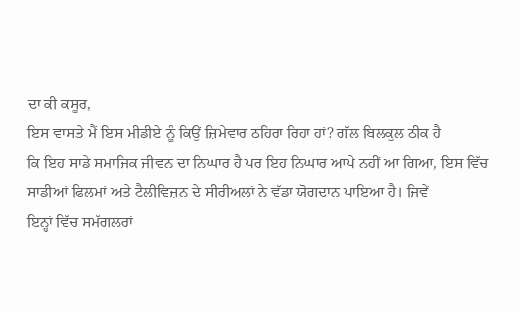ਦਾ ਕੀ ਕਸੂਰ,
ਇਸ ਵਾਸਤੇ ਮੈਂ ਇਸ ਮੀਡੀਏ ਨੂੰ ਕਿਉਂ ਜ਼ਿਮੇਵਾਰ ਠਹਿਰਾ ਰਿਹਾ ਹਾਂ? ਗੱਲ ਬਿਲਕੁਲ ਠੀਕ ਹੈ
ਕਿ ਇਹ ਸਾਡੇ ਸਮਾਜਿਕ ਜੀਵਨ ਦਾ ਨਿਘਾਰ ਹੈ ਪਰ ਇਹ ਨਿਘਾਰ ਆਪੇ ਨਹੀਂ ਆ ਗਿਆ, ਇਸ ਵਿੱਚ
ਸਾਡੀਆਂ ਫਿਲਮਾਂ ਅਤੇ ਟੈਲੀਵਿਜ਼ਨ ਦੇ ਸੀਰੀਅਲਾਂ ਨੇ ਵੱਡਾ ਯੋਗਦਾਨ ਪਾਇਆ ਹੈ। ਜਿਵੇਂ
ਇਨ੍ਹਾਂ ਵਿੱਚ ਸਮੱਗਲਰਾਂ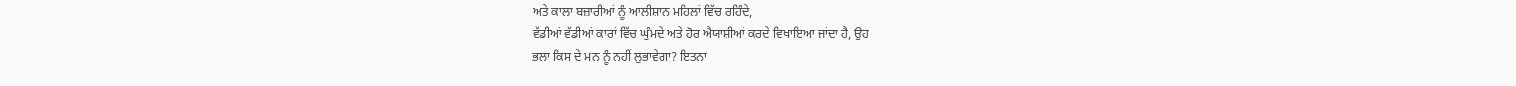ਅਤੇ ਕਾਲਾ ਬਜ਼ਾਰੀਆਂ ਨੂੰ ਆਲੀਸ਼ਾਨ ਮਹਿਲਾਂ ਵਿੱਚ ਰਹਿੰਦੇ,
ਵੱਡੀਆਂ ਵੱਡੀਆਂ ਕਾਰਾਂ ਵਿੱਚ ਘੁੰਮਦੇ ਅਤੇ ਹੋਰ ਐਯਾਸ਼ੀਆਂ ਕਰਦੇ ਵਿਖਾਇਆ ਜਾਂਦਾ ਹੈ, ਉਹ
ਭਲਾ ਕਿਸ ਦੇ ਮਨ ਨੂੰ ਨਹੀਂ ਲੁਭਾਵੇਗਾ? ਇਤਨਾ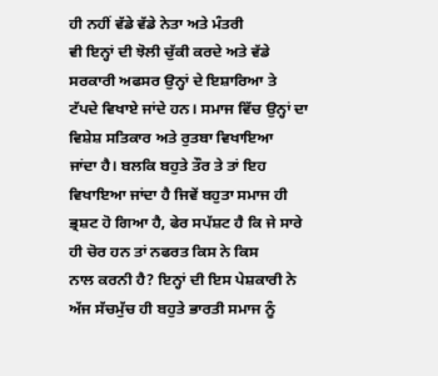ਹੀ ਨਹੀਂ ਵੱਡੇ ਵੱਡੇ ਨੇਤਾ ਅਤੇ ਮੰਤਰੀ
ਵੀ ਇਨ੍ਹਾਂ ਦੀ ਝੋਲੀ ਚੁੱਕੀ ਕਰਦੇ ਅਤੇ ਵੱਡੇ ਸਰਕਾਰੀ ਅਫਸਰ ਉਨ੍ਹਾਂ ਦੇ ਇਸ਼ਾਰਿਆ ਤੇ
ਟੱਪਦੇ ਵਿਖਾਏ ਜਾਂਦੇ ਹਨ। ਸਮਾਜ ਵਿੱਚ ਉਨ੍ਹਾਂ ਦਾ ਵਿਸ਼ੇਸ਼ ਸਤਿਕਾਰ ਅਤੇ ਰੁਤਬਾ ਵਿਖਾਇਆ
ਜਾਂਦਾ ਹੈ। ਬਲਕਿ ਬਹੁਤੇ ਤੌਰ ਤੇ ਤਾਂ ਇਹ ਵਿਖਾਇਆ ਜਾਂਦਾ ਹੈ ਜਿਵੇਂ ਬਹੁਤਾ ਸਮਾਜ ਹੀ
ਭ੍ਰਸ਼ਟ ਹੋ ਗਿਆ ਹੈ, ਫੇਰ ਸਪੱਸ਼ਟ ਹੈ ਕਿ ਜੇ ਸਾਰੇ ਹੀ ਚੋਰ ਹਨ ਤਾਂ ਨਫਰਤ ਕਿਸ ਨੇ ਕਿਸ
ਨਾਲ ਕਰਨੀ ਹੈ? ਇਨ੍ਹਾਂ ਦੀ ਇਸ ਪੇਸ਼ਕਾਰੀ ਨੇ ਅੱਜ ਸੱਚਮੁੱਚ ਹੀ ਬਹੁਤੇ ਭਾਰਤੀ ਸਮਾਜ ਨੂੰ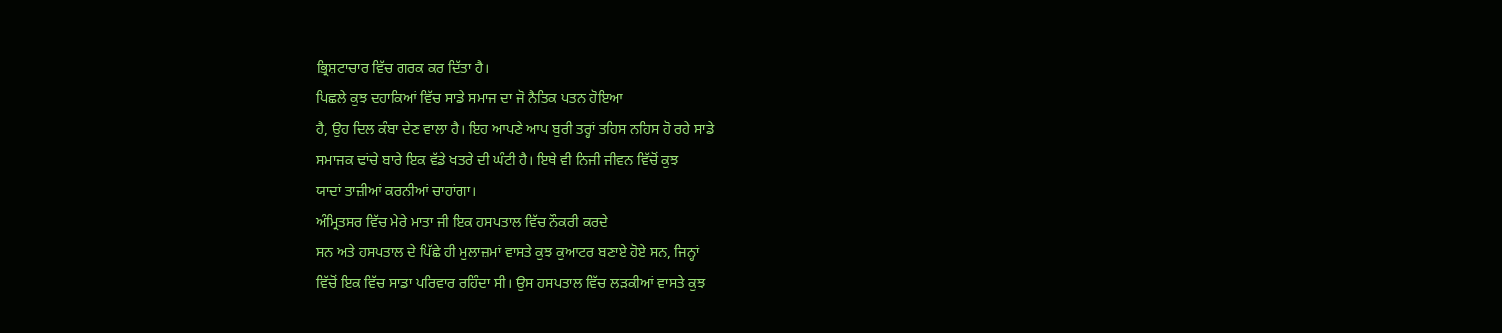ਭ੍ਰਿਸ਼ਟਾਚਾਰ ਵਿੱਚ ਗਰਕ ਕਰ ਦਿੱਤਾ ਹੈ।
ਪਿਛਲੇ ਕੁਝ ਦਹਾਕਿਆਂ ਵਿੱਚ ਸਾਡੇ ਸਮਾਜ ਦਾ ਜੋ ਨੈਤਿਕ ਪਤਨ ਹੋਇਆ
ਹੈ, ਉਹ ਦਿਲ ਕੰਬਾ ਦੇਣ ਵਾਲਾ ਹੈ। ਇਹ ਆਪਣੇ ਆਪ ਬੁਰੀ ਤਰ੍ਹਾਂ ਤਹਿਸ ਨਹਿਸ ਹੋ ਰਹੇ ਸਾਡੇ
ਸਮਾਜਕ ਢਾਂਚੇ ਬਾਰੇ ਇਕ ਵੱਡੇ ਖਤਰੇ ਦੀ ਘੰਟੀ ਹੈ। ਇਥੇ ਵੀ ਨਿਜੀ ਜੀਵਨ ਵਿੱਚੋਂ ਕੁਝ
ਯਾਦਾਂ ਤਾਜ਼ੀਆਂ ਕਰਨੀਆਂ ਚਾਹਾਂਗਾ।
ਅੰਮ੍ਰਿਤਸਰ ਵਿੱਚ ਮੇਰੇ ਮਾਤਾ ਜੀ ਇਕ ਹਸਪਤਾਲ ਵਿੱਚ ਨੌਕਰੀ ਕਰਦੇ
ਸਨ ਅਤੇ ਹਸਪਤਾਲ ਦੇ ਪਿੱਛੇ ਹੀ ਮੁਲਾਜ਼ਮਾਂ ਵਾਸਤੇ ਕੁਝ ਕੁਆਟਰ ਬਣਾਏ ਹੋਏ ਸਨ, ਜਿਨ੍ਹਾਂ
ਵਿੱਚੋਂ ਇਕ ਵਿੱਚ ਸਾਡਾ ਪਰਿਵਾਰ ਰਹਿੰਦਾ ਸੀ। ਉਸ ਹਸਪਤਾਲ ਵਿੱਚ ਲੜਕੀਆਂ ਵਾਸਤੇ ਕੁਝ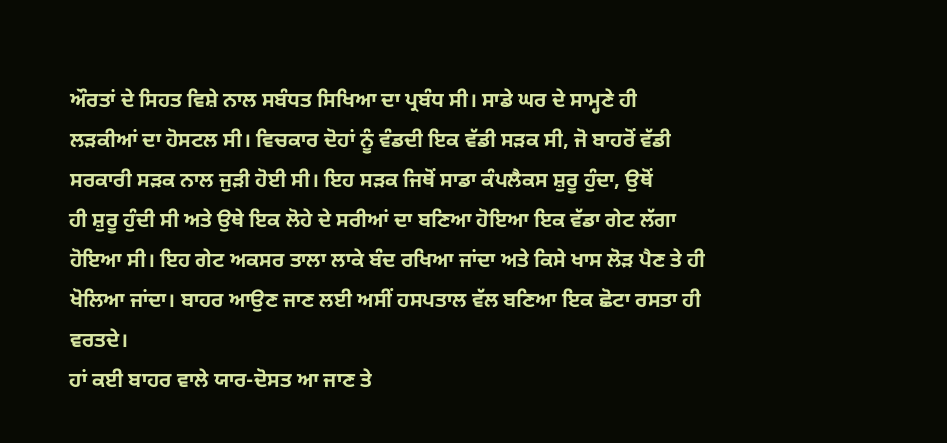ਔਰਤਾਂ ਦੇ ਸਿਹਤ ਵਿਸ਼ੇ ਨਾਲ ਸਬੰਧਤ ਸਿਖਿਆ ਦਾ ਪ੍ਰਬੰਧ ਸੀ। ਸਾਡੇ ਘਰ ਦੇ ਸਾਮ੍ਹਣੇ ਹੀ
ਲੜਕੀਆਂ ਦਾ ਹੋਸਟਲ ਸੀ। ਵਿਚਕਾਰ ਦੋਹਾਂ ਨੂੰ ਵੰਡਦੀ ਇਕ ਵੱਡੀ ਸੜਕ ਸੀ, ਜੋ ਬਾਹਰੋਂ ਵੱਡੀ
ਸਰਕਾਰੀ ਸੜਕ ਨਾਲ ਜੁੜੀ ਹੋਈ ਸੀ। ਇਹ ਸੜਕ ਜਿਥੋਂ ਸਾਡਾ ਕੰਪਲੈਕਸ ਸ਼ੁਰੂ ਹੁੰਦਾ, ਉਥੋਂ
ਹੀ ਸ਼ੁਰੂ ਹੁੰਦੀ ਸੀ ਅਤੇ ਉਥੇ ਇਕ ਲੋਹੇ ਦੇ ਸਰੀਆਂ ਦਾ ਬਣਿਆ ਹੋਇਆ ਇਕ ਵੱਡਾ ਗੇਟ ਲੱਗਾ
ਹੋਇਆ ਸੀ। ਇਹ ਗੇਟ ਅਕਸਰ ਤਾਲਾ ਲਾਕੇ ਬੰਦ ਰਖਿਆ ਜਾਂਦਾ ਅਤੇ ਕਿਸੇ ਖਾਸ ਲੋੜ ਪੈਣ ਤੇ ਹੀ
ਖੋਲਿਆ ਜਾਂਦਾ। ਬਾਹਰ ਆਉਣ ਜਾਣ ਲਈ ਅਸੀਂ ਹਸਪਤਾਲ ਵੱਲ ਬਣਿਆ ਇਕ ਛੋਟਾ ਰਸਤਾ ਹੀ ਵਰਤਦੇ।
ਹਾਂ ਕਈ ਬਾਹਰ ਵਾਲੇ ਯਾਰ-ਦੋਸਤ ਆ ਜਾਣ ਤੇ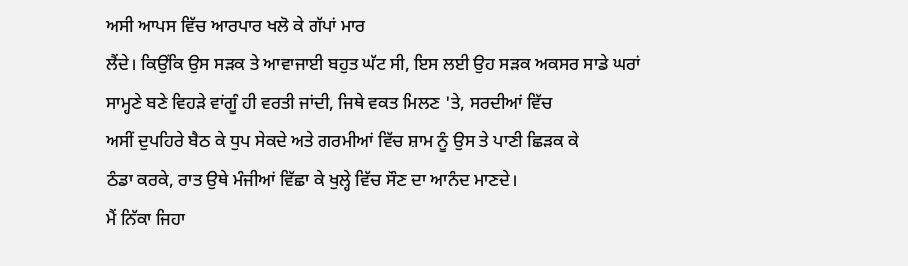ਅਸੀ ਆਪਸ ਵਿੱਚ ਆਰਪਾਰ ਖਲੋ ਕੇ ਗੱਪਾਂ ਮਾਰ
ਲੈਂਦੇ। ਕਿਉਂਕਿ ਉਸ ਸੜਕ ਤੇ ਆਵਾਜਾਈ ਬਹੁਤ ਘੱਟ ਸੀ, ਇਸ ਲਈ ਉਹ ਸੜਕ ਅਕਸਰ ਸਾਡੇ ਘਰਾਂ
ਸਾਮ੍ਹਣੇ ਬਣੇ ਵਿਹੜੇ ਵਾਂਗੂੰ ਹੀ ਵਰਤੀ ਜਾਂਦੀ, ਜਿਥੇ ਵਕਤ ਮਿਲਣ 'ਤੇ, ਸਰਦੀਆਂ ਵਿੱਚ
ਅਸੀਂ ਦੁਪਹਿਰੇ ਬੈਠ ਕੇ ਧੁਪ ਸੇਕਦੇ ਅਤੇ ਗਰਮੀਆਂ ਵਿੱਚ ਸ਼ਾਮ ਨੂੰ ਉਸ ਤੇ ਪਾਣੀ ਛਿੜਕ ਕੇ
ਠੰਡਾ ਕਰਕੇ, ਰਾਤ ਉਥੇ ਮੰਜੀਆਂ ਵਿੱਛਾ ਕੇ ਖੁਲ੍ਹੇ ਵਿੱਚ ਸੌਣ ਦਾ ਆਨੰਦ ਮਾਣਦੇ।
ਮੈਂ ਨਿੱਕਾ ਜਿਹਾ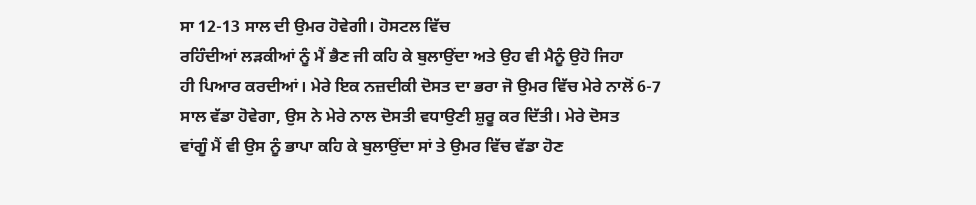ਸਾ 12-13 ਸਾਲ ਦੀ ਉਮਰ ਹੋਵੇਗੀ। ਹੋਸਟਲ ਵਿੱਚ
ਰਹਿੰਦੀਆਂ ਲੜਕੀਆਂ ਨੂੰ ਮੈਂ ਭੈਣ ਜੀ ਕਹਿ ਕੇ ਬੁਲਾਉਂਦਾ ਅਤੇ ਉਹ ਵੀ ਮੈਨੂੰ ਉਹੋ ਜਿਹਾ
ਹੀ ਪਿਆਰ ਕਰਦੀਆਂ। ਮੇਰੇ ਇਕ ਨਜ਼ਦੀਕੀ ਦੋਸਤ ਦਾ ਭਰਾ ਜੋ ਉਮਰ ਵਿੱਚ ਮੇਰੇ ਨਾਲੋਂ 6-7
ਸਾਲ ਵੱਡਾ ਹੋਵੇਗਾ, ਉਸ ਨੇ ਮੇਰੇ ਨਾਲ ਦੋਸਤੀ ਵਧਾਉਣੀ ਸ਼ੁਰੂ ਕਰ ਦਿੱਤੀ। ਮੇਰੇ ਦੋਸਤ
ਵਾਂਗੂੰ ਮੈਂ ਵੀ ਉਸ ਨੂੰ ਭਾਪਾ ਕਹਿ ਕੇ ਬੁਲਾਉਂਦਾ ਸਾਂ ਤੇ ਉਮਰ ਵਿੱਚ ਵੱਡਾ ਹੋਣ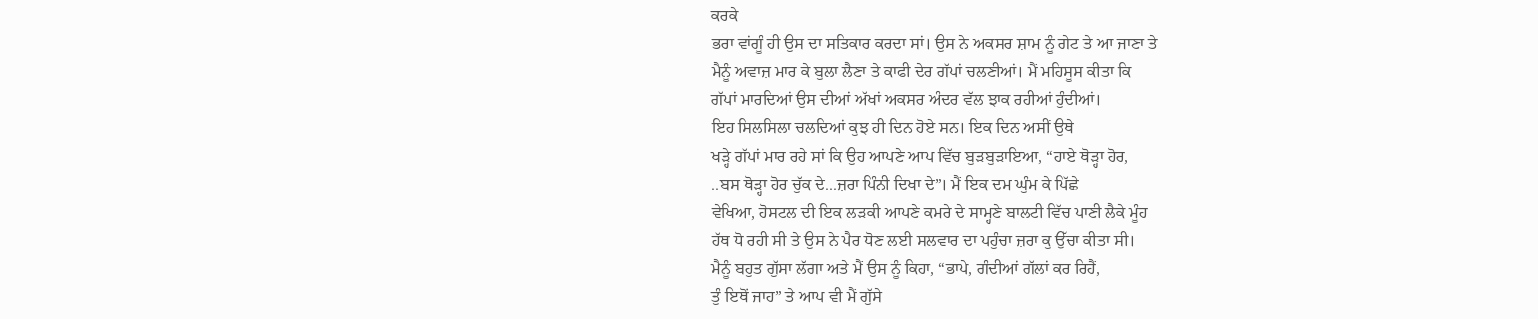ਕਰਕੇ
ਭਰਾ ਵਾਂਗੂੰ ਹੀ ਉਸ ਦਾ ਸਤਿਕਾਰ ਕਰਦਾ ਸਾਂ। ਉਸ ਨੇ ਅਕਸਰ ਸ਼ਾਮ ਨੂੰ ਗੇਟ ਤੇ ਆ ਜਾਣਾ ਤੇ
ਮੈਨੂੰ ਅਵਾਜ਼ ਮਾਰ ਕੇ ਬੁਲਾ ਲੈਣਾ ਤੇ ਕਾਫੀ ਦੇਰ ਗੱਪਾਂ ਚਲਣੀਆਂ। ਮੈਂ ਮਹਿਸੂਸ ਕੀਤਾ ਕਿ
ਗੱਪਾਂ ਮਾਰਦਿਆਂ ਉਸ ਦੀਆਂ ਅੱਖਾਂ ਅਕਸਰ ਅੰਦਰ ਵੱਲ ਝਾਕ ਰਹੀਆਂ ਹੁੰਦੀਆਂ।
ਇਹ ਸਿਲਸਿਲਾ ਚਲਦਿਆਂ ਕੁਝ ਹੀ ਦਿਨ ਹੋਏ ਸਨ। ਇਕ ਦਿਨ ਅਸੀਂ ਉਥੇ
ਖੜ੍ਹੇ ਗੱਪਾਂ ਮਾਰ ਰਹੇ ਸਾਂ ਕਿ ਉਹ ਆਪਣੇ ਆਪ ਵਿੱਚ ਬੁੜਬੁੜਾਇਆ, “ਹਾਏ ਥੋੜ੍ਹਾ ਹੋਰ,
..ਬਸ ਥੋੜ੍ਹਾ ਹੋਰ ਚੁੱਕ ਦੇ...ਜ਼ਰਾ ਪਿੰਨੀ ਦਿਖਾ ਦੇ”। ਮੈਂ ਇਕ ਦਮ ਘੁੰਮ ਕੇ ਪਿੱਛੇ
ਵੇਖਿਆ, ਹੋਸਟਲ ਦੀ ਇਕ ਲੜਕੀ ਆਪਣੇ ਕਮਰੇ ਦੇ ਸਾਮ੍ਹਣੇ ਬਾਲਟੀ ਵਿੱਚ ਪਾਣੀ ਲੈਕੇ ਮੂੰਹ
ਹੱਥ ਧੋ ਰਹੀ ਸੀ ਤੇ ਉਸ ਨੇ ਪੈਰ ਧੋਣ ਲਈ ਸਲਵਾਰ ਦਾ ਪਹੁੰਚਾ ਜ਼ਰਾ ਕੁ ਉੱਚਾ ਕੀਤਾ ਸੀ।
ਮੈਨੂੰ ਬਹੁਤ ਗੁੱਸਾ ਲੱਗਾ ਅਤੇ ਮੈਂ ਉਸ ਨੂੰ ਕਿਹਾ, “ਭਾਪੇ, ਗੰਦੀਆਂ ਗੱਲਾਂ ਕਰ ਰਿਹੈਂ,
ਤੁੰ ਇਥੋਂ ਜਾਹ” ਤੇ ਆਪ ਵੀ ਮੈਂ ਗੁੱਸੇ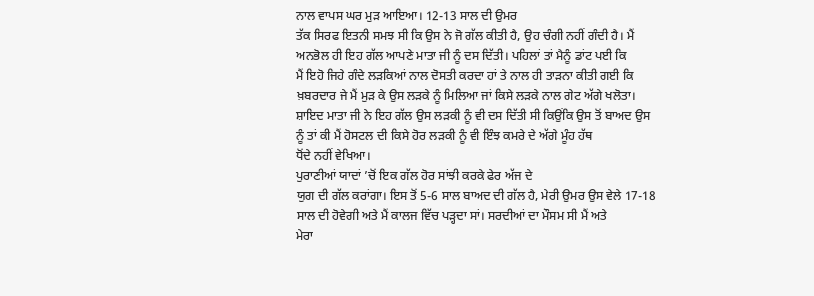ਨਾਲ ਵਾਪਸ ਘਰ ਮੁੜ ਆਇਆ। 12-13 ਸਾਲ ਦੀ ਉਮਰ
ਤੱਕ ਸਿਰਫ ਇਤਨੀ ਸਮਝ ਸੀ ਕਿ ਉਸ ਨੇ ਜੋ ਗੱਲ ਕੀਤੀ ਹੈ, ਉਹ ਚੰਗੀ ਨਹੀਂ ਗੰਦੀ ਹੈ। ਮੈਂ
ਅਨਭੋਲ ਹੀ ਇਹ ਗੱਲ ਆਪਣੇ ਮਾਤਾ ਜੀ ਨੂੰ ਦਸ ਦਿੱਤੀ। ਪਹਿਲਾਂ ਤਾਂ ਮੈਨੂੰ ਡਾਂਟ ਪਈ ਕਿ
ਮੈਂ ਇਹੋ ਜਿਹੇ ਗੰਦੇ ਲੜਕਿਆਂ ਨਾਲ ਦੋਸਤੀ ਕਰਦਾ ਹਾਂ ਤੇ ਨਾਲ ਹੀ ਤਾੜਨਾ ਕੀਤੀ ਗਈ ਕਿ
ਖ਼ਬਰਦਾਰ ਜੇ ਮੈਂ ਮੁੜ ਕੇ ਉਸ ਲੜਕੇ ਨੂੰ ਮਿਲਿਆ ਜਾਂ ਕਿਸੇ ਲੜਕੇ ਨਾਲ ਗੇਟ ਅੱਗੇ ਖਲੋਤਾ।
ਸ਼ਾਇਦ ਮਾਤਾ ਜੀ ਨੇ ਇਹ ਗੱਲ ਉਸ ਲੜਕੀ ਨੂੰ ਵੀ ਦਸ ਦਿੱਤੀ ਸੀ ਕਿਉਂਕਿ ਉਸ ਤੋਂ ਬਾਅਦ ਉਸ
ਨੂੰ ਤਾਂ ਕੀ ਮੈਂ ਹੋਸਟਲ ਦੀ ਕਿਸੇ ਹੋਰ ਲੜਕੀ ਨੂੰ ਵੀ ਇੰਝ ਕਮਰੇ ਦੇ ਅੱਗੇ ਮੂੰਹ ਹੱਥ
ਧੋਂਦੇ ਨਹੀਂ ਵੇਖਿਆ।
ਪੁਰਾਣੀਆਂ ਯਾਦਾਂ ’ਚੋਂ ਇਕ ਗੱਲ ਹੋਰ ਸਾਂਝੀ ਕਰਕੇ ਫੇਰ ਅੱਜ ਦੇ
ਯੁਗ ਦੀ ਗੱਲ ਕਰਾਂਗਾ। ਇਸ ਤੋਂ 5-6 ਸਾਲ ਬਾਅਦ ਦੀ ਗੱਲ ਹੈ, ਮੇਰੀ ਉਮਰ ਉਸ ਵੇਲੇ 17-18
ਸਾਲ ਦੀ ਹੋਵੇਗੀ ਅਤੇ ਮੈਂ ਕਾਲਜ ਵਿੱਚ ਪੜ੍ਹਦਾ ਸਾਂ। ਸਰਦੀਆਂ ਦਾ ਮੌਸਮ ਸੀ ਮੈਂ ਅਤੇ
ਮੇਰਾ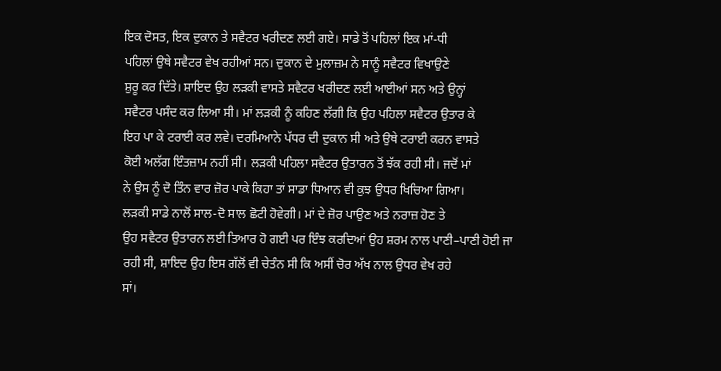ਇਕ ਦੋਸਤ, ਇਕ ਦੁਕਾਨ ਤੇ ਸਵੈਟਰ ਖਰੀਦਣ ਲਈ ਗਏ। ਸਾਡੇ ਤੋਂ ਪਹਿਲਾਂ ਇਕ ਮਾਂ-ਧੀ
ਪਹਿਲਾਂ ਉਥੇ ਸਵੈਟਰ ਵੇਖ ਰਹੀਆਂ ਸਨ। ਦੁਕਾਨ ਦੇ ਮੁਲਾਜ਼ਮ ਨੇ ਸਾਨੂੰ ਸਵੈਟਰ ਵਿਖਾਉਣੇ
ਸ਼ੁਰੂ ਕਰ ਦਿੱਤੇ। ਸ਼ਾਇਦ ਉਹ ਲੜਕੀ ਵਾਸਤੇ ਸਵੈਟਰ ਖਰੀਦਣ ਲਈ ਆਈਆਂ ਸਨ ਅਤੇ ਉਨ੍ਹਾਂ
ਸਵੈਟਰ ਪਸੰਦ ਕਰ ਲਿਆ ਸੀ। ਮਾਂ ਲੜਕੀ ਨੂੰ ਕਹਿਣ ਲੱਗੀ ਕਿ ਉਹ ਪਹਿਲਾ ਸਵੈਟਰ ਉਤਾਰ ਕੇ
ਇਹ ਪਾ ਕੇ ਟਰਾਈ ਕਰ ਲਵੇ। ਦਰਮਿਆਨੇ ਪੱਧਰ ਦੀ ਦੁਕਾਨ ਸੀ ਅਤੇ ਉਥੇ ਟਰਾਈ ਕਰਨ ਵਾਸਤੇ
ਕੋਈ ਅਲੱਗ ਇੰਤਜ਼ਾਮ ਨਹੀਂ ਸੀ। ਲੜਕੀ ਪਹਿਲਾ ਸਵੈਟਰ ਉਤਾਰਨ ਤੋਂ ਝੱਕ ਰਹੀ ਸੀ। ਜਦੋਂ ਮਾਂ
ਨੇ ਉਸ ਨੂੰ ਦੋ ਤਿੰਨ ਵਾਰ ਜ਼ੋਰ ਪਾਕੇ ਕਿਹਾ ਤਾਂ ਸਾਡਾ ਧਿਆਨ ਵੀ ਕੁਝ ਉਧਰ ਖਿਚਿਆ ਗਿਆ।
ਲੜਕੀ ਸਾਡੇ ਨਾਲੋਂ ਸਾਲ-ਦੋ ਸਾਲ ਛੋਟੀ ਹੋਵੇਗੀ। ਮਾਂ ਦੇ ਜ਼ੋਰ ਪਾਉਣ ਅਤੇ ਨਰਾਜ਼ ਹੋਣ ਤੇ
ਉਹ ਸਵੈਟਰ ਉਤਾਰਨ ਲਈ ਤਿਆਰ ਹੋ ਗਈ ਪਰ ਇੰਝ ਕਰਦਿਆਂ ਉਹ ਸ਼ਰਮ ਨਾਲ ਪਾਣੀ–ਪਾਣੀ ਹੋਈ ਜਾ
ਰਹੀ ਸੀ, ਸ਼ਾਇਦ ਉਹ ਇਸ ਗੱਲੋਂ ਵੀ ਚੇਤੰਨ ਸੀ ਕਿ ਅਸੀਂ ਚੋਰ ਅੱਖ ਨਾਲ ਉਧਰ ਵੇਖ ਰਹੇ
ਸਾਂ।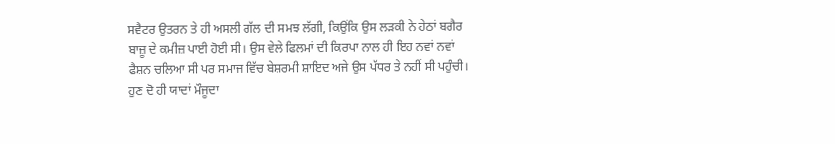ਸਵੈਟਰ ਉਤਰਨ ਤੇ ਹੀ ਅਸਲੀ ਗੱਲ ਦੀ ਸਮਝ ਲੱਗੀ, ਕਿਉਂਕਿ ਉਸ ਲੜਕੀ ਨੇ ਹੇਠਾਂ ਬਗੈਰ
ਬਾਜ਼ੂ ਦੇ ਕਮੀਜ਼ ਪਾਈ ਹੋਈ ਸੀ। ਉਸ ਵੇਲੇ ਫਿਲਮਾਂ ਦੀ ਕਿਰਪਾ ਨਾਲ ਹੀ ਇਹ ਨਵਾਂ ਨਵਾਂ
ਫੈਸ਼ਨ ਚਲਿਆ ਸੀ ਪਰ ਸਮਾਜ ਵਿੱਚ ਬੇਸ਼ਰਮੀ ਸ਼ਾਇਦ ਅਜੇ ਉਸ ਪੱਧਰ ਤੇ ਨਹੀਂ ਸੀ ਪਹੁੰਚੀ।
ਹੁਣ ਦੋ ਹੀ ਯਾਦਾਂ ਮੌਜੂਦਾ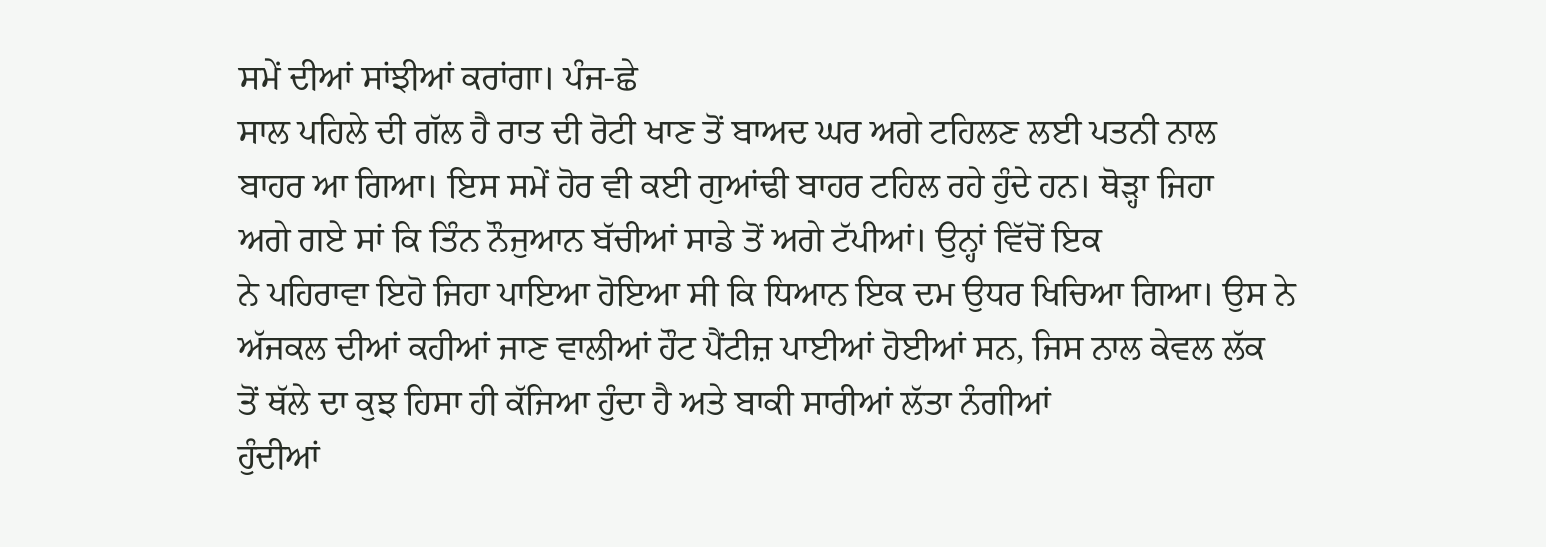ਸਮੇਂ ਦੀਆਂ ਸਾਂਝੀਆਂ ਕਰਾਂਗਾ। ਪੰਜ-ਛੇ
ਸਾਲ ਪਹਿਲੇ ਦੀ ਗੱਲ ਹੈ ਰਾਤ ਦੀ ਰੋਟੀ ਖਾਣ ਤੋਂ ਬਾਅਦ ਘਰ ਅਗੇ ਟਹਿਲਣ ਲਈ ਪਤਨੀ ਨਾਲ
ਬਾਹਰ ਆ ਗਿਆ। ਇਸ ਸਮੇਂ ਹੋਰ ਵੀ ਕਈ ਗੁਆਂਢੀ ਬਾਹਰ ਟਹਿਲ ਰਹੇ ਹੁੰਦੇ ਹਨ। ਥੋੜ੍ਹਾ ਜਿਹਾ
ਅਗੇ ਗਏ ਸਾਂ ਕਿ ਤਿੰਨ ਨੌਜੁਆਨ ਬੱਚੀਆਂ ਸਾਡੇ ਤੋਂ ਅਗੇ ਟੱਪੀਆਂ। ਉਨ੍ਹਾਂ ਵਿੱਚੋਂ ਇਕ
ਨੇ ਪਹਿਰਾਵਾ ਇਹੋ ਜਿਹਾ ਪਾਇਆ ਹੋਇਆ ਸੀ ਕਿ ਧਿਆਨ ਇਕ ਦਮ ਉਧਰ ਖਿਚਿਆ ਗਿਆ। ਉਸ ਨੇ
ਅੱਜਕਲ ਦੀਆਂ ਕਹੀਆਂ ਜਾਣ ਵਾਲੀਆਂ ਹੌਟ ਪੈਂਟੀਜ਼ ਪਾਈਆਂ ਹੋਈਆਂ ਸਨ, ਜਿਸ ਨਾਲ ਕੇਵਲ ਲੱਕ
ਤੋਂ ਥੱਲੇ ਦਾ ਕੁਝ ਹਿਸਾ ਹੀ ਕੱਜਿਆ ਹੁੰਦਾ ਹੈ ਅਤੇ ਬਾਕੀ ਸਾਰੀਆਂ ਲੱਤਾ ਨੰਗੀਆਂ
ਹੁੰਦੀਆਂ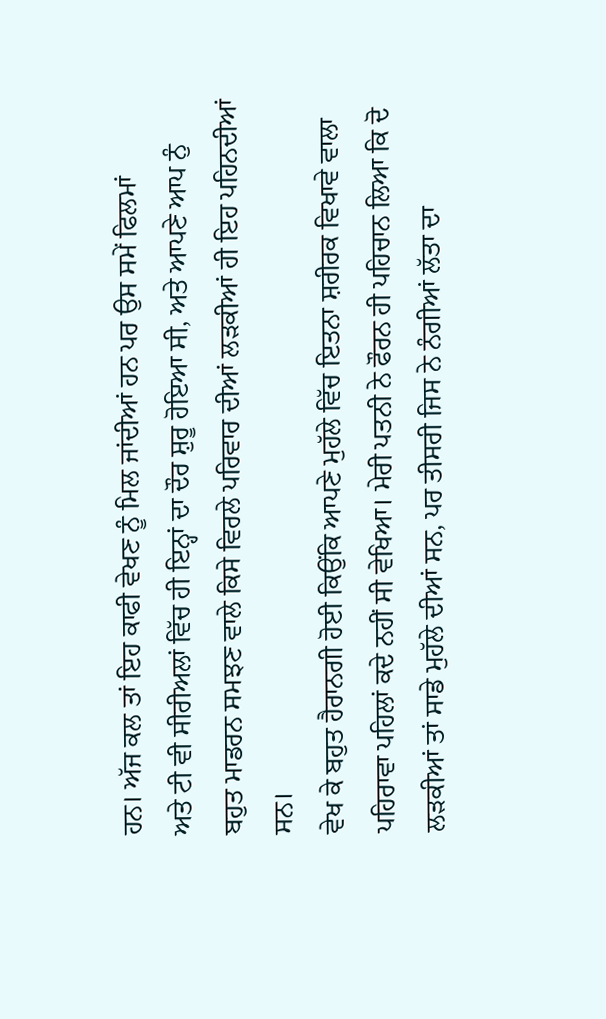ਹਨ। ਅੱਜ ਕਲ ਤਾਂ ਇਹ ਕਾਫੀ ਵੇਖਣ ਨੂੰ ਮਿਲ ਜਾਂਦੀਆਂ ਹਨ ਪਰ ਉਸ ਸਮੇਂ ਫਿਲਮਾਂ
ਅਤੇ ਟੀ ਵੀ ਸੀਰੀਅਲਾਂ ਵਿੱਚ ਹੀ ਇਨ੍ਹਾਂ ਦਾ ਦੌਰ ਸ਼ੁਰੂ ਹੋਇਆ ਸੀ, ਅਤੇ ਆਪਣੇ ਆਪ ਨੁੰ
ਬਹੁਤ ਮਾਡਰਨ ਸਮਝਣ ਵਾਲੇ ਕਿਸੇ ਵਿਰਲੇ ਪਰਿਵਾਰ ਦੀਆਂ ਲੜਕੀਆਂ ਹੀ ਇਹ ਪਹਿਨਦੀਆਂ ਸਨ।
ਵੇਖ ਕੇ ਬਹੁਤ ਹੈਰਾਨਗੀ ਹੋਈ ਕਿਉਂਕਿ ਆਪਣੇ ਮੁਹੱਲੇ ਵਿੱਚ ਇਤਨਾ ਸ਼ਰੀਰਕ ਵਿਖਾਵੇ ਵਾਲਾ
ਪਹਿਰਾਵਾ ਪਹਿਲਾਂ ਕਦੇ ਨਹੀਂ ਸੀ ਵੇਖਿਆ। ਮੇਰੀ ਪਤਨੀ ਨੇ ਫੌਰਨ ਹੀ ਪਹਿਚਾਨ ਲਿਆ ਕਿ ਦੋ
ਲੜਕੀਆਂ ਤਾਂ ਸਾਡੇ ਮੁਹੱਲੇ ਦੀਆਂ ਸਨ, ਪਰ ਤੀਸਰੀ ਜਿਸ ਨੇ ਨੰਗੀਆਂ ਲੱਤਾ ਦਾ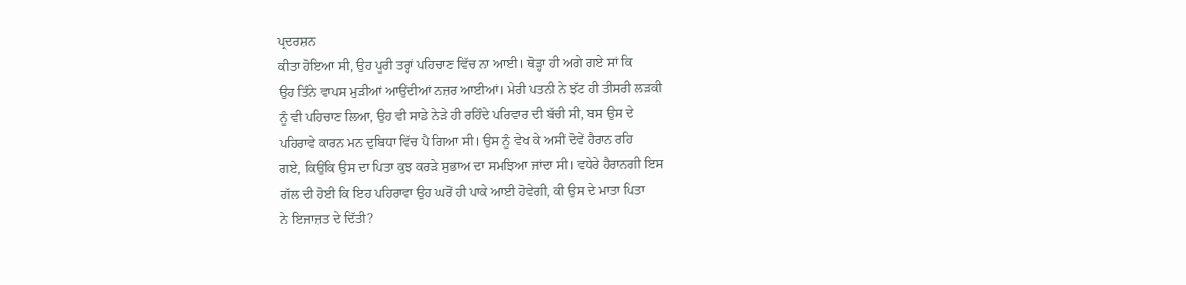ਪ੍ਰਦਰਸ਼ਨ
ਕੀਤਾ ਹੋਇਆ ਸੀ, ਉਹ ਪੂਰੀ ਤਰ੍ਹਾਂ ਪਹਿਚਾਣ ਵਿੱਚ ਨਾ ਆਈ। ਥੋੜ੍ਹਾ ਹੀ ਅਗੇ ਗਏ ਸਾਂ ਕਿ
ਉਹ ਤਿੰਨੇ ਵਾਪਸ ਮੁੜੀਆਂ ਆਉਂਦੀਆਂ ਨਜ਼ਰ ਆਈਆਂ। ਮੇਰੀ ਪਤਨੀ ਨੇ ਝੱਟ ਹੀ ਤੀਸਰੀ ਲੜਕੀ
ਨੂੰ ਵੀ ਪਹਿਚਾਣ ਲਿਆ, ਉਹ ਵੀ ਸਾਡੇ ਨੇੜੇ ਹੀ ਰਹਿੰਦੇ ਪਰਿਵਾਰ ਦੀ ਬੱਚੀ ਸੀ, ਬਸ ਉਸ ਦੇ
ਪਹਿਰਾਵੇ ਕਾਰਨ ਮਨ ਦੁਬਿਧਾ ਵਿੱਚ ਪੈ ਗਿਆ ਸੀ। ਉਸ ਨੂੰ ਵੇਖ ਕੇ ਅਸੀਂ ਦੋਵੇਂ ਹੈਰਾਨ ਰਹਿ
ਗਏ, ਕਿਉਂਕਿ ਉਸ ਦਾ ਪਿਤਾ ਕੁਝ ਕਰੜੇ ਸੁਭਾਅ ਦਾ ਸਮਝਿਆ ਜਾਂਦਾ ਸੀ। ਵਧੇਰੇ ਹੈਰਾਨਗੀ ਇਸ
ਗੱਲ ਦੀ ਹੋਈ ਕਿ ਇਹ ਪਹਿਰਾਵਾ ਉਹ ਘਰੋਂ ਹੀ ਪਾਕੇ ਆਈ ਹੋਵੇਗੀ, ਕੀ ਉਸ ਦੇ ਮਾਤਾ ਪਿਤਾ
ਨੇ ਇਜਾਜ਼ਤ ਦੇ ਦਿੱਤੀ?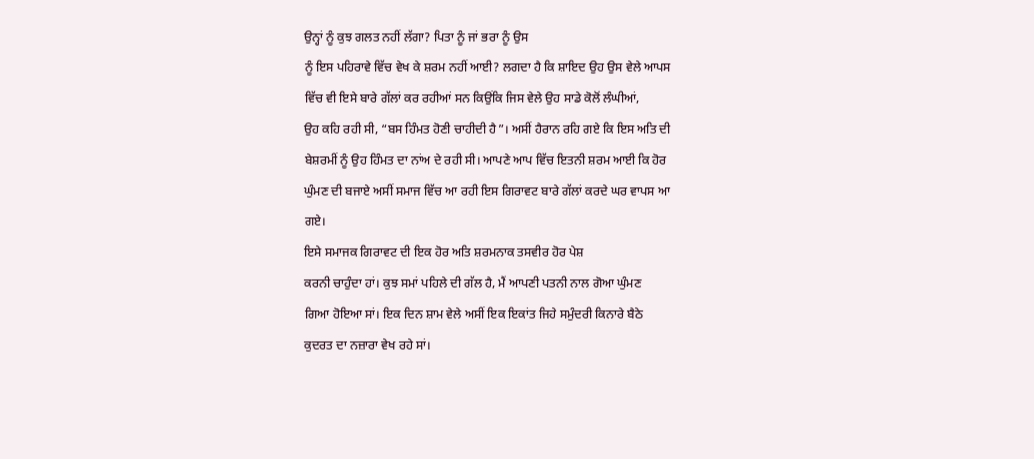ਉਨ੍ਹਾਂ ਨੂੰ ਕੁਝ ਗਲਤ ਨਹੀਂ ਲੱਗਾ? ਪਿਤਾ ਨੂੰ ਜਾਂ ਭਰਾ ਨੂੰ ਉਸ
ਨੂੰ ਇਸ ਪਹਿਰਾਵੇ ਵਿੱਚ ਵੇਖ ਕੇ ਸ਼ਰਮ ਨਹੀਂ ਆਈ? ਲਗਦਾ ਹੈ ਕਿ ਸ਼ਾਇਦ ਉਹ ਉਸ ਵੇਲੇ ਆਪਸ
ਵਿੱਚ ਵੀ ਇਸੇ ਬਾਰੇ ਗੱਲਾਂ ਕਰ ਰਹੀਆਂ ਸਨ ਕਿਉਂਕਿ ਜਿਸ ਵੇਲੇ ਉਹ ਸਾਡੇ ਕੋਲੋਂ ਲੰਘੀਆਂ,
ਉਹ ਕਹਿ ਰਹੀ ਸੀ, “ਬਸ ਹਿੰਮਤ ਹੋਣੀ ਚਾਹੀਦੀ ਹੈ”। ਅਸੀਂ ਹੈਰਾਨ ਰਹਿ ਗਏ ਕਿ ਇਸ ਅਤਿ ਦੀ
ਬੇਸ਼ਰਮੀਂ ਨੂੰ ਉਹ ਹਿੰਮਤ ਦਾ ਨਾਂਅ ਦੇ ਰਹੀ ਸੀ। ਆਪਣੇ ਆਪ ਵਿੱਚ ਇਤਨੀ ਸ਼ਰਮ ਆਈ ਕਿ ਹੋਰ
ਘੁੰਮਣ ਦੀ ਬਜਾਏ ਅਸੀਂ ਸਮਾਜ ਵਿੱਚ ਆ ਰਹੀ ਇਸ ਗਿਰਾਵਟ ਬਾਰੇ ਗੱਲਾਂ ਕਰਦੇ ਘਰ ਵਾਪਸ ਆ
ਗਏ।
ਇਸੇ ਸਮਾਜਕ ਗਿਰਾਵਟ ਦੀ ਇਕ ਹੋਰ ਅਤਿ ਸ਼ਰਮਨਾਕ ਤਸਵੀਰ ਹੋਰ ਪੇਸ਼
ਕਰਨੀ ਚਾਹੁੰਦਾ ਹਾਂ। ਕੁਝ ਸਮਾਂ ਪਹਿਲੇ ਦੀ ਗੱਲ ਹੈ, ਮੈਂ ਆਪਣੀ ਪਤਨੀ ਨਾਲ ਗੋਆ ਘੁੰਮਣ
ਗਿਆ ਹੋਇਆ ਸਾਂ। ਇਕ ਦਿਨ ਸ਼ਾਮ ਵੇਲੇ ਅਸੀਂ ਇਕ ਇਕਾਂਤ ਜਿਹੇ ਸਮੁੰਦਰੀ ਕਿਨਾਰੇ ਬੈਠੇ
ਕੁਦਰਤ ਦਾ ਨਜ਼ਾਰਾ ਵੇਖ ਰਹੇ ਸਾਂ।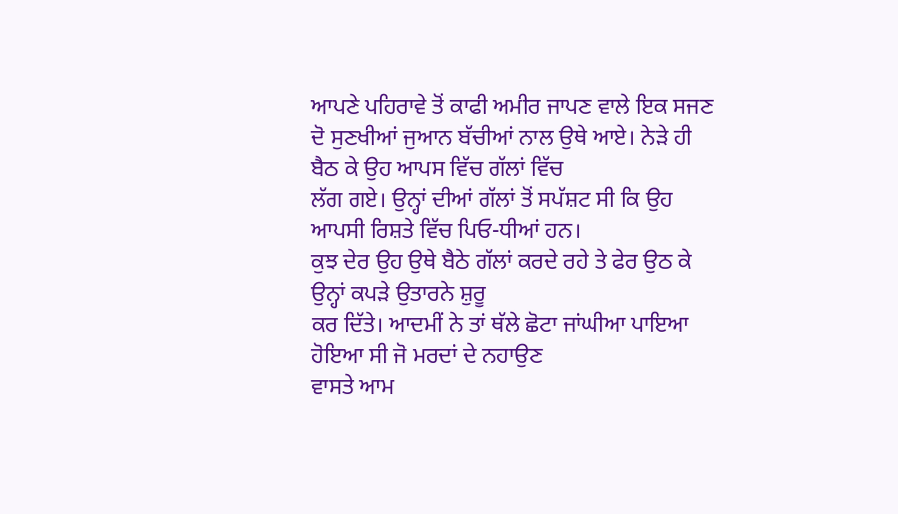ਆਪਣੇ ਪਹਿਰਾਵੇ ਤੋਂ ਕਾਫੀ ਅਮੀਰ ਜਾਪਣ ਵਾਲੇ ਇਕ ਸਜਣ
ਦੋ ਸੁਣਖੀਆਂ ਜੁਆਨ ਬੱਚੀਆਂ ਨਾਲ ਉਥੇ ਆਏ। ਨੇੜੇ ਹੀ ਬੈਠ ਕੇ ਉਹ ਆਪਸ ਵਿੱਚ ਗੱਲਾਂ ਵਿੱਚ
ਲੱਗ ਗਏ। ਉਨ੍ਹਾਂ ਦੀਆਂ ਗੱਲਾਂ ਤੋਂ ਸਪੱਸ਼ਟ ਸੀ ਕਿ ਉਹ ਆਪਸੀ ਰਿਸ਼ਤੇ ਵਿੱਚ ਪਿਓ-ਧੀਆਂ ਹਨ।
ਕੁਝ ਦੇਰ ਉਹ ਉਥੇ ਬੈਠੇ ਗੱਲਾਂ ਕਰਦੇ ਰਹੇ ਤੇ ਫੇਰ ਉਠ ਕੇ ਉਨ੍ਹਾਂ ਕਪੜੇ ਉਤਾਰਨੇ ਸ਼ੁਰੂ
ਕਰ ਦਿੱਤੇ। ਆਦਮੀਂ ਨੇ ਤਾਂ ਥੱਲੇ ਛੋਟਾ ਜਾਂਘੀਆ ਪਾਇਆ ਹੋਇਆ ਸੀ ਜੋ ਮਰਦਾਂ ਦੇ ਨਹਾਉਣ
ਵਾਸਤੇ ਆਮ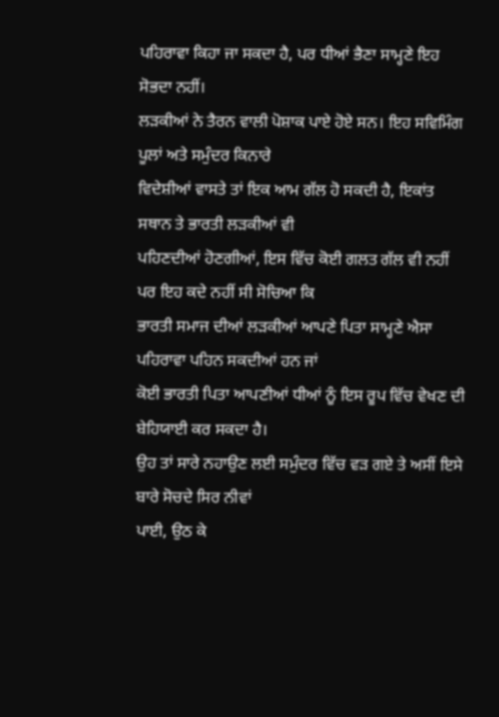ਪਹਿਰਾਵਾ ਕਿਹਾ ਜਾ ਸਕਦਾ ਹੈ, ਪਰ ਧੀਆਂ ਭੈਣਾ ਸਾਮ੍ਹਣੇ ਇਹ ਸੋਭਦਾ ਨਹੀਂ।
ਲੜਕੀਆਂ ਨੇ ਤੈਰਨ ਵਾਲੀ ਪੋਸ਼ਾਕ ਪਾਏ ਹੋਏ ਸਨ। ਇਹ ਸਵਿਮਿੰਗ ਪੂਲਾਂ ਅਤੇ ਸਮੁੰਦਰ ਕਿਨਾਰੇ
ਵਿਦੇਸ਼ੀਆਂ ਵਾਸਤੇ ਤਾਂ ਇਕ ਆਮ ਗੱਲ ਹੋ ਸਕਦੀ ਹੈ, ਇਕਾਂਤ ਸਥਾਨ ਤੇ ਭਾਰਤੀ ਲੜਕੀਆਂ ਵੀ
ਪਹਿਣਦੀਆਂ ਹੋਣਗੀਆਂ, ਇਸ ਵਿੱਚ ਕੋਈ ਗਲਤ ਗੱਲ ਵੀ ਨਹੀਂ ਪਰ ਇਹ ਕਦੇ ਨਹੀਂ ਸੀ ਸੋਚਿਆ ਕਿ
ਭਾਰਤੀ ਸਮਾਜ ਦੀਆਂ ਲੜਕੀਆਂ ਆਪਣੇ ਪਿਤਾ ਸਾਮ੍ਹਣੇ ਐਸਾ ਪਹਿਰਾਵਾ ਪਹਿਨ ਸਕਦੀਆਂ ਹਨ ਜਾਂ
ਕੋਈ ਭਾਰਤੀ ਪਿਤਾ ਆਪਣੀਆਂ ਧੀਆਂ ਨੂੰ ਇਸ ਰੂਪ ਵਿੱਚ ਵੇਖਣ ਦੀ ਬੇਹਿਯਾਈ ਕਰ ਸਕਦਾ ਹੈ।
ਉਹ ਤਾਂ ਸਾਰੇ ਨਹਾਉਣ ਲਈ ਸਮੁੰਦਰ ਵਿੱਚ ਵੜ ਗਏ ਤੇ ਅਸੀਂ ਇਸੇ ਬਾਰੇ ਸੋਚਦੇ ਸਿਰ ਨੀਵਾਂ
ਪਾਈ, ਉਠ ਕੇ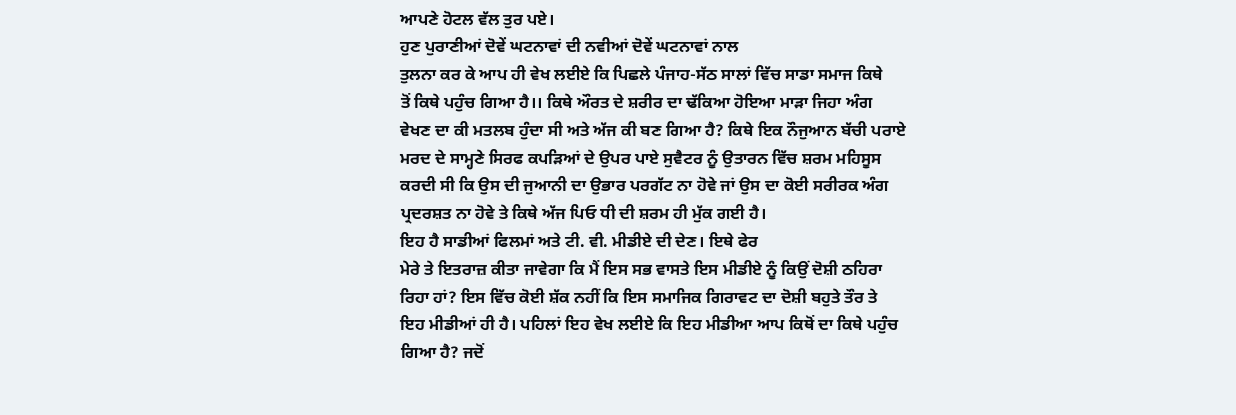ਆਪਣੇ ਹੋਟਲ ਵੱਲ ਤੁਰ ਪਏ।
ਹੁਣ ਪੁਰਾਣੀਆਂ ਦੋਵੇਂ ਘਟਨਾਵਾਂ ਦੀ ਨਵੀਆਂ ਦੋਵੇਂ ਘਟਨਾਵਾਂ ਨਾਲ
ਤੁਲਨਾ ਕਰ ਕੇ ਆਪ ਹੀ ਵੇਖ ਲਈਏ ਕਿ ਪਿਛਲੇ ਪੰਜਾਹ-ਸੱਠ ਸਾਲਾਂ ਵਿੱਚ ਸਾਡਾ ਸਮਾਜ ਕਿਥੇ
ਤੋਂ ਕਿਥੇ ਪਹੁੰਚ ਗਿਆ ਹੈ।। ਕਿਥੇ ਔਰਤ ਦੇ ਸ਼ਰੀਰ ਦਾ ਢੱਕਿਆ ਹੋਇਆ ਮਾੜਾ ਜਿਹਾ ਅੰਗ
ਵੇਖਣ ਦਾ ਕੀ ਮਤਲਬ ਹੁੰਦਾ ਸੀ ਅਤੇ ਅੱਜ ਕੀ ਬਣ ਗਿਆ ਹੈ? ਕਿਥੇ ਇਕ ਨੌਜੁਆਨ ਬੱਚੀ ਪਰਾਏ
ਮਰਦ ਦੇ ਸਾਮ੍ਹਣੇ ਸਿਰਫ ਕਪੜਿਆਂ ਦੇ ਉਪਰ ਪਾਏ ਸੁਵੈਟਰ ਨੂੰ ਉਤਾਰਨ ਵਿੱਚ ਸ਼ਰਮ ਮਹਿਸੂਸ
ਕਰਦੀ ਸੀ ਕਿ ਉਸ ਦੀ ਜੁਆਨੀ ਦਾ ਉਭਾਰ ਪਰਗੱਟ ਨਾ ਹੋਵੇ ਜਾਂ ਉਸ ਦਾ ਕੋਈ ਸਰੀਰਕ ਅੰਗ
ਪ੍ਰਦਰਸ਼ਤ ਨਾ ਹੋਵੇ ਤੇ ਕਿਥੇ ਅੱਜ ਪਿਓ ਧੀ ਦੀ ਸ਼ਰਮ ਹੀ ਮੁੱਕ ਗਈ ਹੈ।
ਇਹ ਹੈ ਸਾਡੀਆਂ ਫਿਲਮਾਂ ਅਤੇ ਟੀ. ਵੀ. ਮੀਡੀਏ ਦੀ ਦੇਣ। ਇਥੇ ਫੇਰ
ਮੇਰੇ ਤੇ ਇਤਰਾਜ਼ ਕੀਤਾ ਜਾਵੇਗਾ ਕਿ ਮੈਂ ਇਸ ਸਭ ਵਾਸਤੇ ਇਸ ਮੀਡੀਏ ਨੂੰ ਕਿਉਂ ਦੋਸ਼ੀ ਠਹਿਰਾ
ਰਿਹਾ ਹਾਂ? ਇਸ ਵਿੱਚ ਕੋਈ ਸ਼ੱਕ ਨਹੀਂ ਕਿ ਇਸ ਸਮਾਜਿਕ ਗਿਰਾਵਟ ਦਾ ਦੋਸ਼ੀ ਬਹੁਤੇ ਤੌਰ ਤੇ
ਇਹ ਮੀਡੀਆਂ ਹੀ ਹੈ। ਪਹਿਲਾਂ ਇਹ ਵੇਖ ਲਈਏ ਕਿ ਇਹ ਮੀਡੀਆ ਆਪ ਕਿਥੋਂ ਦਾ ਕਿਥੇ ਪਹੁੰਚ
ਗਿਆ ਹੈ? ਜਦੋਂ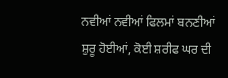ਨਵੀਆਂ ਨਵੀਆਂ ਫਿਲਮਾਂ ਬਨਣੀਆਂ ਸ਼ੁਰੂ ਹੋਈਆਂ, ਕੋਈ ਸ਼ਰੀਫ ਘਰ ਦੀ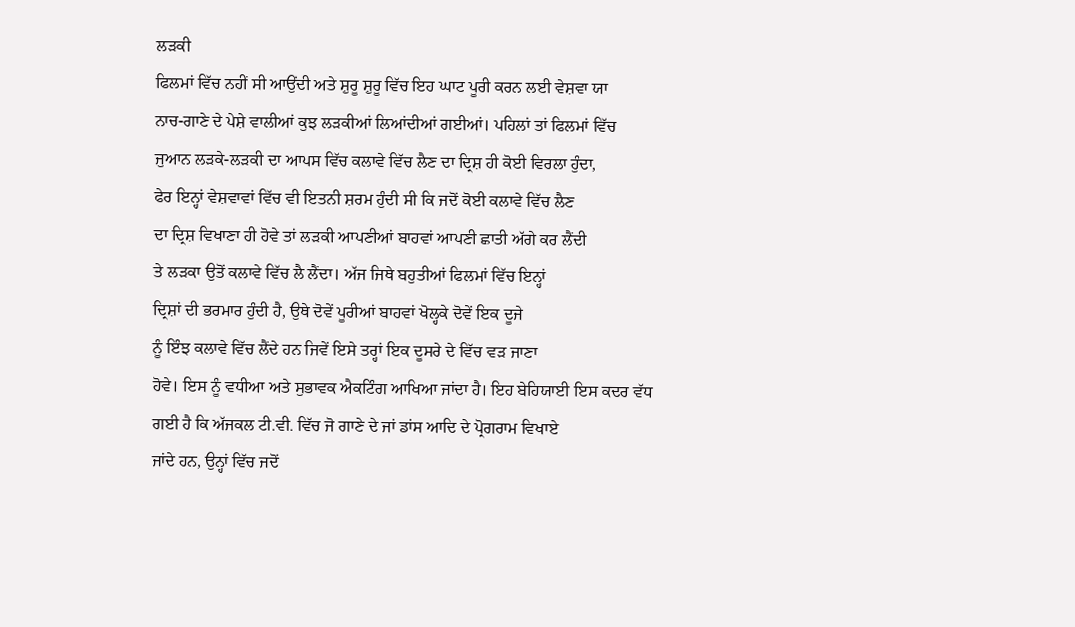ਲੜਕੀ
ਫਿਲਮਾਂ ਵਿੱਚ ਨਹੀਂ ਸੀ ਆਉਂਦੀ ਅਤੇ ਸ਼ੁਰੂ ਸ਼ੁਰੂ ਵਿੱਚ ਇਹ ਘਾਟ ਪੂਰੀ ਕਰਨ ਲਈ ਵੇਸ਼ਵਾ ਯਾ
ਨਾਚ-ਗਾਣੇ ਦੇ ਪੇਸ਼ੇ ਵਾਲੀਆਂ ਕੁਝ ਲੜਕੀਆਂ ਲਿਆਂਦੀਆਂ ਗਈਆਂ। ਪਹਿਲਾਂ ਤਾਂ ਫਿਲਮਾਂ ਵਿੱਚ
ਜੁਆਨ ਲੜਕੇ-ਲੜਕੀ ਦਾ ਆਪਸ ਵਿੱਚ ਕਲਾਵੇ ਵਿੱਚ ਲੈਣ ਦਾ ਦ੍ਰਿਸ਼ ਹੀ ਕੋਈ ਵਿਰਲਾ ਹੁੰਦਾ,
ਫੇਰ ਇਨ੍ਹਾਂ ਵੇਸ਼ਵਾਵਾਂ ਵਿੱਚ ਵੀ ਇਤਨੀ ਸ਼ਰਮ ਹੁੰਦੀ ਸੀ ਕਿ ਜਦੋਂ ਕੋਈ ਕਲਾਵੇ ਵਿੱਚ ਲੈਣ
ਦਾ ਦ੍ਰਿਸ਼ ਵਿਖਾਣਾ ਹੀ ਹੋਵੇ ਤਾਂ ਲੜਕੀ ਆਪਣੀਆਂ ਬਾਹਵਾਂ ਆਪਣੀ ਛਾਤੀ ਅੱਗੇ ਕਰ ਲੈਂਦੀ
ਤੇ ਲੜਕਾ ਉਤੋਂ ਕਲਾਵੇ ਵਿੱਚ ਲੈ ਲੈਂਦਾ। ਅੱਜ ਜਿਥੇ ਬਹੁਤੀਆਂ ਫਿਲਮਾਂ ਵਿੱਚ ਇਨ੍ਹਾਂ
ਦ੍ਰਿਸ਼ਾਂ ਦੀ ਭਰਮਾਰ ਹੁੰਦੀ ਹੈ, ਉਥੇ ਦੋਵੇਂ ਪੂਰੀਆਂ ਬਾਹਵਾਂ ਖੋਲ੍ਹਕੇ ਦੋਵੇਂ ਇਕ ਦੂਜੇ
ਨੂੰ ਇੰਝ ਕਲਾਵੇ ਵਿੱਚ ਲੈਂਦੇ ਹਨ ਜਿਵੇਂ ਇਸੇ ਤਰ੍ਹਾਂ ਇਕ ਦੂਸਰੇ ਦੇ ਵਿੱਚ ਵੜ ਜਾਣਾ
ਹੋਵੇ। ਇਸ ਨੂੰ ਵਧੀਆ ਅਤੇ ਸੁਭਾਵਕ ਐਕਟਿੰਗ ਆਖਿਆ ਜਾਂਦਾ ਹੈ। ਇਹ ਬੇਹਿਯਾਈ ਇਸ ਕਦਰ ਵੱਧ
ਗਈ ਹੈ ਕਿ ਅੱਜਕਲ ਟੀ.ਵੀ. ਵਿੱਚ ਜੋ ਗਾਣੇ ਦੇ ਜਾਂ ਡਾਂਸ ਆਦਿ ਦੇ ਪ੍ਰੋਗਰਾਮ ਵਿਖਾਏ
ਜਾਂਦੇ ਹਨ, ਉਨ੍ਹਾਂ ਵਿੱਚ ਜਦੋਂ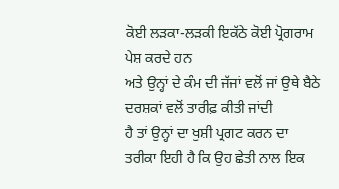ਕੋਈ ਲੜਕਾ-ਲੜਕੀ ਇਕੱਠੇ ਕੋਈ ਪ੍ਰੋਗਰਾਮ ਪੇਸ਼ ਕਰਦੇ ਹਨ
ਅਤੇ ਉਨ੍ਹਾਂ ਦੇ ਕੰਮ ਦੀ ਜੱਜਾਂ ਵਲੋਂ ਜਾਂ ਉਥੇ ਬੈਠੇ ਦਰਸ਼ਕਾਂ ਵਲੋਂ ਤਾਰੀਫ਼ ਕੀਤੀ ਜਾਂਦੀ
ਹੈ ਤਾਂ ਉਨ੍ਹਾਂ ਦਾ ਖੁਸ਼ੀ ਪ੍ਰਗਟ ਕਰਨ ਦਾ ਤਰੀਕਾ ਇਹੀ ਹੈ ਕਿ ਉਹ ਛੇਤੀ ਨਾਲ ਇਕ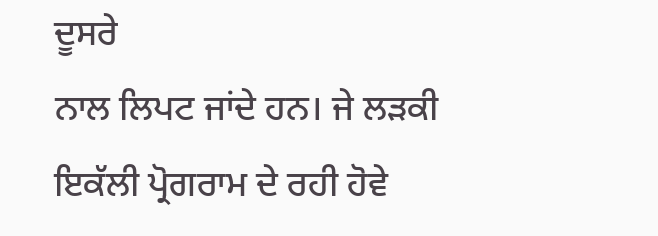ਦੂਸਰੇ
ਨਾਲ ਲਿਪਟ ਜਾਂਦੇ ਹਨ। ਜੇ ਲੜਕੀ ਇਕੱਲੀ ਪ੍ਰੋਗਰਾਮ ਦੇ ਰਹੀ ਹੋਵੇ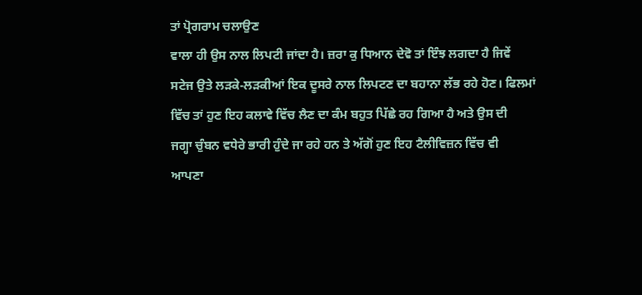ਤਾਂ ਪ੍ਰੋਗਰਾਮ ਚਲਾਉਣ
ਵਾਲਾ ਹੀ ਉਸ ਨਾਲ ਲਿਪਟੀ ਜਾਂਦਾ ਹੈ। ਜ਼ਰਾ ਕੁ ਧਿਆਨ ਦੇਵੋ ਤਾਂ ਇੰਝ ਲਗਦਾ ਹੈ ਜਿਵੇਂ
ਸਟੇਜ ਉਤੇ ਲੜਕੇ-ਲੜਕੀਆਂ ਇਕ ਦੂਸਰੇ ਨਾਲ ਲਿਪਟਣ ਦਾ ਬਹਾਨਾ ਲੱਭ ਰਹੇ ਹੋਣ। ਫਿਲਮਾਂ
ਵਿੱਚ ਤਾਂ ਹੁਣ ਇਹ ਕਲਾਵੇ ਵਿੱਚ ਲੈਣ ਦਾ ਕੰਮ ਬਹੁਤ ਪਿੱਛੇ ਰਹ ਗਿਆ ਹੈ ਅਤੇ ਉਸ ਦੀ
ਜਗ੍ਹਾ ਚੁੰਬਨ ਵਧੇਰੇ ਭਾਰੀ ਹੁੰਦੇ ਜਾ ਰਹੇ ਹਨ ਤੇ ਅੱਗੋਂ ਹੁਣ ਇਹ ਟੈਲੀਵਿਜ਼ਨ ਵਿੱਚ ਵੀ
ਆਪਣਾ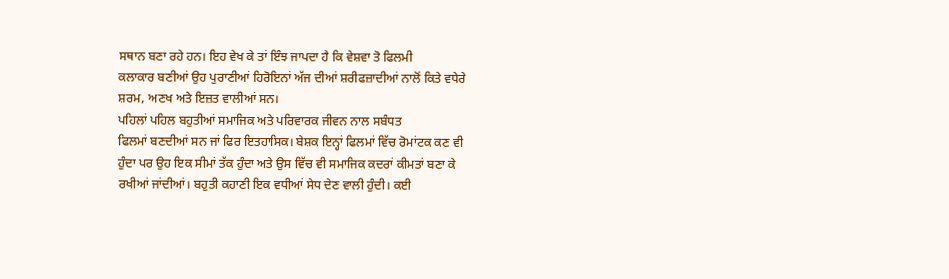ਸਥਾਨ ਬਣਾ ਰਹੇ ਹਨ। ਇਹ ਵੇਖ ਕੇ ਤਾਂ ਇੰਝ ਜਾਪਦਾ ਹੈ ਕਿ ਵੇਸ਼ਵਾ ਤੋ ਫਿਲਮੀ
ਕਲਾਕਾਰ ਬਣੀਆਂ ਉਹ ਪੁਰਾਣੀਆਂ ਹਿਰੋਇਨਾਂ ਅੱਜ ਦੀਆਂ ਸ਼ਰੀਫਜ਼ਾਦੀਆਂ ਨਾਲੋਂ ਕਿਤੇ ਵਧੇਰੇ
ਸ਼ਰਮ, ਅਣਖ ਅਤੇ ਇਜ਼ਤ ਵਾਲੀਆਂ ਸਨ।
ਪਹਿਲਾਂ ਪਹਿਲ ਬਹੁਤੀਆਂ ਸਮਾਜਿਕ ਅਤੇ ਪਰਿਵਾਰਕ ਜੀਵਨ ਨਾਲ ਸਬੰਧਤ
ਫਿਲਮਾਂ ਬਣਦੀਆਂ ਸਨ ਜਾਂ ਫਿਰ ਇਤਹਾਸਿਕ। ਬੇਸ਼ਕ ਇਨ੍ਹਾਂ ਫਿਲਮਾਂ ਵਿੱਚ ਰੋਮਾਂਟਕ ਕਣ ਵੀ
ਹੁੰਦਾ ਪਰ ਉਹ ਇਕ ਸੀਮਾਂ ਤੱਕ ਹੁੰਦਾ ਅਤੇ ਉਸ ਵਿੱਚ ਵੀ ਸਮਾਜਿਕ ਕਦਰਾਂ ਕੀਮਤਾਂ ਬਣਾ ਕੇ
ਰਖੀਆਂ ਜਾਂਦੀਆਂ। ਬਹੁਤੀ ਕਹਾਣੀ ਇਕ ਵਧੀਆਂ ਸੇਧ ਦੇਣ ਵਾਲੀ ਹੁੰਦੀ। ਕਈ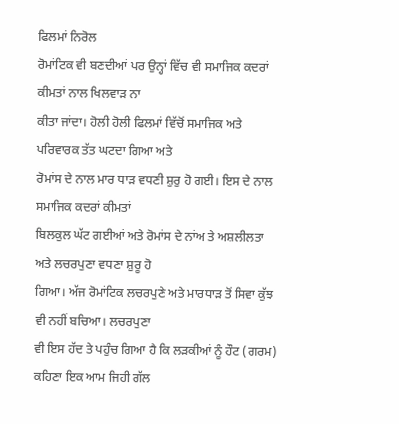ਫਿਲਮਾਂ ਨਿਰੋਲ
ਰੋਮਾਂਟਿਕ ਵੀ ਬਣਦੀਆਂ ਪਰ ਉਨ੍ਹਾਂ ਵਿੱਚ ਵੀ ਸਮਾਜਿਕ ਕਦਰਾਂ ਕੀਮਤਾਂ ਨਾਲ ਖਿਲਵਾੜ ਨਾ
ਕੀਤਾ ਜਾਂਦਾ। ਹੋਲੀ ਹੋਲੀ ਫਿਲਮਾਂ ਵਿੱਚੋਂ ਸਮਾਜਿਕ ਅਤੇ ਪਰਿਵਾਰਕ ਤੱਤ ਘਟਦਾ ਗਿਆ ਅਤੇ
ਰੋਮਾਂਸ ਦੇ ਨਾਲ ਮਾਰ ਧਾੜ ਵਧਣੀ ਸ਼ੁਰੁ ਹੋ ਗਈ। ਇਸ ਦੇ ਨਾਲ ਸਮਾਜਿਕ ਕਦਰਾਂ ਕੀਮਤਾਂ
ਬਿਲਕੁਲ ਘੱਟ ਗਈਆਂ ਅਤੇ ਰੋਮਾਂਸ ਦੇ ਨਾਂਅ ਤੇ ਅਸ਼ਲੀਲਤਾ ਅਤੇ ਲਚਰਪੁਣਾ ਵਧਣਾ ਸ਼ੁਰੂ ਹੋ
ਗਿਆ। ਅੱਜ ਰੋਮਾਂਟਿਕ ਲਚਰਪੁਣੇ ਅਤੇ ਮਾਰਧਾੜ ਤੋਂ ਸਿਵਾ ਕੁੱਝ ਵੀ ਨਹੀਂ ਬਚਿਆ। ਲਚਰਪੁਣਾ
ਵੀ ਇਸ ਹੱਦ ਤੇ ਪਹੁੰਚ ਗਿਆ ਹੈ ਕਿ ਲੜਕੀਆਂ ਨੂੰ ਹੌਟ (ਗਰਮ) ਕਹਿਣਾ ਇਕ ਆਮ ਜਿਹੀ ਗੱਲ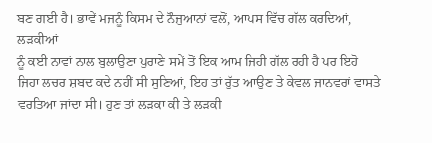ਬਣ ਗਈ ਹੈ। ਭਾਵੇਂ ਮਜਨੂੰ ਕਿਸਮ ਦੇ ਨੌਜੁਆਨਾਂ ਵਲੋਂ, ਆਪਸ ਵਿੱਚ ਗੱਲ ਕਰਦਿਆਂ, ਲੜਕੀਆਂ
ਨੂੰ ਕਈ ਨਾਵਾਂ ਨਾਲ ਬੁਲਾਉਣਾ ਪੁਰਾਣੇ ਸਮੇਂ ਤੋਂ ਇਕ ਆਮ ਜਿਹੀ ਗੱਲ ਰਹੀ ਹੈ ਪਰ ਇਹੋ
ਜਿਹਾ ਲਚਰ ਸ਼ਬਦ ਕਦੇ ਨਹੀਂ ਸੀ ਸੁਣਿਆਂ, ਇਹ ਤਾਂ ਰੁੱਤ ਆਉਣ ਤੇ ਕੇਵਲ ਜਾਨਵਰਾਂ ਵਾਸਤੇ
ਵਰਤਿਆ ਜਾਂਦਾ ਸੀ। ਹੁਣ ਤਾਂ ਲੜਕਾ ਕੀ ਤੇ ਲੜਕੀ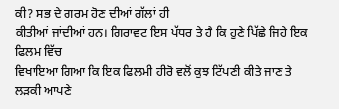ਕੀ? ਸਭ ਦੇ ਗਰਮ ਹੋਣ ਦੀਆਂ ਗੱਲਾਂ ਹੀ
ਕੀਤੀਆਂ ਜਾਂਦੀਆਂ ਹਨ। ਗਿਰਾਵਟ ਇਸ ਪੱਧਰ ਤੇ ਹੈ ਕਿ ਹੁਣੇ ਪਿੱਛੇ ਜਿਹੇ ਇਕ ਫਿਲਮ ਵਿੱਚ
ਵਿਖਾਇਆ ਗਿਆ ਕਿ ਇਕ ਫਿਲਮੀ ਹੀਰੋ ਵਲੋਂ ਕੁਝ ਟਿੱਪਣੀ ਕੀਤੇ ਜਾਣ ਤੇ ਲੜਕੀ ਆਪਣੇ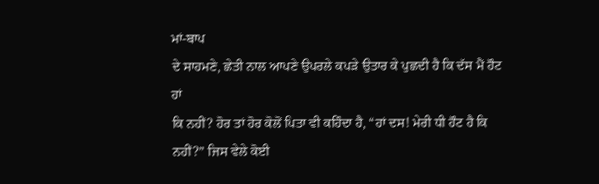ਮਾਂ-ਬਾਪ
ਦੇ ਸਾਹਮਣੇ, ਛੇਤੀ ਨਾਲ ਆਪਣੇ ਉਪਰਲੇ ਕਪੜੇ ਉਤਾਰ ਕੇ ਪੁਛਦੀ ਹੈ ਕਿ ਦੱਸ ਮੈਂ ਹੌਟ ਹਾਂ
ਕਿ ਨਹੀਂ? ਹੋਰ ਤਾਂ ਹੋਰ ਕੋਲੋਂ ਪਿਤਾ ਵੀ ਕਹਿੰਦਾ ਹੈ, “ਹਾਂ ਦਸ! ਮੇਰੀ ਧੀ ਹੌਟ ਹੈ ਕਿ
ਨਹੀਂ?” ਜਿਸ ਵੇਲੇ ਕੋਈ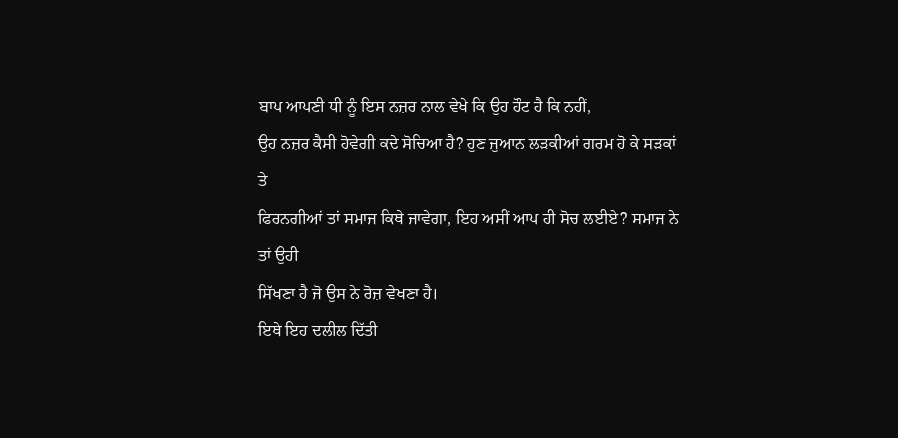ਬਾਪ ਆਪਣੀ ਧੀ ਨੂੰ ਇਸ ਨਜ਼ਰ ਨਾਲ ਵੇਖੇ ਕਿ ਉਹ ਹੌਟ ਹੈ ਕਿ ਨਹੀਂ,
ਉਹ ਨਜ਼ਰ ਕੈਸੀ ਹੋਵੇਗੀ ਕਦੇ ਸੋਚਿਆ ਹੈ? ਹੁਣ ਜੁਆਨ ਲੜਕੀਆਂ ਗਰਮ ਹੋ ਕੇ ਸੜਕਾਂ ਤੇ
ਫਿਰਨਗੀਆਂ ਤਾਂ ਸਮਾਜ ਕਿਥੇ ਜਾਵੇਗਾ, ਇਹ ਅਸੀਂ ਆਪ ਹੀ ਸੋਚ ਲਈਏ? ਸਮਾਜ ਨੇ ਤਾਂ ਉਹੀ
ਸਿੱਖਣਾ ਹੈ ਜੋ ਉਸ ਨੇ ਰੋਜ਼ ਵੇਖਣਾ ਹੈ।
ਇਥੇ ਇਹ ਦਲੀਲ ਦਿੱਤੀ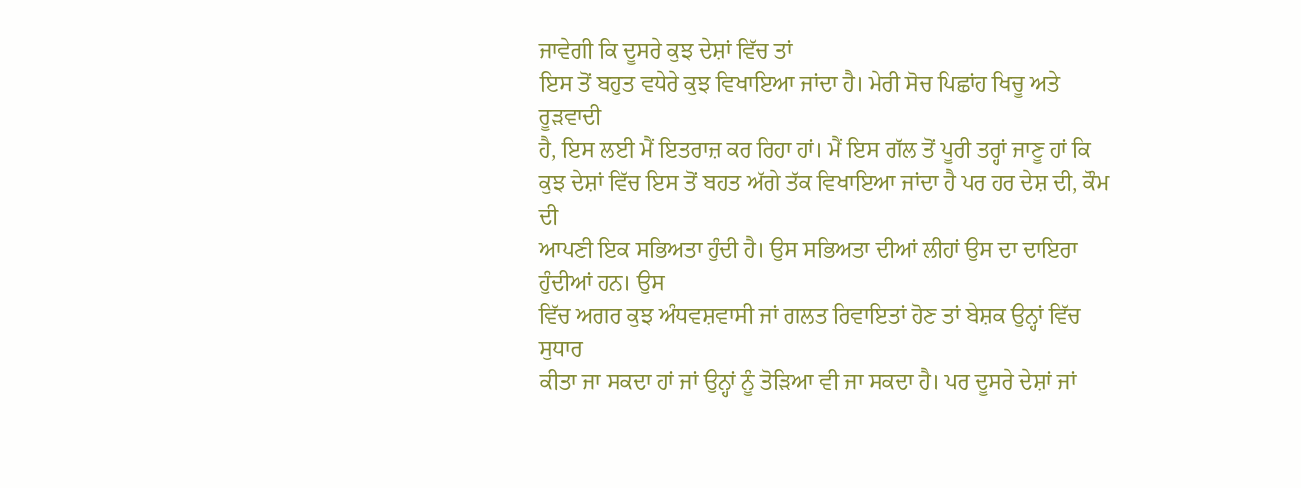ਜਾਵੇਗੀ ਕਿ ਦੂਸਰੇ ਕੁਝ ਦੇਸ਼ਾਂ ਵਿੱਚ ਤਾਂ
ਇਸ ਤੋਂ ਬਹੁਤ ਵਧੇਰੇ ਕੁਝ ਵਿਖਾਇਆ ਜਾਂਦਾ ਹੈ। ਮੇਰੀ ਸੋਚ ਪਿਛਾਂਹ ਖਿਚੂ ਅਤੇ ਰੂੜਵਾਦੀ
ਹੈ, ਇਸ ਲਈ ਮੈਂ ਇਤਰਾਜ਼ ਕਰ ਰਿਹਾ ਹਾਂ। ਮੈਂ ਇਸ ਗੱਲ ਤੋਂ ਪੂਰੀ ਤਰ੍ਹਾਂ ਜਾਣੂ ਹਾਂ ਕਿ
ਕੁਝ ਦੇਸ਼ਾਂ ਵਿੱਚ ਇਸ ਤੋਂ ਬਹਤ ਅੱਗੇ ਤੱਕ ਵਿਖਾਇਆ ਜਾਂਦਾ ਹੈ ਪਰ ਹਰ ਦੇਸ਼ ਦੀ, ਕੌਮ ਦੀ
ਆਪਣੀ ਇਕ ਸਭਿਅਤਾ ਹੁੰਦੀ ਹੈ। ਉਸ ਸਭਿਅਤਾ ਦੀਆਂ ਲੀਹਾਂ ਉਸ ਦਾ ਦਾਇਰਾ ਹੁੰਦੀਆਂ ਹਨ। ਉਸ
ਵਿੱਚ ਅਗਰ ਕੁਝ ਅੰਧਵਸ਼ਵਾਸੀ ਜਾਂ ਗਲਤ ਰਿਵਾਇਤਾਂ ਹੋਣ ਤਾਂ ਬੇਸ਼ਕ ਉਨ੍ਹਾਂ ਵਿੱਚ ਸੁਧਾਰ
ਕੀਤਾ ਜਾ ਸਕਦਾ ਹਾਂ ਜਾਂ ਉਨ੍ਹਾਂ ਨੂੰ ਤੋੜਿਆ ਵੀ ਜਾ ਸਕਦਾ ਹੈ। ਪਰ ਦੂਸਰੇ ਦੇਸ਼ਾਂ ਜਾਂ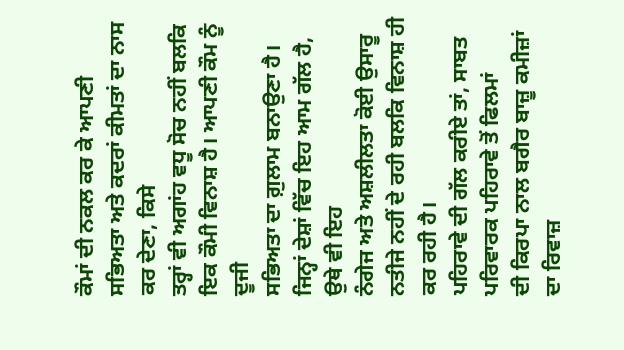ਕੌਮਾਂ ਦੀ ਨਕਲ ਕਰ ਕੇ ਆਪਣੀ ਸਭਿਅਤਾ ਅਤੇ ਕਦਰਾਂ ਕੀਮਤਾਂ ਦਾ ਨਾਸ ਕਰ ਦੇਣਾ, ਕਿਸੇ
ਤਰ੍ਹਾਂ ਵੀ ਅਗਾਂਹ ਵਧੂ ਸੋਚ ਨਹੀਂ ਬਲਕਿ ਇਕ ਕੌਮੀ ਵਿਨਾਸ਼ ਹੈ। ਆਪਣੀ ਕੌਮ ਨੂੰ ਦੂਜੀ
ਸਭਿਅਤਾ ਦਾ ਗ਼ੁਲਾਮ ਬਨਾਉਣਾ ਹੈ। ਜਿਨ੍ਹਾਂ ਦੇਸ਼ਾਂ ਵਿੱਚ ਇਹ ਆਮ ਗੱਲ ਹੈ, ਉਥੇ ਵੀ ਇਹ
ਨੰਗੇਜ ਅਤੇ ਅਸ਼ਲੀਲਤਾ ਕੋਈ ਉਸਾਰੂ ਨਤੀਜੇ ਨਹੀਂ ਦੇ ਰਹੀ ਬਲਕਿ ਵਿਨਾਸ਼ ਹੀ ਕਰ ਰਹੀ ਹੈ।
ਪਹਿਰਾਵੇ ਦੀ ਗੱਲ ਕਰੀਏ ਤਾਂ, ਸਾਬਤ ਪਰਿਵਾਰਕ ਪਹਿਰਾਵੇ ਤੋਂ ਫਿਲਮਾਂ
ਦੀ ਕਿਰਪਾ ਨਾਲ ਬਗੈਰ ਬਾਜ਼ੂ ਕਮੀਜ਼ਾਂ ਦਾ ਰਿਵਾਜ਼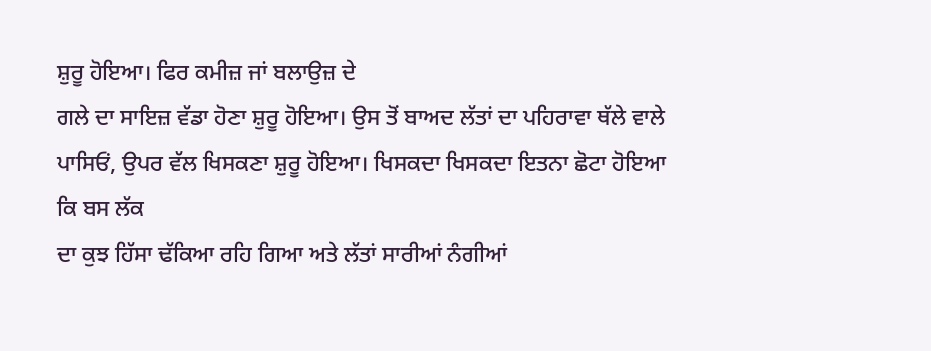ਸ਼ੁਰੂ ਹੋਇਆ। ਫਿਰ ਕਮੀਜ਼ ਜਾਂ ਬਲਾਉਜ਼ ਦੇ
ਗਲੇ ਦਾ ਸਾਇਜ਼ ਵੱਡਾ ਹੋਣਾ ਸ਼ੁਰੂ ਹੋਇਆ। ਉਸ ਤੋਂ ਬਾਅਦ ਲੱਤਾਂ ਦਾ ਪਹਿਰਾਵਾ ਥੱਲੇ ਵਾਲੇ
ਪਾਸਿਓਂ, ਉਪਰ ਵੱਲ ਖਿਸਕਣਾ ਸ਼ੁਰੂ ਹੋਇਆ। ਖਿਸਕਦਾ ਖਿਸਕਦਾ ਇਤਨਾ ਛੋਟਾ ਹੋਇਆ ਕਿ ਬਸ ਲੱਕ
ਦਾ ਕੁਝ ਹਿੱਸਾ ਢੱਕਿਆ ਰਹਿ ਗਿਆ ਅਤੇ ਲੱਤਾਂ ਸਾਰੀਆਂ ਨੰਗੀਆਂ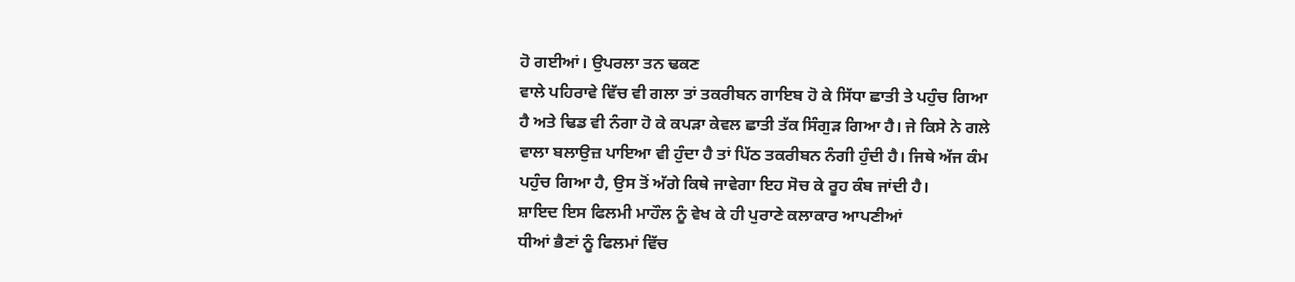ਹੋ ਗਈਆਂ। ਉਪਰਲਾ ਤਨ ਢਕਣ
ਵਾਲੇ ਪਹਿਰਾਵੇ ਵਿੱਚ ਵੀ ਗਲਾ ਤਾਂ ਤਕਰੀਬਨ ਗਾਇਬ ਹੋ ਕੇ ਸਿੱਧਾ ਛਾਤੀ ਤੇ ਪਹੁੰਚ ਗਿਆ
ਹੈ ਅਤੇ ਢਿਡ ਵੀ ਨੰਗਾ ਹੋ ਕੇ ਕਪੜਾ ਕੇਵਲ ਛਾਤੀ ਤੱਕ ਸਿੰਗੁੜ ਗਿਆ ਹੈ। ਜੇ ਕਿਸੇ ਨੇ ਗਲੇ
ਵਾਲਾ ਬਲਾਉਜ਼ ਪਾਇਆ ਵੀ ਹੁੰਦਾ ਹੈ ਤਾਂ ਪਿੱਠ ਤਕਰੀਬਨ ਨੰਗੀ ਹੁੰਦੀ ਹੈ। ਜਿਥੇ ਅੱਜ ਕੰਮ
ਪਹੁੰਚ ਗਿਆ ਹੈ, ਉਸ ਤੋਂ ਅੱਗੇ ਕਿਥੇ ਜਾਵੇਗਾ ਇਹ ਸੋਚ ਕੇ ਰੂਹ ਕੰਬ ਜਾਂਦੀ ਹੈ।
ਸ਼ਾਇਦ ਇਸ ਫਿਲਮੀ ਮਾਹੌਲ ਨੂੰ ਵੇਖ ਕੇ ਹੀ ਪੁਰਾਣੇ ਕਲਾਕਾਰ ਆਪਣੀਆਂ
ਧੀਆਂ ਭੈਣਾਂ ਨੂੰ ਫਿਲਮਾਂ ਵਿੱਚ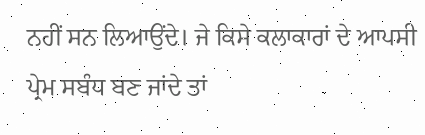ਨਹੀਂ ਸਨ ਲਿਆਉਂਦੇ। ਜੇ ਕਿਸੇ ਕਲਾਕਾਰਾਂ ਦੇ ਆਪਸੀ
ਪ੍ਰੇਮ ਸਬੰਧ ਬਣ ਜਾਂਦੇ ਤਾਂ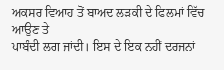ਅਕਸਰ ਵਿਆਹ ਤੋਂ ਬਾਅਦ ਲੜਕੀ ਦੇ ਫਿਲਮਾਂ ਵਿੱਚ ਆਉਣ ਤੇ
ਪਾਬੰਦੀ ਲਗ ਜਾਂਦੀ। ਇਸ ਦੇ ਇਕ ਨਹੀਂ ਦਰਜਨਾਂ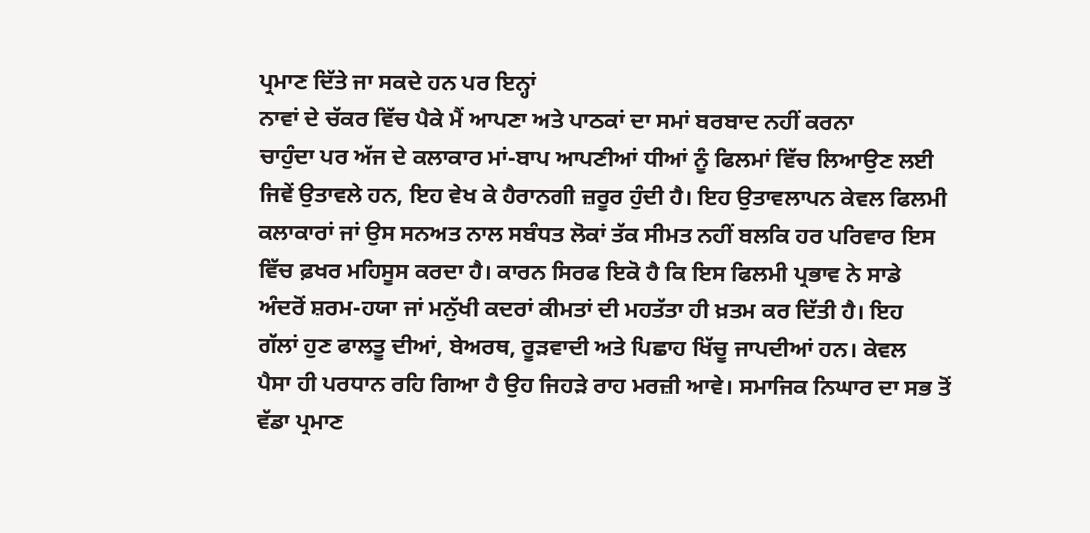ਪ੍ਰਮਾਣ ਦਿੱਤੇ ਜਾ ਸਕਦੇ ਹਨ ਪਰ ਇਨ੍ਹਾਂ
ਨਾਵਾਂ ਦੇ ਚੱਕਰ ਵਿੱਚ ਪੈਕੇ ਮੈਂ ਆਪਣਾ ਅਤੇ ਪਾਠਕਾਂ ਦਾ ਸਮਾਂ ਬਰਬਾਦ ਨਹੀਂ ਕਰਨਾ
ਚਾਹੁੰਦਾ ਪਰ ਅੱਜ ਦੇ ਕਲਾਕਾਰ ਮਾਂ-ਬਾਪ ਆਪਣੀਆਂ ਧੀਆਂ ਨੂੰ ਫਿਲਮਾਂ ਵਿੱਚ ਲਿਆਉਣ ਲਈ
ਜਿਵੇਂ ਉਤਾਵਲੇ ਹਨ, ਇਹ ਵੇਖ ਕੇ ਹੈਰਾਨਗੀ ਜ਼ਰੂਰ ਹੁੰਦੀ ਹੈ। ਇਹ ਉਤਾਵਲਾਪਨ ਕੇਵਲ ਫਿਲਮੀ
ਕਲਾਕਾਰਾਂ ਜਾਂ ਉਸ ਸਨਅਤ ਨਾਲ ਸਬੰਧਤ ਲੋਕਾਂ ਤੱਕ ਸੀਮਤ ਨਹੀਂ ਬਲਕਿ ਹਰ ਪਰਿਵਾਰ ਇਸ
ਵਿੱਚ ਫ਼ਖਰ ਮਹਿਸੂਸ ਕਰਦਾ ਹੈ। ਕਾਰਨ ਸਿਰਫ ਇਕੋ ਹੈ ਕਿ ਇਸ ਫਿਲਮੀ ਪ੍ਰਭਾਵ ਨੇ ਸਾਡੇ
ਅੰਦਰੋਂ ਸ਼ਰਮ-ਹਯਾ ਜਾਂ ਮਨੁੱਖੀ ਕਦਰਾਂ ਕੀਮਤਾਂ ਦੀ ਮਹਤੱਤਾ ਹੀ ਖ਼ਤਮ ਕਰ ਦਿੱਤੀ ਹੈ। ਇਹ
ਗੱਲਾਂ ਹੁਣ ਫਾਲਤੂ ਦੀਆਂ, ਬੇਅਰਥ, ਰੂੜਵਾਦੀ ਅਤੇ ਪਿਛਾਹ ਖਿੱਚੂ ਜਾਪਦੀਆਂ ਹਨ। ਕੇਵਲ
ਪੈਸਾ ਹੀ ਪਰਧਾਨ ਰਹਿ ਗਿਆ ਹੈ ਉਹ ਜਿਹੜੇ ਰਾਹ ਮਰਜ਼ੀ ਆਵੇ। ਸਮਾਜਿਕ ਨਿਘਾਰ ਦਾ ਸਭ ਤੋਂ
ਵੱਡਾ ਪ੍ਰਮਾਣ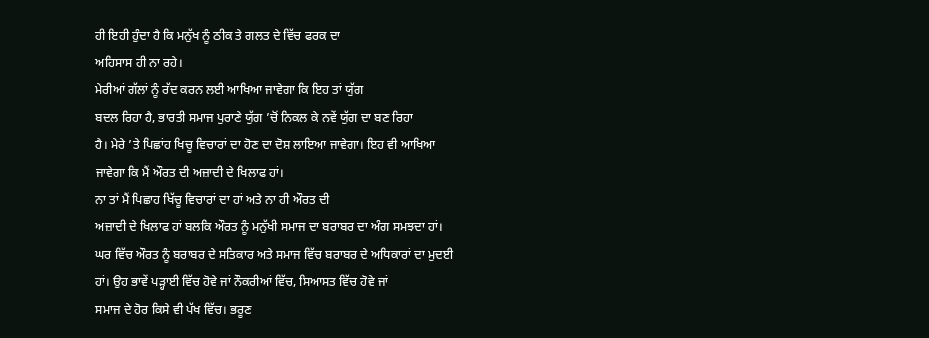ਹੀ ਇਹੀ ਹੁੰਦਾ ਹੈ ਕਿ ਮਨੁੱਖ ਨੂੰ ਠੀਕ ਤੇ ਗਲਤ ਦੇ ਵਿੱਚ ਫਰਕ ਦਾ
ਅਹਿਸਾਸ ਹੀ ਨਾ ਰਹੇ।
ਮੇਰੀਆਂ ਗੱਲਾਂ ਨੂੰ ਰੱਦ ਕਰਨ ਲਈ ਆਖਿਆ ਜਾਵੇਗਾ ਕਿ ਇਹ ਤਾਂ ਯੁੱਗ
ਬਦਲ ਰਿਹਾ ਹੈ, ਭਾਰਤੀ ਸਮਾਜ ਪੁਰਾਣੇ ਯੁੱਗ ’ਚੋਂ ਨਿਕਲ ਕੇ ਨਵੇਂ ਯੁੱਗ ਦਾ ਬਣ ਰਿਹਾ
ਹੈ। ਮੇਰੇ ’ਤੇ ਪਿਛਾਂਹ ਖਿਚੂ ਵਿਚਾਰਾਂ ਦਾ ਹੋਣ ਦਾ ਦੋਸ਼ ਲਾਇਆ ਜਾਵੇਗਾ। ਇਹ ਵੀ ਆਖਿਆ
ਜਾਵੇਗਾ ਕਿ ਮੈਂ ਔਰਤ ਦੀ ਅਜ਼ਾਦੀ ਦੇ ਖਿਲਾਫ ਹਾਂ।
ਨਾ ਤਾਂ ਮੈਂ ਪਿਛਾਹ ਖਿੱਚੂ ਵਿਚਾਰਾਂ ਦਾ ਹਾਂ ਅਤੇ ਨਾ ਹੀ ਔਰਤ ਦੀ
ਅਜ਼ਾਦੀ ਦੇ ਖਿਲਾਫ ਹਾਂ ਬਲਕਿ ਔਰਤ ਨੂੰ ਮਨੁੱਖੀ ਸਮਾਜ ਦਾ ਬਰਾਬਰ ਦਾ ਅੰਗ ਸਮਝਦਾ ਹਾਂ।
ਘਰ ਵਿੱਚ ਔਰਤ ਨੂੰ ਬਰਾਬਰ ਦੇ ਸਤਿਕਾਰ ਅਤੇ ਸਮਾਜ ਵਿੱਚ ਬਰਾਬਰ ਦੇ ਅਧਿਕਾਰਾਂ ਦਾ ਮੁਦਈ
ਹਾਂ। ਉਹ ਭਾਵੇਂ ਪੜ੍ਹਾਈ ਵਿੱਚ ਹੋਵੇ ਜਾਂ ਨੌਕਰੀਆਂ ਵਿੱਚ, ਸਿਆਸਤ ਵਿੱਚ ਹੋਵੇ ਜਾਂ
ਸਮਾਜ ਦੇ ਹੋਰ ਕਿਸੇ ਵੀ ਪੱਖ ਵਿੱਚ। ਭਰੂਣ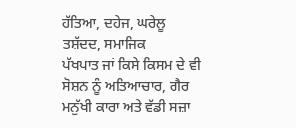ਹੱਤਿਆ, ਦਹੇਜ, ਘਰੇਲੂ ਤਸ਼ੱਦਦ, ਸਮਾਜਿਕ
ਪੱਖਪਾਤ ਜਾਂ ਕਿਸੇ ਕਿਸਮ ਦੇ ਵੀ ਸੋਸ਼ਨ ਨੂੰ ਅਤਿਆਚਾਰ, ਗੈਰ ਮਨੁੱਖੀ ਕਾਰਾ ਅਤੇ ਵੱਡੀ ਸਜ਼ਾ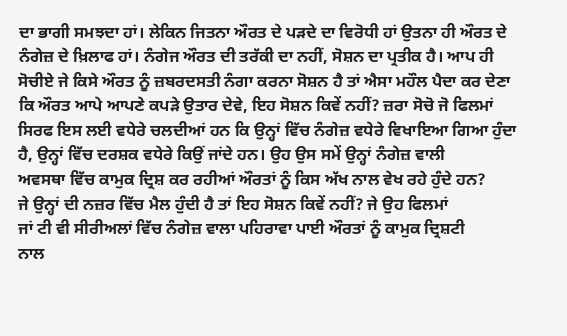ਦਾ ਭਾਗੀ ਸਮਝਦਾ ਹਾਂ। ਲੇਕਿਨ ਜਿਤਨਾ ਔਰਤ ਦੇ ਪੜਦੇ ਦਾ ਵਿਰੋਧੀ ਹਾਂ ਉਤਨਾ ਹੀ ਔਰਤ ਦੇ
ਨੰਗੇਜ਼ ਦੇ ਖ਼ਿਲਾਫ ਹਾਂ। ਨੰਗੇਜ ਔਰਤ ਦੀ ਤਰੱਕੀ ਦਾ ਨਹੀਂ, ਸੋਸ਼ਨ ਦਾ ਪ੍ਰਤੀਕ ਹੈ। ਆਪ ਹੀ
ਸੋਚੀਏ ਜੇ ਕਿਸੇ ਔਰਤ ਨੂੰ ਜ਼ਬਰਦਸਤੀ ਨੰਗਾ ਕਰਨਾ ਸੋਸ਼ਨ ਹੈ ਤਾਂ ਐਸਾ ਮਹੌਲ ਪੈਦਾ ਕਰ ਦੇਣਾ
ਕਿ ਔਰਤ ਆਪੇ ਆਪਣੇ ਕਪੜੇ ਉਤਾਰ ਦੇਵੇ, ਇਹ ਸੋਸ਼ਨ ਕਿਵੇਂ ਨਹੀਂ? ਜ਼ਰਾ ਸੋਚੋ ਜੋ ਫਿਲਮਾਂ
ਸਿਰਫ ਇਸ ਲਈ ਵਧੇਰੇ ਚਲਦੀਆਂ ਹਨ ਕਿ ਉਨ੍ਹਾਂ ਵਿੱਚ ਨੰਗੇਜ਼ ਵਧੇਰੇ ਵਿਖਾਇਆ ਗਿਆ ਹੁੰਦਾ
ਹੈ, ਉਨ੍ਹਾਂ ਵਿੱਚ ਦਰਸ਼ਕ ਵਧੇਰੇ ਕਿਉਂ ਜਾਂਦੇ ਹਨ। ਉਹ ਉਸ ਸਮੇਂ ਉਨ੍ਹਾਂ ਨੰਗੇਜ਼ ਵਾਲੀ
ਅਵਸਥਾ ਵਿੱਚ ਕਾਮੁਕ ਦ੍ਰਿਸ਼ ਕਰ ਰਹੀਆਂ ਔਰਤਾਂ ਨੂੰ ਕਿਸ ਅੱਖ ਨਾਲ ਵੇਖ ਰਹੇ ਹੁੰਦੇ ਹਨ?
ਜੇ ਉਨ੍ਹਾਂ ਦੀ ਨਜ਼ਰ ਵਿੱਚ ਮੈਲ ਹੁੰਦੀ ਹੈ ਤਾਂ ਇਹ ਸੋਸ਼ਨ ਕਿਵੇਂ ਨਹੀਂ? ਜੇ ਉਹ ਫਿਲਮਾਂ
ਜਾਂ ਟੀ ਵੀ ਸੀਰੀਅਲਾਂ ਵਿੱਚ ਨੰਗੇਜ਼ ਵਾਲਾ ਪਹਿਰਾਵਾ ਪਾਈ ਔਰਤਾਂ ਨੂੰ ਕਾਮੁਕ ਦ੍ਰਿਸ਼ਟੀ
ਨਾਲ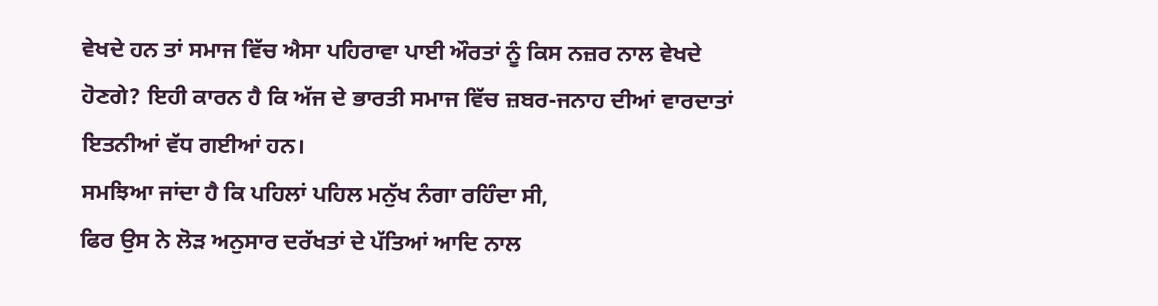ਵੇਖਦੇ ਹਨ ਤਾਂ ਸਮਾਜ ਵਿੱਚ ਐਸਾ ਪਹਿਰਾਵਾ ਪਾਈ ਔਰਤਾਂ ਨੂੰ ਕਿਸ ਨਜ਼ਰ ਨਾਲ ਵੇਖਦੇ
ਹੋਣਗੇ? ਇਹੀ ਕਾਰਨ ਹੈ ਕਿ ਅੱਜ ਦੇ ਭਾਰਤੀ ਸਮਾਜ ਵਿੱਚ ਜ਼ਬਰ-ਜਨਾਹ ਦੀਆਂ ਵਾਰਦਾਤਾਂ
ਇਤਨੀਆਂ ਵੱਧ ਗਈਆਂ ਹਨ।
ਸਮਝਿਆ ਜਾਂਦਾ ਹੈ ਕਿ ਪਹਿਲਾਂ ਪਹਿਲ ਮਨੁੱਖ ਨੰਗਾ ਰਹਿੰਦਾ ਸੀ,
ਫਿਰ ਉਸ ਨੇ ਲੋੜ ਅਨੁਸਾਰ ਦਰੱਖਤਾਂ ਦੇ ਪੱਤਿਆਂ ਆਦਿ ਨਾਲ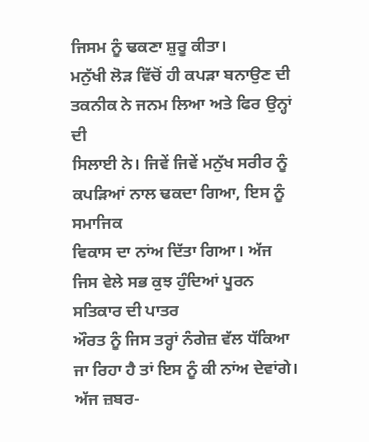ਜਿਸਮ ਨੂੰ ਢਕਣਾ ਸ਼ੁਰੂ ਕੀਤਾ।
ਮਨੁੱਖੀ ਲੋੜ ਵਿੱਚੋਂ ਹੀ ਕਪੜਾ ਬਨਾਉਣ ਦੀ ਤਕਨੀਕ ਨੇ ਜਨਮ ਲਿਆ ਅਤੇ ਫਿਰ ਉਨ੍ਹਾਂ ਦੀ
ਸਿਲਾਈ ਨੇ। ਜਿਵੇਂ ਜਿਵੇਂ ਮਨੁੱਖ ਸਰੀਰ ਨੂੰ ਕਪੜਿਆਂ ਨਾਲ ਢਕਦਾ ਗਿਆ, ਇਸ ਨੂੰ ਸਮਾਜਿਕ
ਵਿਕਾਸ ਦਾ ਨਾਂਅ ਦਿੱਤਾ ਗਿਆ। ਅੱਜ ਜਿਸ ਵੇਲੇ ਸਭ ਕੁਝ ਹੁੰਦਿਆਂ ਪੂਰਨ ਸਤਿਕਾਰ ਦੀ ਪਾਤਰ
ਔਰਤ ਨੂੰ ਜਿਸ ਤਰ੍ਹਾਂ ਨੰਗੇਜ਼ ਵੱਲ ਧੱਕਿਆ ਜਾ ਰਿਹਾ ਹੈ ਤਾਂ ਇਸ ਨੂੰ ਕੀ ਨਾਂਅ ਦੇਵਾਂਗੇ।
ਅੱਜ ਜ਼ਬਰ-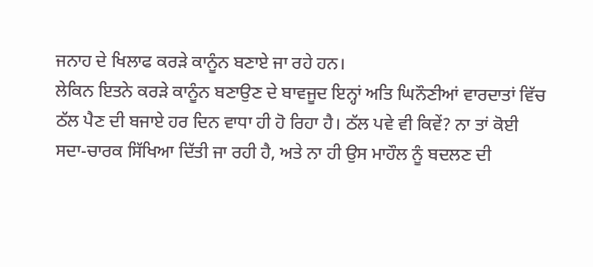ਜਨਾਹ ਦੇ ਖਿਲਾਫ ਕਰੜੇ ਕਾਨੂੰਨ ਬਣਾਏ ਜਾ ਰਹੇ ਹਨ।
ਲੇਕਿਨ ਇਤਨੇ ਕਰੜੇ ਕਾਨੂੰਨ ਬਣਾਉਣ ਦੇ ਬਾਵਜੂਦ ਇਨ੍ਹਾਂ ਅਤਿ ਘਿਨੌਣੀਆਂ ਵਾਰਦਾਤਾਂ ਵਿੱਚ
ਠੱਲ ਪੈਣ ਦੀ ਬਜਾਏ ਹਰ ਦਿਨ ਵਾਧਾ ਹੀ ਹੋ ਰਿਹਾ ਹੈ। ਠੱਲ ਪਵੇ ਵੀ ਕਿਵੇਂ? ਨਾ ਤਾਂ ਕੋਈ
ਸਦਾ-ਚਾਰਕ ਸਿੱਖਿਆ ਦਿੱਤੀ ਜਾ ਰਹੀ ਹੈ, ਅਤੇ ਨਾ ਹੀ ਉਸ ਮਾਹੌਲ ਨੂੰ ਬਦਲਣ ਦੀ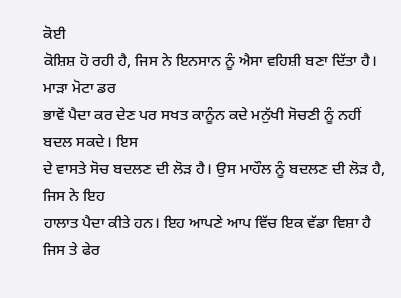ਕੋਈ
ਕੋਸ਼ਿਸ਼ ਹੋ ਰਹੀ ਹੈ, ਜਿਸ ਨੇ ਇਨਸਾਨ ਨੂੰ ਐਸਾ ਵਹਿਸ਼ੀ ਬਣਾ ਦਿੱਤਾ ਹੈ। ਮਾੜਾ ਮੋਟਾ ਡਰ
ਭਾਵੇਂ ਪੈਦਾ ਕਰ ਦੇਣ ਪਰ ਸਖਤ ਕਾਨੂੰਨ ਕਦੇ ਮਨੁੱਖੀ ਸੋਚਣੀ ਨੂੰ ਨਹੀਂ ਬਦਲ ਸਕਦੇ। ਇਸ
ਦੇ ਵਾਸਤੇ ਸੋਚ ਬਦਲਣ ਦੀ ਲੋੜ ਹੈ। ਉਸ ਮਾਹੌਲ ਨੂੰ ਬਦਲਣ ਦੀ ਲੋੜ ਹੈ, ਜਿਸ ਨੇ ਇਹ
ਹਾਲਾਤ ਪੈਦਾ ਕੀਤੇ ਹਨ। ਇਹ ਆਪਣੇ ਆਪ ਵਿੱਚ ਇਕ ਵੱਡਾ ਵਿਸ਼ਾ ਹੈ ਜਿਸ ਤੇ ਫੇਰ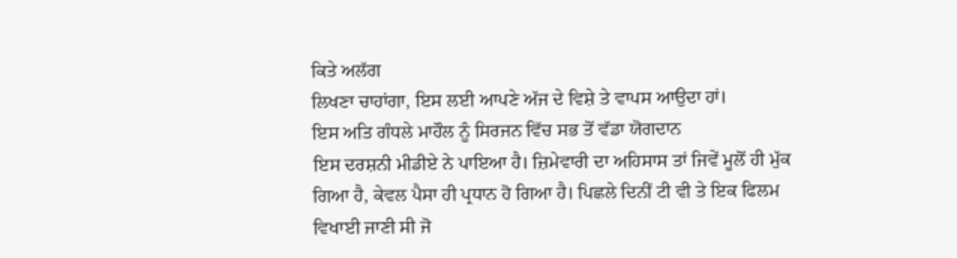ਕਿਤੇ ਅਲੱਗ
ਲਿਖਣਾ ਚਾਹਾਂਗਾ, ਇਸ ਲਈ ਆਪਣੇ ਅੱਜ ਦੇ ਵਿਸ਼ੇ ਤੇ ਵਾਪਸ ਆਉਦਾ ਹਾਂ।
ਇਸ ਅਤਿ ਗੰਧਲੇ ਮਾਹੌਲ ਨੂੰ ਸਿਰਜਨ ਵਿੱਚ ਸਭ ਤੋਂ ਵੱਡਾ ਯੋਗਦਾਨ
ਇਸ ਦਰਸ਼ਨੀ ਮੀਡੀਏ ਨੇ ਪਾਇਆ ਹੈ। ਜ਼ਿਮੇਵਾਰੀ ਦਾ ਅਹਿਸਾਸ ਤਾਂ ਜਿਵੇਂ ਮੂਲੋਂ ਹੀ ਮੁੱਕ
ਗਿਆ ਹੈ, ਕੇਵਲ ਪੈਸਾ ਹੀ ਪ੍ਰਧਾਨ ਹੋ ਗਿਆ ਹੈ। ਪਿਛਲੇ ਦਿਨੀਂ ਟੀ ਵੀ ਤੇ ਇਕ ਫਿਲਮ
ਵਿਖਾਈ ਜਾਣੀ ਸੀ ਜੋ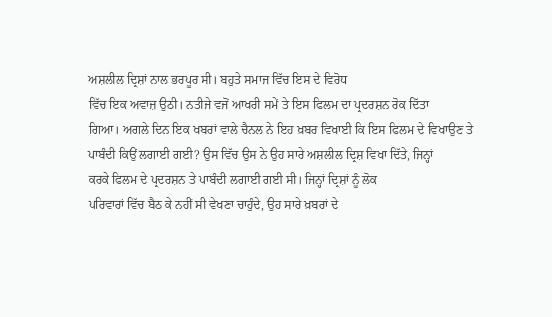ਅਸ਼ਲੀਲ ਦ੍ਰਿਸ਼ਾਂ ਨਾਲ ਭਰਪੂਰ ਸੀ। ਬਹੁਤੇ ਸਮਾਜ ਵਿੱਚ ਇਸ ਦੇ ਵਿਰੋਧ
ਵਿੱਚ ਇਕ ਅਵਾਜ਼ ਉਠੀ। ਨਤੀਜੇ ਵਜੋਂ ਆਖਰੀ ਸਮੇਂ ਤੇ ਇਸ ਫਿਲਮ ਦਾ ਪ੍ਰਦਰਸ਼ਨ ਰੋਕ ਦਿੱਤਾ
ਗਿਆ। ਅਗਲੇ ਦਿਨ ਇਕ ਖਬਰਾਂ ਵਾਲੇ ਚੈਨਲ ਨੇ ਇਹ ਖ਼ਬਰ ਵਿਖਾਈ ਕਿ ਇਸ ਫਿਲਮ ਦੇ ਵਿਖਾਉਣ ਤੇ
ਪਾਬੰਦੀ ਕਿਉਂ ਲਗਾਈ ਗਈ? ਉਸ ਵਿੱਚ ਉਸ ਨੇ ਉਹ ਸਾਰੇ ਅਸ਼ਲੀਲ ਦ੍ਰਿਸ਼ ਵਿਖਾ ਦਿੱਤੇ, ਜਿਨ੍ਹਾਂ
ਕਰਕੇ ਫਿਲਮ ਦੇ ਪ੍ਰਦਰਸ਼ਨ ਤੇ ਪਾਬੰਦੀ ਲਗਾਈ ਗਈ ਸੀ। ਜਿਨ੍ਹਾਂ ਦ੍ਰਿਸ਼ਾਂ ਨੂੰ ਲੋਕ
ਪਰਿਵਾਰਾਂ ਵਿੱਚ ਬੈਠ ਕੇ ਨਹੀਂ ਸੀ ਵੇਖਣਾ ਚਾਹੁੰਦੇ, ਉਹ ਸਾਰੇ ਖ਼ਬਰਾਂ ਦੇ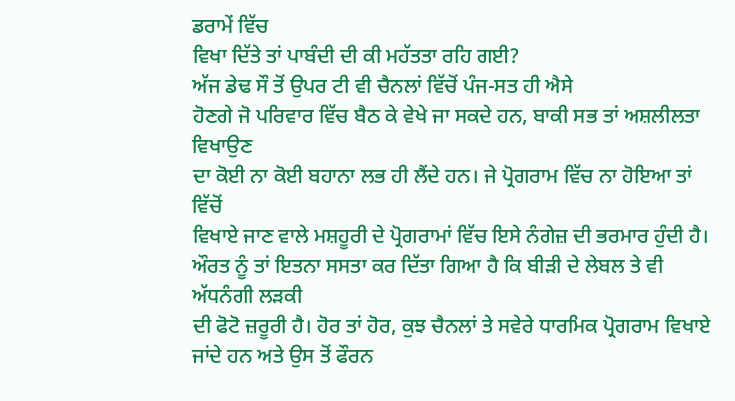ਡਰਾਮੇਂ ਵਿੱਚ
ਵਿਖਾ ਦਿੱਤੇ ਤਾਂ ਪਾਬੰਦੀ ਦੀ ਕੀ ਮਹੱਤਤਾ ਰਹਿ ਗਈ?
ਅੱਜ ਡੇਢ ਸੌ ਤੋਂ ਉਪਰ ਟੀ ਵੀ ਚੈਨਲਾਂ ਵਿੱਚੋਂ ਪੰਜ-ਸਤ ਹੀ ਐਸੇ
ਹੋਣਗੇ ਜੋ ਪਰਿਵਾਰ ਵਿੱਚ ਬੈਠ ਕੇ ਵੇਖੇ ਜਾ ਸਕਦੇ ਹਨ, ਬਾਕੀ ਸਭ ਤਾਂ ਅਸ਼ਲੀਲਤਾ ਵਿਖਾਉਣ
ਦਾ ਕੋਈ ਨਾ ਕੋਈ ਬਹਾਨਾ ਲਭ ਹੀ ਲੈਂਦੇ ਹਨ। ਜੇ ਪ੍ਰੋਗਰਾਮ ਵਿੱਚ ਨਾ ਹੋਇਆ ਤਾਂ ਵਿੱਚੋਂ
ਵਿਖਾਏ ਜਾਣ ਵਾਲੇ ਮਸ਼ਹੂਰੀ ਦੇ ਪ੍ਰੋਗਰਾਮਾਂ ਵਿੱਚ ਇਸੇ ਨੰਗੇਜ਼ ਦੀ ਭਰਮਾਰ ਹੁੰਦੀ ਹੈ।
ਔਰਤ ਨੂੰ ਤਾਂ ਇਤਨਾ ਸਸਤਾ ਕਰ ਦਿੱਤਾ ਗਿਆ ਹੈ ਕਿ ਬੀੜੀ ਦੇ ਲੇਬਲ ਤੇ ਵੀ ਅੱਧਨੰਗੀ ਲੜਕੀ
ਦੀ ਫੋਟੋ ਜ਼ਰੂਰੀ ਹੈ। ਹੋਰ ਤਾਂ ਹੋਰ, ਕੁਝ ਚੈਨਲਾਂ ਤੇ ਸਵੇਰੇ ਧਾਰਮਿਕ ਪ੍ਰੋਗਰਾਮ ਵਿਖਾਏ
ਜਾਂਦੇ ਹਨ ਅਤੇ ਉਸ ਤੋਂ ਫੌਰਨ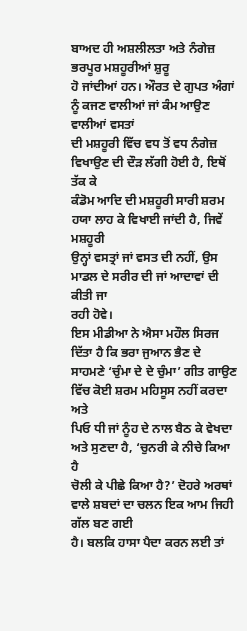ਬਾਅਦ ਹੀ ਅਸ਼ਲੀਲਤਾ ਅਤੇ ਨੰਗੇਜ਼ ਭਰਪੂਰ ਮਸ਼ਹੂਰੀਆਂ ਸ਼ੁਰੂ
ਹੋ ਜਾਂਦੀਆਂ ਹਨ। ਔਰਤ ਦੇ ਗੁਪਤ ਅੰਗਾਂ ਨੂੰ ਕਜਣ ਵਾਲੀਆਂ ਜਾਂ ਕੰਮ ਆਉਣ ਵਾਲੀਆਂ ਵਸਤਾਂ
ਦੀ ਮਸ਼ਹੂਰੀ ਵਿੱਚ ਵਧ ਤੋਂ ਵਧ ਨੰਗੇਜ਼ ਵਿਖਾਉਣ ਦੀ ਦੌੜ ਲੱਗੀ ਹੋਈ ਹੈ, ਇਥੋਂ ਤੱਕ ਕੇ
ਕੰਡੋਮ ਆਦਿ ਦੀ ਮਸ਼ਹੂਰੀ ਸਾਰੀ ਸ਼ਰਮ ਹਯਾ ਲਾਹ ਕੇ ਵਿਖਾਈ ਜਾਂਦੀ ਹੈ, ਜਿਵੇਂ ਮਸ਼ਹੂਰੀ
ਉਨ੍ਹਾਂ ਵਸਤ੍ਰਾਂ ਜਾਂ ਵਸਤ ਦੀ ਨਹੀਂ, ਉਸ ਮਾਡਲ ਦੇ ਸਰੀਰ ਦੀ ਜਾਂ ਆਦਾਵਾਂ ਦੀ ਕੀਤੀ ਜਾ
ਰਹੀ ਹੋਵੇ।
ਇਸ ਮੀਡੀਆ ਨੇ ਐਸਾ ਮਹੌਲ ਸਿਰਜ ਦਿੱਤਾ ਹੈ ਕਿ ਭਰਾ ਜੁਆਨ ਭੈਣ ਦੇ
ਸਾਹਮਣੇ ‘ਚੁੰਮਾ ਦੇ ਦੇ ਚੁੰਮਾ’ ਗੀਤ ਗਾਉਣ ਵਿੱਚ ਕੋਈ ਸ਼ਰਮ ਮਹਿਸੂਸ ਨਹੀਂ ਕਰਦਾ ਅਤੇ
ਪਿਓ ਧੀ ਜਾਂ ਨੂੰਹ ਦੇ ਨਾਲ ਬੈਠ ਕੇ ਵੇਖਦਾ ਅਤੇ ਸੁਣਦਾ ਹੈ, ‘ਚੁਨਰੀ ਕੇ ਨੀਚੇ ਕਿਆ ਹੈ
ਚੋਲੀ ਕੇ ਪੀਛੇ ਕਿਆ ਹੈ?’ ਦੋਹਰੇ ਅਰਥਾਂ ਵਾਲੇ ਸ਼ਬਦਾਂ ਦਾ ਚਲਨ ਇਕ ਆਮ ਜਿਹੀ ਗੱਲ ਬਣ ਗਈ
ਹੈ। ਬਲਕਿ ਹਾਸਾ ਪੈਦਾ ਕਰਨ ਲਈ ਤਾਂ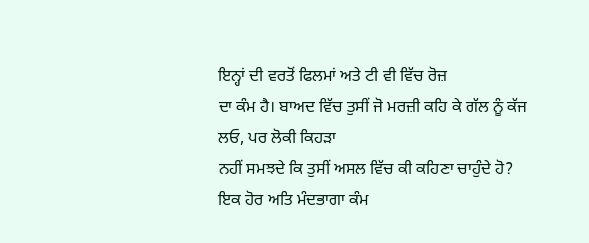ਇਨ੍ਹਾਂ ਦੀ ਵਰਤੋਂ ਫਿਲਮਾਂ ਅਤੇ ਟੀ ਵੀ ਵਿੱਚ ਰੋਜ਼
ਦਾ ਕੰਮ ਹੈ। ਬਾਅਦ ਵਿੱਚ ਤੁਸੀਂ ਜੋ ਮਰਜ਼ੀ ਕਹਿ ਕੇ ਗੱਲ ਨੂੰ ਕੱਜ ਲਓ, ਪਰ ਲੋਕੀ ਕਿਹੜਾ
ਨਹੀਂ ਸਮਝਦੇ ਕਿ ਤੁਸੀਂ ਅਸਲ ਵਿੱਚ ਕੀ ਕਹਿਣਾ ਚਾਹੁੰਦੇ ਹੋ?
ਇਕ ਹੋਰ ਅਤਿ ਮੰਦਭਾਗਾ ਕੰਮ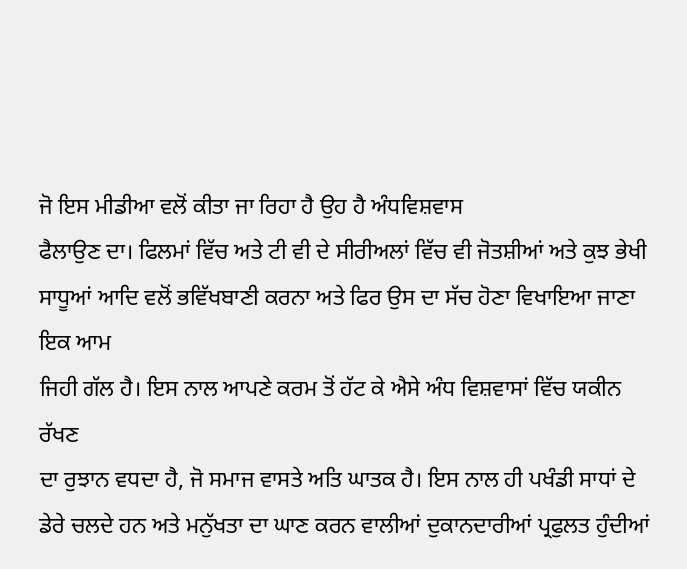ਜੋ ਇਸ ਮੀਡੀਆ ਵਲੋਂ ਕੀਤਾ ਜਾ ਰਿਹਾ ਹੈ ਉਹ ਹੈ ਅੰਧਵਿਸ਼ਵਾਸ
ਫੈਲਾਉਣ ਦਾ। ਫਿਲਮਾਂ ਵਿੱਚ ਅਤੇ ਟੀ ਵੀ ਦੇ ਸੀਰੀਅਲਾਂ ਵਿੱਚ ਵੀ ਜੋਤਸ਼ੀਆਂ ਅਤੇ ਕੁਝ ਭੇਖੀ
ਸਾਧੂਆਂ ਆਦਿ ਵਲੋਂ ਭਵਿੱਖਬਾਣੀ ਕਰਨਾ ਅਤੇ ਫਿਰ ਉਸ ਦਾ ਸੱਚ ਹੋਣਾ ਵਿਖਾਇਆ ਜਾਣਾ ਇਕ ਆਮ
ਜਿਹੀ ਗੱਲ ਹੈ। ਇਸ ਨਾਲ ਆਪਣੇ ਕਰਮ ਤੋਂ ਹੱਟ ਕੇ ਐਸੇ ਅੰਧ ਵਿਸ਼ਵਾਸਾਂ ਵਿੱਚ ਯਕੀਨ ਰੱਖਣ
ਦਾ ਰੁਝਾਨ ਵਧਦਾ ਹੈ, ਜੋ ਸਮਾਜ ਵਾਸਤੇ ਅਤਿ ਘਾਤਕ ਹੈ। ਇਸ ਨਾਲ ਹੀ ਪਖੰਡੀ ਸਾਧਾਂ ਦੇ
ਡੇਰੇ ਚਲਦੇ ਹਨ ਅਤੇ ਮਨੁੱਖਤਾ ਦਾ ਘਾਣ ਕਰਨ ਵਾਲੀਆਂ ਦੁਕਾਨਦਾਰੀਆਂ ਪ੍ਰਫੁਲਤ ਹੁੰਦੀਆਂ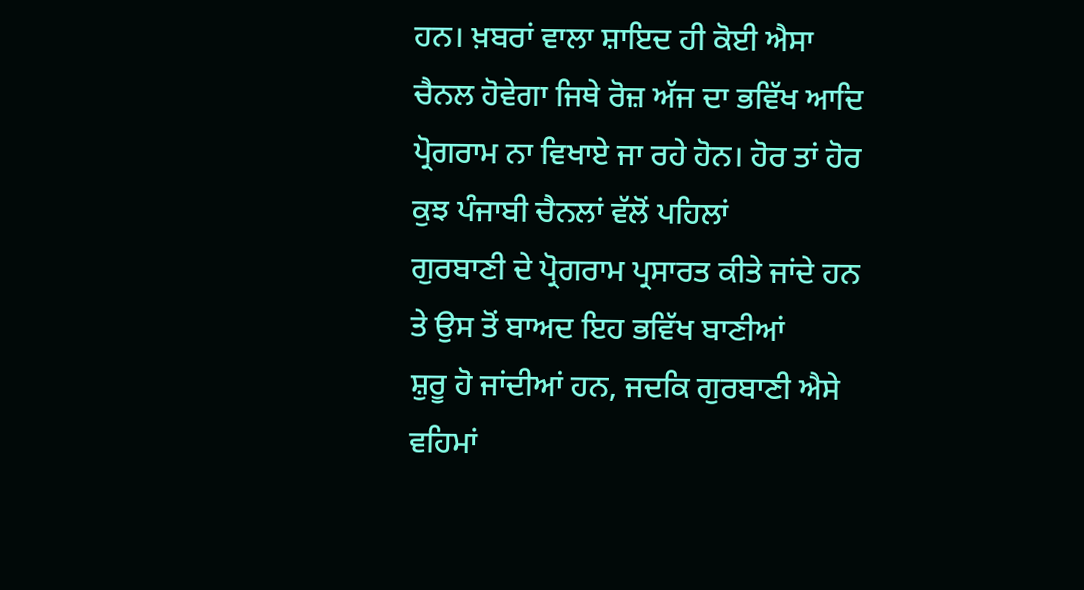ਹਨ। ਖ਼ਬਰਾਂ ਵਾਲਾ ਸ਼ਾਇਦ ਹੀ ਕੋਈ ਐਸਾ ਚੈਨਲ ਹੋਵੇਗਾ ਜਿਥੇ ਰੋਜ਼ ਅੱਜ ਦਾ ਭਵਿੱਖ ਆਦਿ
ਪ੍ਰੋਗਰਾਮ ਨਾ ਵਿਖਾਏ ਜਾ ਰਹੇ ਹੋਨ। ਹੋਰ ਤਾਂ ਹੋਰ ਕੁਝ ਪੰਜਾਬੀ ਚੈਨਲਾਂ ਵੱਲੋਂ ਪਹਿਲਾਂ
ਗੁਰਬਾਣੀ ਦੇ ਪ੍ਰੋਗਰਾਮ ਪ੍ਰਸਾਰਤ ਕੀਤੇ ਜਾਂਦੇ ਹਨ ਤੇ ਉਸ ਤੋਂ ਬਾਅਦ ਇਹ ਭਵਿੱਖ ਬਾਣੀਆਂ
ਸ਼ੁਰੂ ਹੋ ਜਾਂਦੀਆਂ ਹਨ, ਜਦਕਿ ਗੁਰਬਾਣੀ ਐਸੇ ਵਹਿਮਾਂ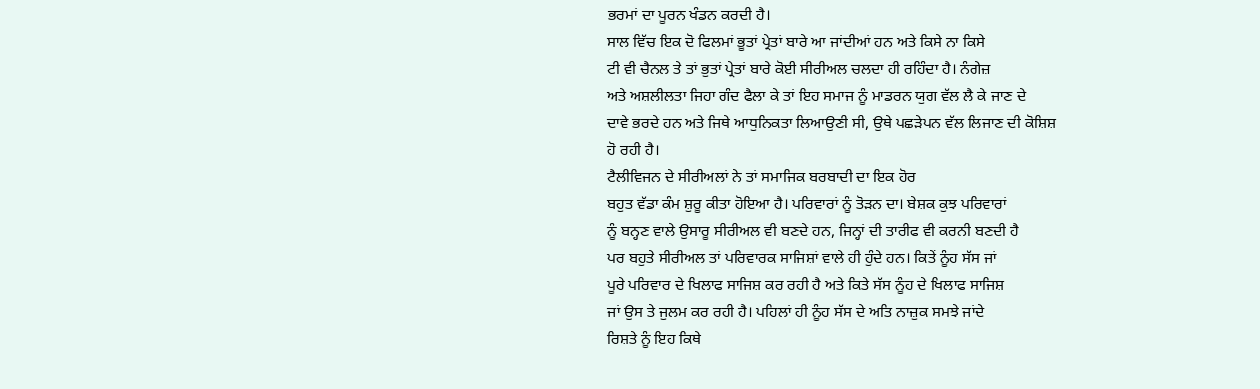ਭਰਮਾਂ ਦਾ ਪੂਰਨ ਖੰਡਨ ਕਰਦੀ ਹੈ।
ਸਾਲ ਵਿੱਚ ਇਕ ਦੋ ਫਿਲਮਾਂ ਭੂਤਾਂ ਪ੍ਰੇਤਾਂ ਬਾਰੇ ਆ ਜਾਂਦੀਆਂ ਹਨ ਅਤੇ ਕਿਸੇ ਨਾ ਕਿਸੇ
ਟੀ ਵੀ ਚੈਨਲ ਤੇ ਤਾਂ ਭੁਤਾਂ ਪ੍ਰੇਤਾਂ ਬਾਰੇ ਕੋਈ ਸੀਰੀਅਲ ਚਲਦਾ ਹੀ ਰਹਿੰਦਾ ਹੈ। ਨੰਗੇਜ਼
ਅਤੇ ਅਸ਼ਲੀਲਤਾ ਜਿਹਾ ਗੰਦ ਫੈਲਾ ਕੇ ਤਾਂ ਇਹ ਸਮਾਜ ਨੂੰ ਮਾਡਰਨ ਯੁਗ ਵੱਲ ਲੈ ਕੇ ਜਾਣ ਦੇ
ਦਾਵੇ ਭਰਦੇ ਹਨ ਅਤੇ ਜਿਥੇ ਆਧੁਨਿਕਤਾ ਲਿਆਉਣੀ ਸੀ, ਉਥੇ ਪਛੜੇਪਨ ਵੱਲ ਲਿਜਾਣ ਦੀ ਕੋਸ਼ਿਸ਼
ਹੋ ਰਹੀ ਹੈ।
ਟੈਲੀਵਿਜਨ ਦੇ ਸੀਰੀਅਲਾਂ ਨੇ ਤਾਂ ਸਮਾਜਿਕ ਬਰਬਾਦੀ ਦਾ ਇਕ ਹੋਰ
ਬਹੁਤ ਵੱਡਾ ਕੰਮ ਸ਼ੁਰੂ ਕੀਤਾ ਹੋਇਆ ਹੈ। ਪਰਿਵਾਰਾਂ ਨੂੰ ਤੋੜਨ ਦਾ। ਬੇਸ਼ਕ ਕੁਝ ਪਰਿਵਾਰਾਂ
ਨੂੰ ਬਨ੍ਹਣ ਵਾਲੇ ਉਸਾਰੂ ਸੀਰੀਅਲ ਵੀ ਬਣਦੇ ਹਨ, ਜਿਨ੍ਹਾਂ ਦੀ ਤਾਰੀਫ ਵੀ ਕਰਨੀ ਬਣਦੀ ਹੈ
ਪਰ ਬਹੁਤੇ ਸੀਰੀਅਲ ਤਾਂ ਪਰਿਵਾਰਕ ਸਾਜਿਸ਼ਾਂ ਵਾਲੇ ਹੀ ਹੁੰਦੇ ਹਨ। ਕਿਤੇਂ ਨੂੰਹ ਸੱਸ ਜਾਂ
ਪੂਰੇ ਪਰਿਵਾਰ ਦੇ ਖਿਲਾਫ ਸਾਜਿਸ਼ ਕਰ ਰਹੀ ਹੈ ਅਤੇ ਕਿਤੇ ਸੱਸ ਨੂੰਹ ਦੇ ਖਿਲਾਫ ਸਾਜਿਸ਼
ਜਾਂ ਉਸ ਤੇ ਜੁਲਮ ਕਰ ਰਹੀ ਹੈ। ਪਹਿਲਾਂ ਹੀ ਨੂੰਹ ਸੱਸ ਦੇ ਅਤਿ ਨਾਜ਼ੁਕ ਸਮਝੇ ਜਾਂਦੇ
ਰਿਸ਼ਤੇ ਨੂੰ ਇਹ ਕਿਥੇ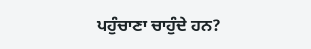ਪਹੁੰਚਾਣਾ ਚਾਹੁੰਦੇ ਹਨ?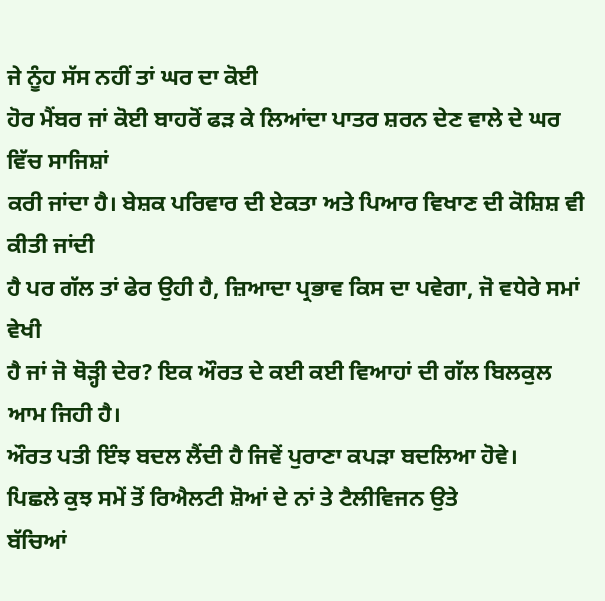ਜੇ ਨੂੰਹ ਸੱਸ ਨਹੀਂ ਤਾਂ ਘਰ ਦਾ ਕੋਈ
ਹੋਰ ਮੈਂਬਰ ਜਾਂ ਕੋਈ ਬਾਹਰੋਂ ਫੜ ਕੇ ਲਿਆਂਦਾ ਪਾਤਰ ਸ਼ਰਨ ਦੇਣ ਵਾਲੇ ਦੇ ਘਰ ਵਿੱਚ ਸਾਜਿਸ਼ਾਂ
ਕਰੀ ਜਾਂਦਾ ਹੈ। ਬੇਸ਼ਕ ਪਰਿਵਾਰ ਦੀ ਏਕਤਾ ਅਤੇ ਪਿਆਰ ਵਿਖਾਣ ਦੀ ਕੋਸ਼ਿਸ਼ ਵੀ ਕੀਤੀ ਜਾਂਦੀ
ਹੈ ਪਰ ਗੱਲ ਤਾਂ ਫੇਰ ਉਹੀ ਹੈ, ਜ਼ਿਆਦਾ ਪ੍ਰਭਾਵ ਕਿਸ ਦਾ ਪਵੇਗਾ, ਜੋ ਵਧੇਰੇ ਸਮਾਂ ਵੇਖੀ
ਹੈ ਜਾਂ ਜੋ ਥੋੜ੍ਹੀ ਦੇਰ? ਇਕ ਔਰਤ ਦੇ ਕਈ ਕਈ ਵਿਆਹਾਂ ਦੀ ਗੱਲ ਬਿਲਕੁਲ ਆਮ ਜਿਹੀ ਹੈ।
ਔਰਤ ਪਤੀ ਇੰਝ ਬਦਲ ਲੈਂਦੀ ਹੈ ਜਿਵੇਂ ਪੁਰਾਣਾ ਕਪੜਾ ਬਦਲਿਆ ਹੋਵੇ।
ਪਿਛਲੇ ਕੁਝ ਸਮੇਂ ਤੋਂ ਰਿਐਲਟੀ ਸ਼ੋਆਂ ਦੇ ਨਾਂ ਤੇ ਟੈਲੀਵਿਜਨ ਉਤੇ
ਬੱਚਿਆਂ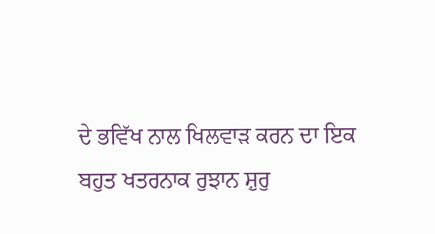ਦੇ ਭਵਿੱਖ ਨਾਲ ਖਿਲਵਾੜ ਕਰਨ ਦਾ ਇਕ ਬਹੁਤ ਖਤਰਨਾਕ ਰੁਝਾਨ ਸ਼ੁਰੁ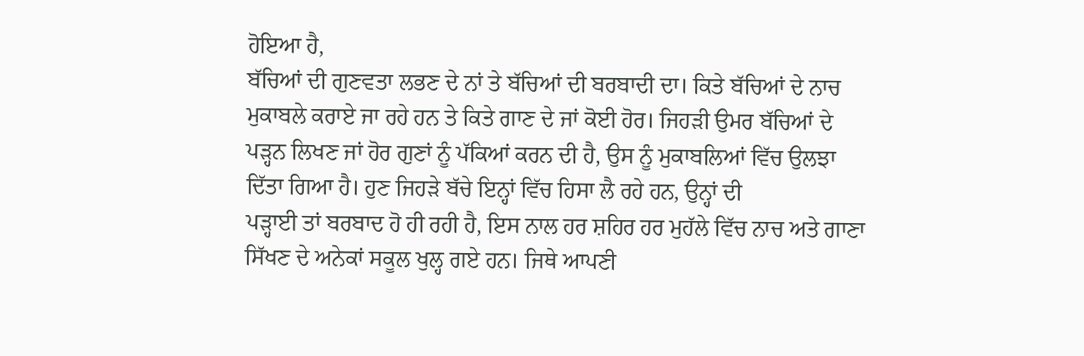ਹੋਇਆ ਹੈ,
ਬੱਚਿਆਂ ਦੀ ਗੁਣਵਤਾ ਲਭਣ ਦੇ ਨਾਂ ਤੇ ਬੱਚਿਆਂ ਦੀ ਬਰਬਾਦੀ ਦਾ। ਕਿਤੇ ਬੱਚਿਆਂ ਦੇ ਨਾਚ
ਮੁਕਾਬਲੇ ਕਰਾਏ ਜਾ ਰਹੇ ਹਨ ਤੇ ਕਿਤੇ ਗਾਣ ਦੇ ਜਾਂ ਕੋਈ ਹੋਰ। ਜਿਹੜੀ ਉਮਰ ਬੱਚਿਆਂ ਦੇ
ਪੜ੍ਹਨ ਲਿਖਣ ਜਾਂ ਹੋਰ ਗੁਣਾਂ ਨੂੰ ਪੱਕਿਆਂ ਕਰਨ ਦੀ ਹੈ, ਉਸ ਨੂੰ ਮੁਕਾਬਲਿਆਂ ਵਿੱਚ ਉਲਝਾ
ਦਿੱਤਾ ਗਿਆ ਹੈ। ਹੁਣ ਜਿਹੜੇ ਬੱਚੇ ਇਨ੍ਹਾਂ ਵਿੱਚ ਹਿਸਾ ਲੈ ਰਹੇ ਹਨ, ਉਨ੍ਹਾਂ ਦੀ
ਪੜ੍ਹਾਈ ਤਾਂ ਬਰਬਾਦ ਹੋ ਹੀ ਰਹੀ ਹੈ, ਇਸ ਨਾਲ ਹਰ ਸ਼ਹਿਰ ਹਰ ਮੁਹੱਲੇ ਵਿੱਚ ਨਾਚ ਅਤੇ ਗਾਣਾ
ਸਿੱਖਣ ਦੇ ਅਨੇਕਾਂ ਸਕੂਲ ਖੁਲ੍ਹ ਗਏ ਹਨ। ਜਿਥੇ ਆਪਣੀ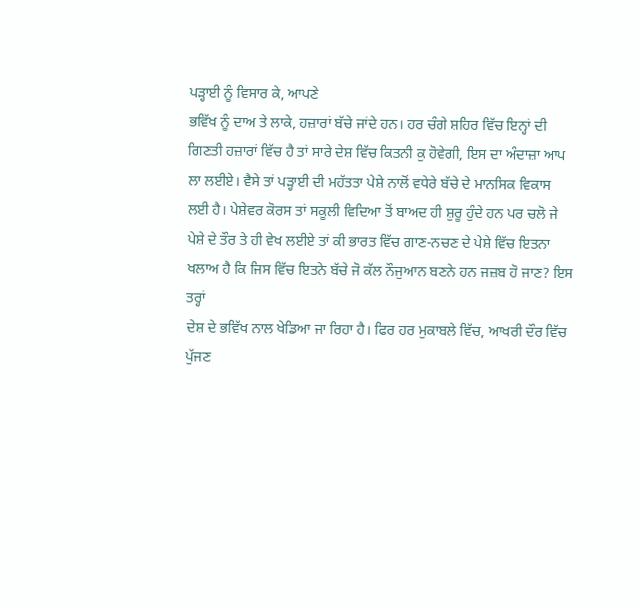ਪੜ੍ਹਾਈ ਨੂੰ ਵਿਸਾਰ ਕੇ, ਆਪਣੇ
ਭਵਿੱਖ ਨੂੰ ਦਾਅ ਤੇ ਲਾਕੇ, ਹਜ਼ਾਰਾਂ ਬੱਚੇ ਜਾਂਦੇ ਹਨ। ਹਰ ਚੰਗੇ ਸ਼ਹਿਰ ਵਿੱਚ ਇਨ੍ਹਾਂ ਦੀ
ਗਿਣਤੀ ਹਜ਼ਾਰਾਂ ਵਿੱਚ ਹੈ ਤਾਂ ਸਾਰੇ ਦੇਸ਼ ਵਿੱਚ ਕਿਤਨੀ ਕੁ ਹੋਵੇਗੀ, ਇਸ ਦਾ ਅੰਦਾਜ਼ਾ ਆਪ
ਲਾ ਲਈਏ। ਵੈਸੇ ਤਾਂ ਪੜ੍ਹਾਈ ਦੀ ਮਹੱਤਤਾ ਪੇਸ਼ੇ ਨਾਲੋਂ ਵਧੇਰੇ ਬੱਚੇ ਦੇ ਮਾਨਸਿਕ ਵਿਕਾਸ
ਲਈ ਹੈ। ਪੇਸ਼ੇਵਰ ਕੋਰਸ ਤਾਂ ਸਕੂਲੀ ਵਿਦਿਆ ਤੋਂ ਬਾਅਦ ਹੀ ਸ਼ੁਰੂ ਹੁੰਦੇ ਹਨ ਪਰ ਚਲੋ ਜੇ
ਪੇਸ਼ੇ ਦੇ ਤੌਰ ਤੇ ਹੀ ਵੇਖ ਲਈਏ ਤਾਂ ਕੀ ਭਾਰਤ ਵਿੱਚ ਗਾਣ-ਨਚਣ ਦੇ ਪੇਸ਼ੇ ਵਿੱਚ ਇਤਨਾ
ਖਲਾਅ ਹੈ ਕਿ ਜਿਸ ਵਿੱਚ ਇਤਨੇ ਬੱਚੇ ਜੋ ਕੱਲ ਨੌਜੁਆਨ ਬਣਨੇ ਹਨ ਜਜ਼ਬ ਹੋ ਜਾਣ? ਇਸ ਤਰ੍ਹਾਂ
ਦੇਸ਼ ਦੇ ਭਵਿੱਖ ਨਾਲ ਖੇਡਿਆ ਜਾ ਰਿਹਾ ਹੈ। ਫਿਰ ਹਰ ਮੁਕਾਬਲੇ ਵਿੱਚ, ਆਖਰੀ ਦੌਰ ਵਿੱਚ
ਪੁੱਜਣ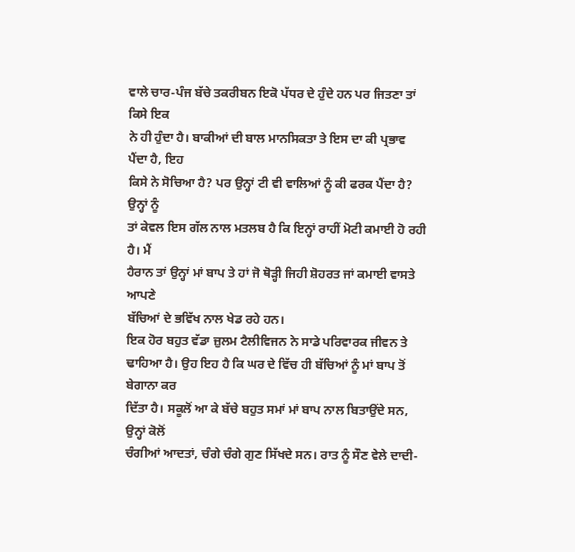ਵਾਲੇ ਚਾਰ-ਪੰਜ ਬੱਚੇ ਤਕਰੀਬਨ ਇਕੋ ਪੱਧਰ ਦੇ ਹੁੰਦੇ ਹਨ ਪਰ ਜਿਤਣਾ ਤਾਂ ਕਿਸੇ ਇਕ
ਨੇ ਹੀ ਹੁੰਦਾ ਹੈ। ਬਾਕੀਆਂ ਦੀ ਬਾਲ ਮਾਨਸਿਕਤਾ ਤੇ ਇਸ ਦਾ ਕੀ ਪ੍ਰਭਾਵ ਪੈਂਦਾ ਹੈ, ਇਹ
ਕਿਸੇ ਨੇ ਸੋਚਿਆ ਹੈ? ਪਰ ਉਨ੍ਹਾਂ ਟੀ ਵੀ ਵਾਲਿਆਂ ਨੂੰ ਕੀ ਫਰਕ ਪੈਂਦਾ ਹੈ? ਉਨ੍ਹਾਂ ਨੂੰ
ਤਾਂ ਕੇਵਲ ਇਸ ਗੱਲ ਨਾਲ ਮਤਲਬ ਹੈ ਕਿ ਇਨ੍ਹਾਂ ਰਾਹੀਂ ਮੋਟੀ ਕਮਾਈ ਹੋ ਰਹੀ ਹੈ। ਮੈਂ
ਹੈਰਾਨ ਤਾਂ ਉਨ੍ਹਾਂ ਮਾਂ ਬਾਪ ਤੇ ਹਾਂ ਜੋ ਥੋੜ੍ਹੀ ਜਿਹੀ ਸ਼ੋਹਰਤ ਜਾਂ ਕਮਾਈ ਵਾਸਤੇ ਆਪਣੇ
ਬੱਚਿਆਂ ਦੇ ਭਵਿੱਖ ਨਾਲ ਖੇਡ ਰਹੇ ਹਨ।
ਇਕ ਹੋਰ ਬਹੁਤ ਵੱਡਾ ਜ਼ੁਲਮ ਟੈਲੀਵਿਜਨ ਨੇ ਸਾਡੇ ਪਰਿਵਾਰਕ ਜੀਵਨ ਤੇ
ਢਾਹਿਆ ਹੈ। ਉਹ ਇਹ ਹੈ ਕਿ ਘਰ ਦੇ ਵਿੱਚ ਹੀ ਬੱਚਿਆਂ ਨੂੰ ਮਾਂ ਬਾਪ ਤੋਂ ਬੇਗਾਨਾ ਕਰ
ਦਿੱਤਾ ਹੈ। ਸਕੂਲੋਂ ਆ ਕੇ ਬੱਚੇ ਬਹੁਤ ਸਮਾਂ ਮਾਂ ਬਾਪ ਨਾਲ ਬਿਤਾਉਂਦੇ ਸਨ, ਉਨ੍ਹਾਂ ਕੋਲੋਂ
ਚੰਗੀਆਂ ਆਦਤਾਂ, ਚੰਗੇ ਚੰਗੇ ਗੁਣ ਸਿੱਖਦੇ ਸਨ। ਰਾਤ ਨੂੰ ਸੌਣ ਵੇਲੇ ਦਾਦੀ-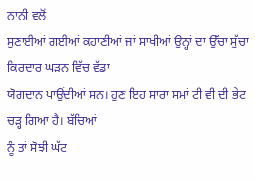ਨਾਨੀ ਵਲੋਂ
ਸੁਣਾਈਆਂ ਗਈਆਂ ਕਹਾਣੀਆਂ ਜਾਂ ਸਾਖੀਆਂ ਉਨ੍ਹਾਂ ਦਾ ਉੱਚਾ ਸੁੱਚਾ ਕਿਰਦਾਰ ਘੜਨ ਵਿੱਚ ਵੱਡਾ
ਯੋਗਦਾਨ ਪਾਉਂਦੀਆਂ ਸਨ। ਹੁਣ ਇਹ ਸਾਰਾ ਸਮਾਂ ਟੀ ਵੀ ਦੀ ਭੇਟ ਚੜ੍ਹ ਗਿਆ ਹੈ। ਬੱਚਿਆਂ
ਨੂੰ ਤਾਂ ਸੋਝੀ ਘੱਟ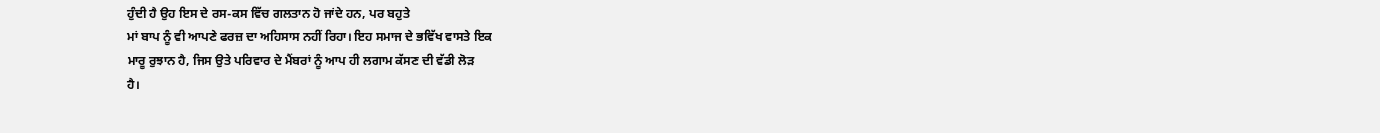ਹੁੰਦੀ ਹੈ ਉਹ ਇਸ ਦੇ ਰਸ-ਕਸ ਵਿੱਚ ਗਲਤਾਨ ਹੋ ਜਾਂਦੇ ਹਨ, ਪਰ ਬਹੁਤੇ
ਮਾਂ ਬਾਪ ਨੂੰ ਵੀ ਆਪਣੇ ਫਰਜ਼ ਦਾ ਅਹਿਸਾਸ ਨਹੀਂ ਰਿਹਾ। ਇਹ ਸਮਾਜ ਦੇ ਭਵਿੱਖ ਵਾਸਤੇ ਇਕ
ਮਾਰੂ ਰੁਝਾਨ ਹੈ, ਜਿਸ ਉਤੇ ਪਰਿਵਾਰ ਦੇ ਮੈਂਬਰਾਂ ਨੂੰ ਆਪ ਹੀ ਲਗਾਮ ਕੱਸਣ ਦੀ ਵੱਡੀ ਲੋੜ
ਹੈ।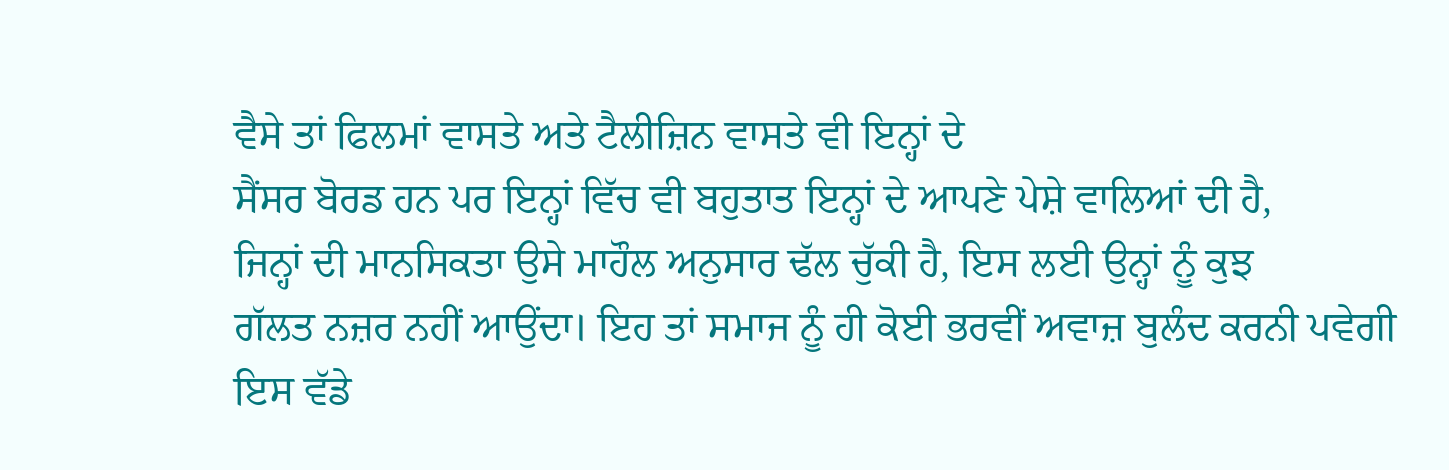ਵੈਸੇ ਤਾਂ ਫਿਲਮਾਂ ਵਾਸਤੇ ਅਤੇ ਟੈਲੀਜ਼ਿਨ ਵਾਸਤੇ ਵੀ ਇਨ੍ਹਾਂ ਦੇ
ਸੈਂਸਰ ਬੋਰਡ ਹਨ ਪਰ ਇਨ੍ਹਾਂ ਵਿੱਚ ਵੀ ਬਹੁਤਾਤ ਇਨ੍ਹਾਂ ਦੇ ਆਪਣੇ ਪੇਸ਼ੇ ਵਾਲਿਆਂ ਦੀ ਹੈ,
ਜਿਨ੍ਹਾਂ ਦੀ ਮਾਨਸਿਕਤਾ ਉਸੇ ਮਾਹੌਲ ਅਨੁਸਾਰ ਢੱਲ ਚੁੱਕੀ ਹੈ, ਇਸ ਲਈ ਉਨ੍ਹਾਂ ਨੂੰ ਕੁਝ
ਗੱਲਤ ਨਜ਼ਰ ਨਹੀਂ ਆਉਂਦਾ। ਇਹ ਤਾਂ ਸਮਾਜ ਨੂੰ ਹੀ ਕੋਈ ਭਰਵੀਂ ਅਵਾਜ਼ ਬੁਲੰਦ ਕਰਨੀ ਪਵੇਗੀ
ਇਸ ਵੱਡੇ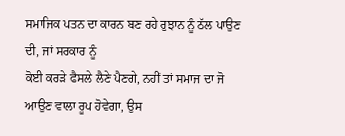ਸਮਾਜਿਕ ਪਤਨ ਦਾ ਕਾਰਨ ਬਣ ਰਹੇ ਰੁਝਾਨ ਨੂੰ ਠੱਲ ਪਾਉਣ ਦੀ, ਜਾਂ ਸਰਕਾਰ ਨੂੰ
ਕੋਈ ਕਰੜੇ ਫੈਸਲੇ ਲੈਣੇ ਪੈਣਗੇ, ਨਹੀਂ ਤਾਂ ਸਮਾਜ ਦਾ ਜੋ ਆਉਣ ਵਾਲਾ ਰੂਪ ਹੋਵੇਗਾ, ਉਸ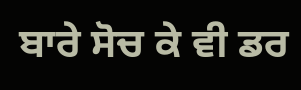ਬਾਰੇ ਸੋਚ ਕੇ ਵੀ ਡਰ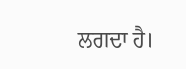ਲਗਦਾ ਹੈ।